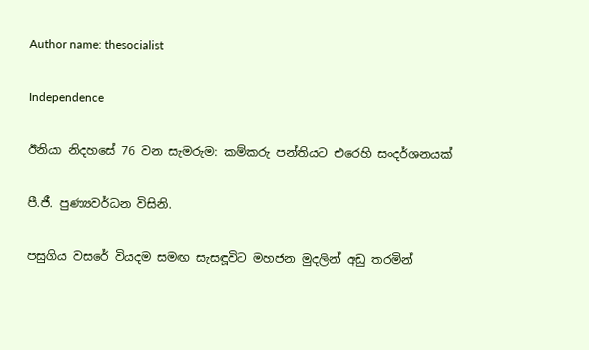Author name: thesocialist

Independence

ඊනියා නිදහසේ 76 වන සැමරුම: කම්කරු පන්තියට එරෙහි සංදර්ශනයක්

පී.ජී. පුණ්‍යවර්ධන විසිනි.

පසුගිය වසරේ වියදම සමඟ සැසඳූවිට මහජන මුදලින් අඩු තරමින්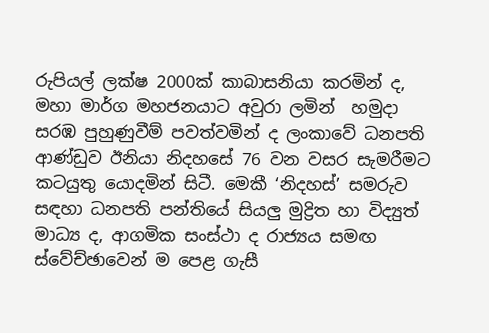රුපියල් ලක්ෂ 2000ක් කාබාසනියා කරමින් ද, මහා මාර්ග මහජනයාට අවුරා ලමින්  හමුදා සරඹ පුහුණුවීම් පවත්වමින් ද ලංකාවේ ධනපති ආණ්ඩුව ඊනියා නිදහසේ 76 වන වසර සැමරීමට කටයුතු යොදමින් සිටී. මෙකී ‘නිදහස්’ සමරුව සඳහා ධනපති පන්තියේ සියලු මුද්‍රිත හා විද්‍යුත් මාධ්‍ය ද, ආගමික සංස්ථා ද රාජ්‍යය සමඟ ස්වේච්ඡාවෙන් ම පෙළ ගැසී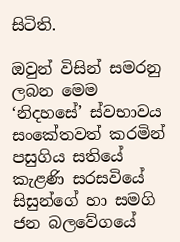සිටිති.

ඔවුන් විසින් සමරනු ලබන මෙම ‘නිදහසේ’ ස්වභාවය සංකේතවත් කරමින් පසුගිය සතියේ කැළණි සරසවියේ සිසුන්ගේ හා සමගි ජන බලවේගයේ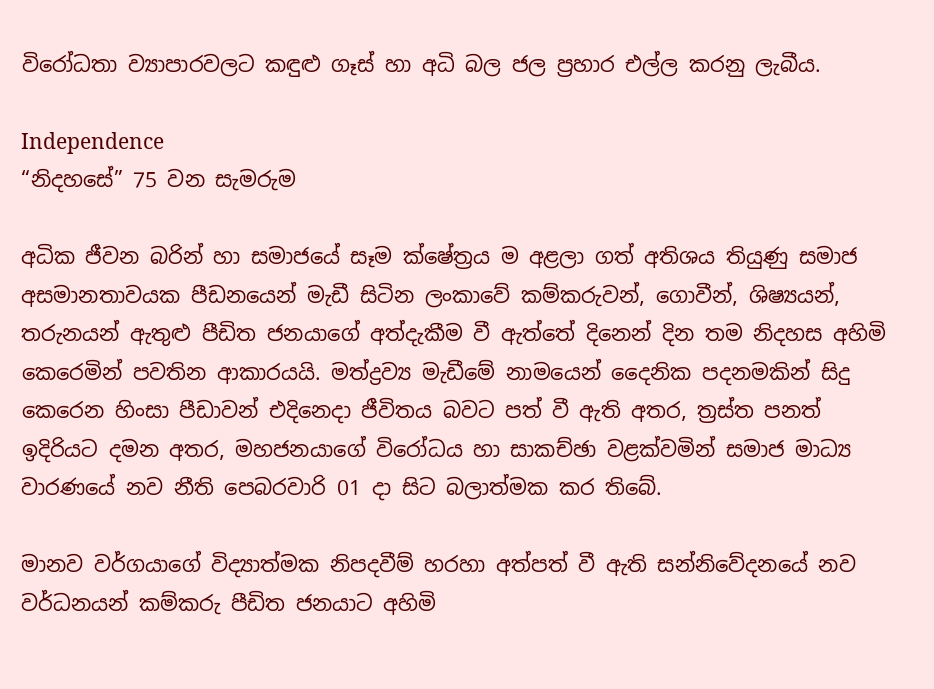විරෝධතා ව්‍යාපාරවලට කඳුළු ගෑස් හා අධි බල ජල ප්‍රහාර එල්ල කරනු ලැබීය.

Independence
“නිදහසේ” 75 වන සැමරුම

අධික ජීවන බරින් හා සමාජයේ සෑම ක්ෂේත්‍රය ම අළලා ගත් අතිශය තියුණු සමාජ අසමානතාවයක පීඩනයෙන් මැඩී සිටින ලංකාවේ කම්කරුවන්, ගොවීන්, ශිෂ්‍යයන්, තරුනයන් ඇතුළු පීඩිත ජනයාගේ අත්දැකීම වී ඇත්තේ දිනෙන් දින තම නිදහස අහිමි කෙරෙමින් පවතින ආකාරයයි. මත්ද්‍රව්‍ය මැඩීමේ නාමයෙන් දෛනික පදනමකින් සිදු කෙරෙන හිංසා පීඩාවන් එදිනෙදා ජීවිතය බවට පත් වී ඇති අතර, ත්‍රස්ත පනත් ඉදිරියට දමන අතර, මහජනයාගේ විරෝධය හා සාකච්ඡා වළක්වමින් සමාජ මාධ්‍ය වාරණයේ නව නීති පෙබරවාරි 01 දා සිට බලාත්මක කර තිබේ.

මානව වර්ගයාගේ විද්‍යාත්මක නිපදවීම් හරහා අත්පත් වී ඇති සන්නිවේදනයේ නව වර්ධනයන් කම්කරු පීඩිත ජනයාට අහිමි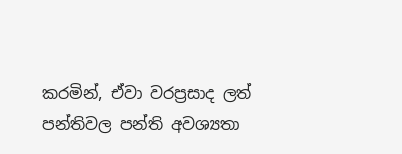කරමින්, ඒවා වරප්‍රසාද ලත් පන්තිවල පන්ති අවශ්‍යතා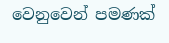වෙනුවෙන් පමණක්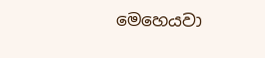මෙහෙයවා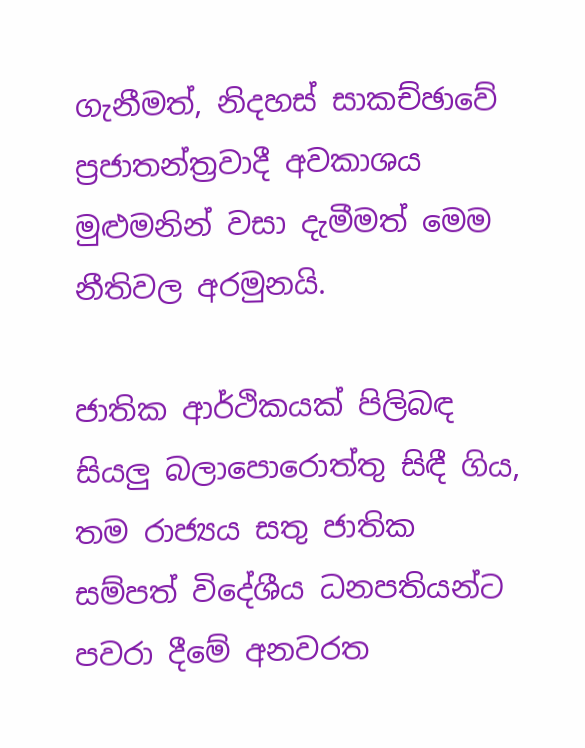ගැනීමත්, නිදහස් සාකච්ඡාවේ ප්‍රජාතන්ත්‍රවාදී අවකාශය මුළුමනින් වසා දැමීමත් මෙම නීතිවල අරමුනයි.

ජාතික ආර්ථිකයක් පිලිබඳ සියලු බලාපොරොත්තු සිඳී ගිය, තම රාජ්‍යය සතු ජාතික සම්පත් විදේශීය ධනපතියන්ට පවරා දීමේ අනවරත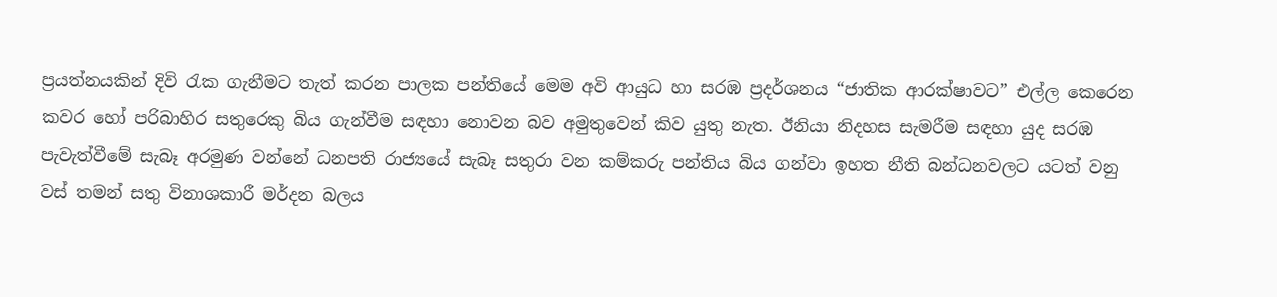ප්‍රයත්නයකින් දිවි රැක ගැනීමට තැත් කරන පාලක පන්තියේ මෙම අවි ආයුධ හා සරඹ ප්‍රදර්ශනය “ජාතික ආරක්ෂාවට” එල්ල කෙරෙන කවර හෝ පරිබාහිර සතුරෙකු බිය ගැන්වීම සඳහා නොවන බව අමුතුවෙන් කිව යුතු නැත. ඊනියා නිදහස සැමරීම සඳහා යුද සරඹ පැවැත්වීමේ සැබෑ අරමුණ වන්නේ ධනපති රාජ්‍යයේ සැබෑ සතුරා වන කම්කරු පන්තිය බිය ගන්වා ඉහත නීති බන්ධනවලට යටත් වනු වස් තමන් සතු විනාශකාරී මර්දන බලය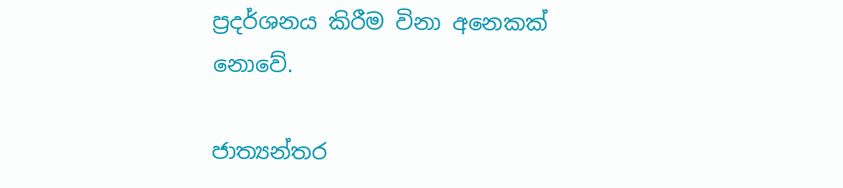ප්‍රදර්ශනය කිරීම විනා අනෙකක් නොවේ.

ජාත්‍යන්තර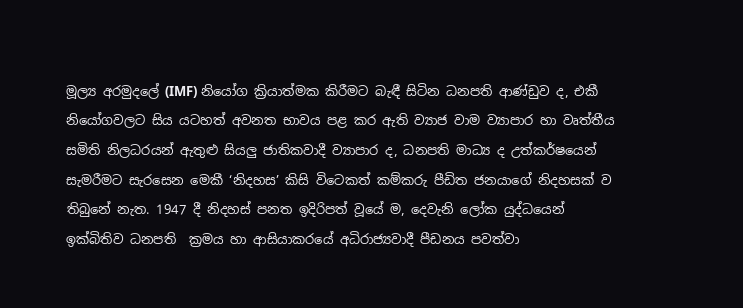මූල්‍ය අරමුදලේ (IMF) නියෝග ක්‍රියාත්මක කිරීමට බැඳී සිටින ධනපති ආණ්ඩුව ද, එකී නියෝගවලට සිය යටහත් අවනත භාවය පළ කර ඇති ව්‍යාජ වාම ව්‍යාපාර හා වෘත්තීය සමිති නිලධරයන් ඇතුළු සියලු ජාතිකවාදී ව්‍යාපාර ද, ධනපති මාධ්‍ය ද උත්කර්ෂයෙන් සැමරීමට සැරසෙන මෙකී ‘නිදහස’ කිසි විටෙකත් කම්කරු පීඩිත ජනයාගේ නිදහසක් ව තිබුනේ නැත. 1947 දී නිදහස් පනත ඉදිරිපත් වූයේ ම, දෙවැනි ලෝක යුද්ධයෙන් ඉක්බිතිව ධනපති  ක්‍රමය හා ආසියාකරයේ අධිරාජ්‍යවාදී පීඩනය පවත්වා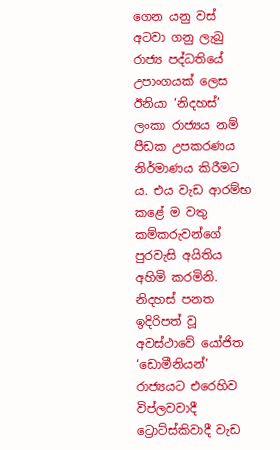ගෙන යනු වස් අටවා ගනු ලැබු රාජ්‍ය පද්ධතියේ උපාංගයක් ලෙස ඊනියා ‘නිදහස්’ ලංකා රාජ්‍යය නම් පීඩක උපකරණය නිර්මාණය කිරීමට ය. එය වැඩ ආරම්භ කළේ ම වතු කම්කරුවන්ගේ පුරවැසි අයිතිය අහිමි කරමිනි. නිදහස් පනත ඉදිරිපත් වූ අවස්ථාවේ යෝජිත ‘ඩොමීනියන්’ රාජ්‍යයට එරෙහිව විප්ලවවාදී ට්‍රොට්ස්කිවාදී වැඩ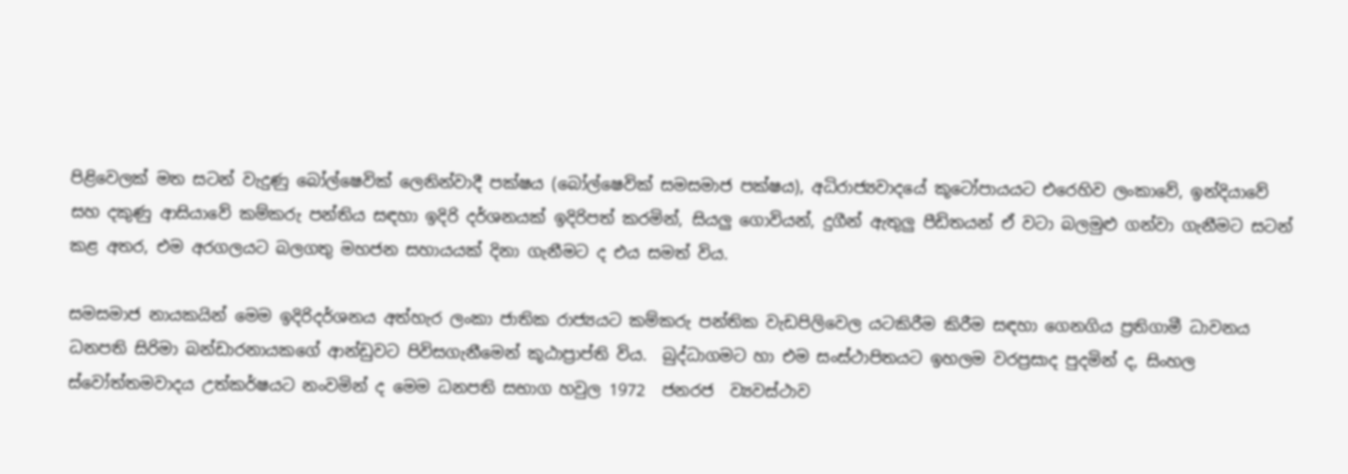පිළිවෙලක් මත සටන් වැදුණු බෝල්ෂෙවික් ලෙනින්වාදී පක්ෂය (බෝල්ෂෙවික් සමසමාජ පක්ෂය), අධිරාජ්‍යවාදයේ කූටෝපායයට එරෙහිව ලංකාවේ, ඉන්දියාවේ සහ දකුණු ආසියාවේ කම්කරු පන්තිය සඳහා ඉදිරි දර්ශනයක් ඉදිරිපත් කරමින්, සියලු ගොවියන්, දුගීන් ඇතුලු පීඩිතයන් ඒ වටා බලමුළු ගන්වා ගැනීමට සටන් කළ අතර, එම අරගලයට බලගතු මහජන සහායයක් දිනා ගැනීමට ද එය සමත් විය.

සමසමාජ නායකයින් මෙම ඉදිරිදර්ශනය අත්හැර ලංකා ජාතික රාජ්‍යයට කම්කරු පන්තික වැඩපිලිවෙල යටකිරීම කිරීම සඳහා ගෙනගිය ප්‍රතිගාමී ධාවනය ධනපති සිරිමා බන්ඩාරනායකගේ ආන්ඩුවට පිවිසගැනීමෙන් කූඨාප්‍රාප්ති විය.  බුද්ධාගමට හා එම සංස්ථාපිතයට ඉහලම වරප්‍රසාද පුදමින් ද, සිංහල ස්වෝත්තමවාදය උත්කර්ෂයට නංවමින් ද මෙම ධනපති සභාග හවුල 1972  ජනරජ  ව්‍යවස්ථාව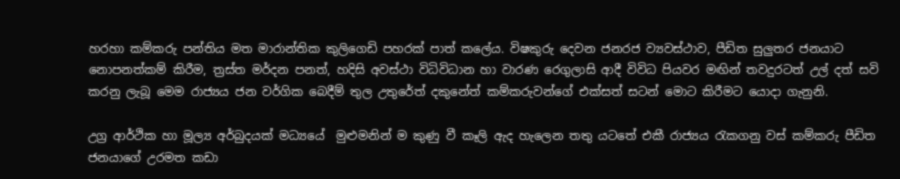හරහා කම්කරු පන්තිය මත මාරාන්තික කුලිගෙඩි පහරක් පාත් කලේය. විෂකුරු දෙවන ජනරජ ව්‍යවස්ථාව, පීඩිත සුලුතර ජනයාට නොපනත්කම් කිරීම, ත්‍රස්ත මර්දන පනත්, හදිසි අවස්ථා විධිවිධාන හා වාරණ රෙගුලාසි ආදී විවිධ පියවර මඟින් තවදුරටත් උල් දත් සවි කරනු ලැබූ මෙම රාජ්‍යය ජන වර්ගික බෙදීම් තුල උතුරේත් දකුනේත් කම්කරුවන්ගේ එක්සත් සටන් මොට කිරීමට යොදා ගැනුනි.

උග්‍ර ආර්ථික හා මූල්‍ය අර්බුදයක් මධ්‍යයේ  මුළුමනින් ම කුණු වී කෑලි ඇද හැලෙන තතු යටතේ එකී රාජ්‍යය රැකගනු වස් කම්කරු පීඩිත ජනයාගේ උරමත කඩා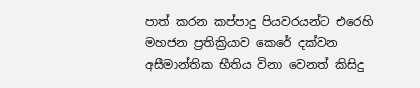පාත් කරන කප්පාදු පියවරයන්ට එරෙහි මහජන ප්‍රතික්‍රියාව කෙරේ දක්වන අසීමාන්තික භීතිය විනා වෙනත් කිසිදු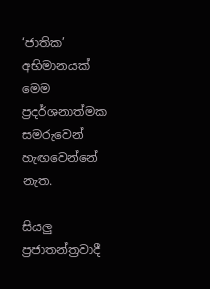‘ජාතික’ අභිමානයක් මෙම ප්‍රදර්ශනාත්මක සමරුවෙන් හැඟවෙන්නේ නැත.

සියලු ප්‍රජාතන්ත්‍රවාදී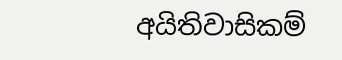අයිතිවාසිකම්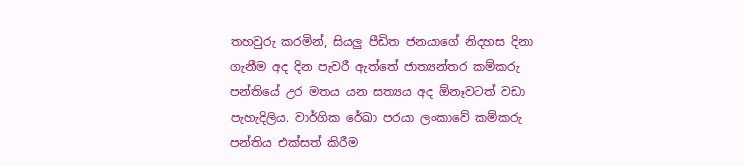තහවුරු කරමින්, සියලු පීඩිත ජනයාගේ නිදහස දිනා ගැනීම අද දින පැවරී ඇත්තේ ජාත්‍යන්තර කම්කරු පන්තියේ උර මතය යන සත්‍යය අද ඕනෑවටත් වඩා පැහැදිලිය. වාර්ගික රේඛා පරයා ලංකාවේ කම්කරු පන්තිය එක්සත් කිරීම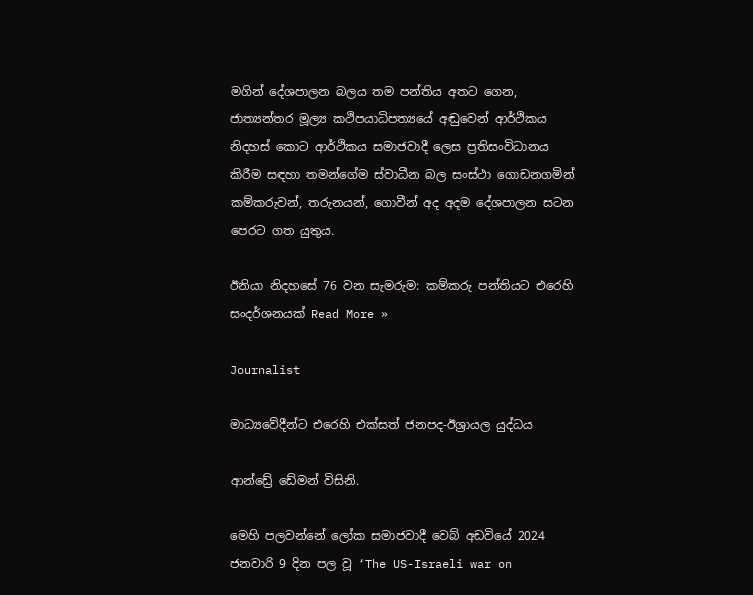මගින් දේශපාලන බලය තම පන්තිය අතට ගෙන, ජාත්‍යන්තර මූල්‍ය කථිපයාධිපත්‍යයේ අඬුවෙන් ආර්ථිකය නිදහස් කොට ආර්ථිකය සමාජවාදී ලෙස ප්‍රතිසංවිධානය කිරීම සඳහා තමන්ගේම ස්වාධීන බල සංස්ථා ගොඩනගමින් කම්කරුවන්, තරුනයන්, ගොවීන් අද අදම දේශපාලන සටන පෙරට ගත යුතුය.

ඊනියා නිදහසේ 76 වන සැමරුම: කම්කරු පන්තියට එරෙහි සංදර්ශනයක් Read More »

Journalist

මාධ්‍යවේදීන්ට එරෙහි එක්සත් ජනපද-ඊශ්‍රායල යුද්ධය

ආන්ඩ්‍රේ ඩේමන් විසිනි.

මෙහි පලවන්නේ ලෝක සමාජවාදී වෙබ් අඩවියේ 2024 ජනවාරි 9 දින පල වූ ‘The US-Israeli war on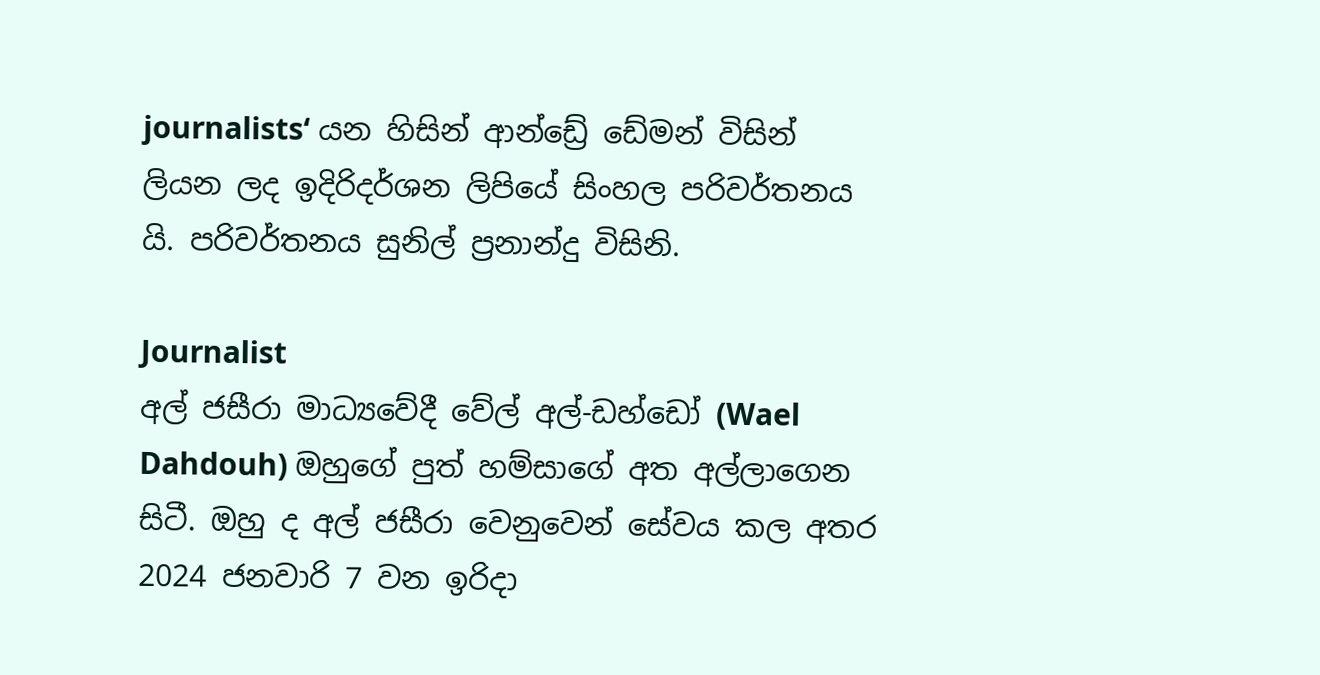journalists‘ යන හිසින් ආන්ඩ්‍රේ ඩේමන් විසින් ලියන ලද ඉදිරිදර්ශන ලිපියේ සිංහල පරිවර්තනය යි. පරිවර්තනය සුනිල් ප්‍රනාන්දු විසිනි.

Journalist
අල් ජසීරා මාධ්‍යවේදී වේල් අල්-ඩහ්ඩෝ (Wael Dahdouh) ඔහුගේ පුත් හම්සාගේ අත අල්ලාගෙන සිටී. ඔහු ද අල් ජසීරා වෙනුවෙන් සේවය කල අතර 2024 ජනවාරි 7 වන ඉරිදා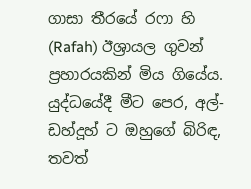ගාසා තීරයේ ර‌ෆා හි (Rafah) ඊශ්‍රායල ගුවන් ප්‍රහාරයකින් මිය ගියේය. යුද්ධයේදී මීට පෙර, අල්-ඩහ්දූහ් ට ඔහුගේ බිරිඳ, තවත්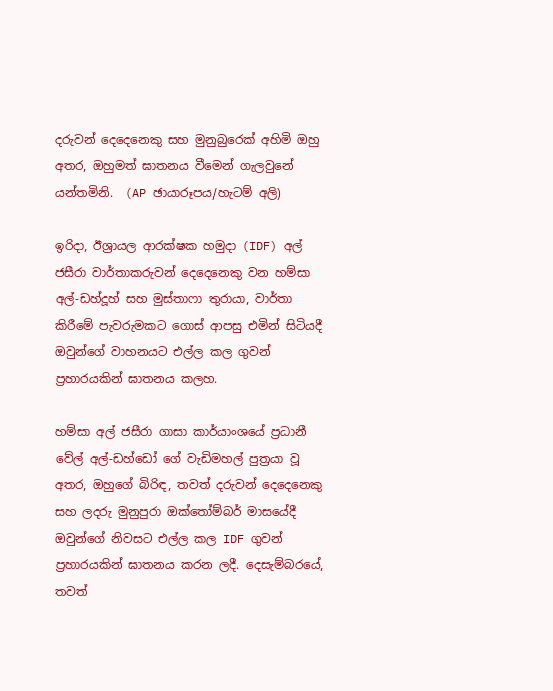දරුවන් දෙදෙනෙකු සහ මුනුබුරෙක් අහිමි ඔහු අතර, ඔහුමත් ඝාතනය වීමෙන් ගැලවුනේ යන්තමිනි.  (AP ඡායාරූපය/හැටම් අලි)

ඉරිදා, ඊශ්‍රායල ආරක්ෂක හමුදා (IDF) අල් ජසීරා වාර්තාකරුවන් දෙදෙනෙකු වන හම්සා අල්-ඩහ්දූහ් සහ මුස්තාෆා තුරායා, වාර්තා කිරීමේ පැවරුමකට ගොස් ආපසු එමින් සිටියදී ඔවුන්ගේ වාහනයට එල්ල කල ගුවන් ප්‍රහාරයකින් ඝාතනය කලහ.

හම්සා අල් ජසීරා ගාසා කාර්යාංශයේ ප්‍රධානී වේල් අල්-ඩහ්ඩෝ ගේ වැඩිමහල් පුත්‍රයා වූ අතර, ඔහුගේ බිරිඳ, තවත් දරුවන් දෙදෙනෙකු සහ ලදරු මුනුපුරා ඔක්තෝම්බර් මාසයේදී ඔවුන්ගේ නිවසට එල්ල කල IDF ගුවන් ප්‍රහාරයකින් ඝාතනය කරන ලදී. දෙසැම්බරයේ, තවත්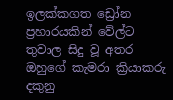ඉලක්කගත ඩ්‍රෝන ප්‍රහාරයකින් වේල්ට තුවාල සිදු වූ අතර ඔහුගේ කැමරා ක්‍රියාකරු දකුනු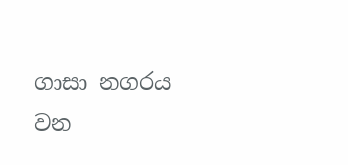ගාසා නගරය වන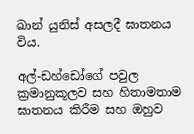ඛාන් යුනිස් අසලදී ඝාතනය විය.

අල්-ඩහ්ඩෝගේ පවුල ක්‍රමානුකූලව සහ හිතාමතාම ඝාතනය කිරීම සහ ඔහුව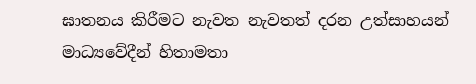ඝාතනය කිරීමට නැවත නැවතත් දරන උත්සාහයන් මාධ්‍යවේදීන් හිතාමතා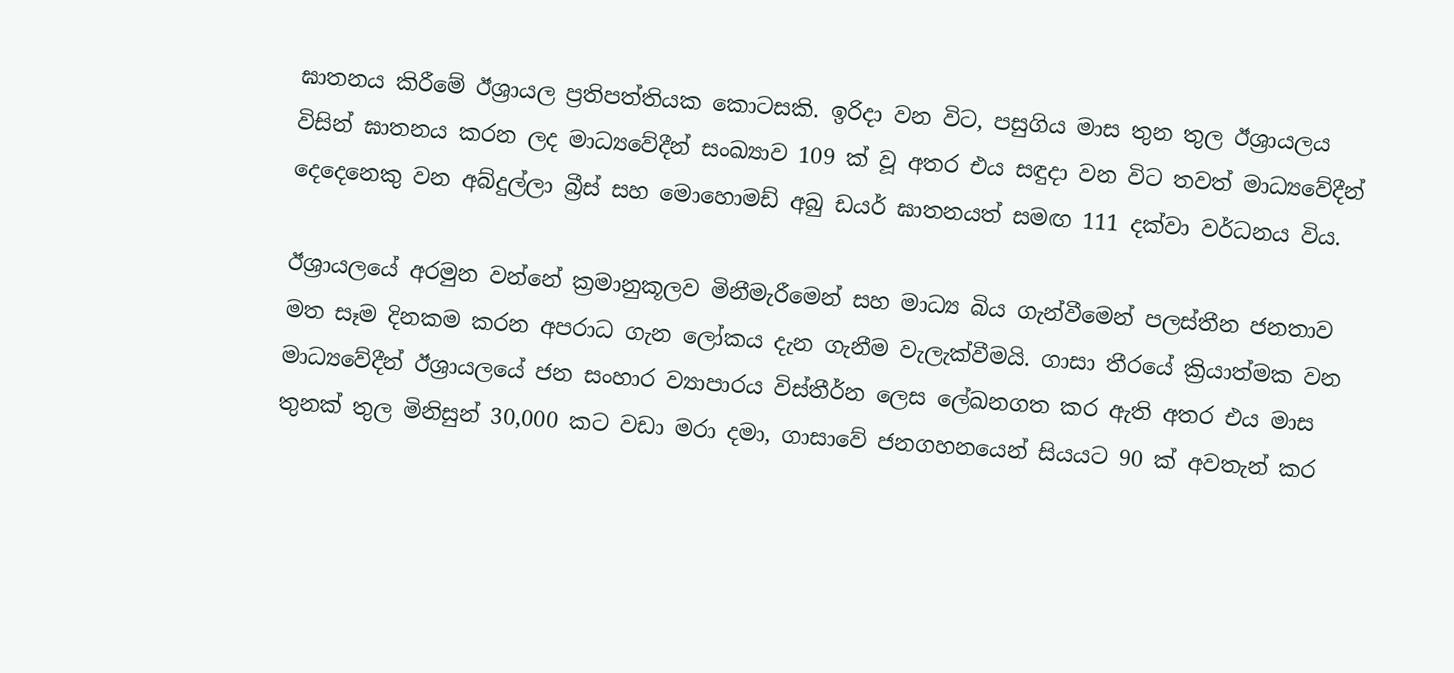ඝාතනය කිරීමේ ඊශ්‍රායල ප්‍රතිපත්තියක කොටසකි. ඉරිදා වන විට, පසුගිය මාස තුන තුල ඊශ්‍රායලය විසින් ඝාතනය කරන ලද මාධ්‍යවේදීන් සංඛ්‍යාව 109 ක් වූ අතර එය සඳුදා වන විට තවත් මාධ්‍යවේදීන් දෙදෙනෙකු වන අබ්දුල්ලා බ්‍රීස් සහ මොහොමඩ් අබු ඩයර් ඝාතනයත් සමඟ 111 දක්වා වර්ධනය විය.

ඊශ්‍රායලයේ අරමුන වන්නේ ක්‍රමානුකූලව මිනීමැරීමෙන් සහ මාධ්‍ය බිය ගැන්වීමෙන් පලස්තීන ජනතාව මත සෑම දිනකම කරන අපරාධ ගැන ලෝකය දැන ගැනීම වැලැක්වීමයි. ගාසා තීරයේ ක්‍රියාත්මක වන මාධ්‍යවේදීන් ඊශ්‍රායලයේ ජන සංහාර ව්‍යාපාරය විස්තීර්න ලෙස ලේඛනගත කර ඇති අතර එය මාස තුනක් තුල මිනිසුන් 30,000 කට වඩා මරා දමා, ගාසාවේ ජනගහනයෙන් සියයට 90 ක් අවතැන් කර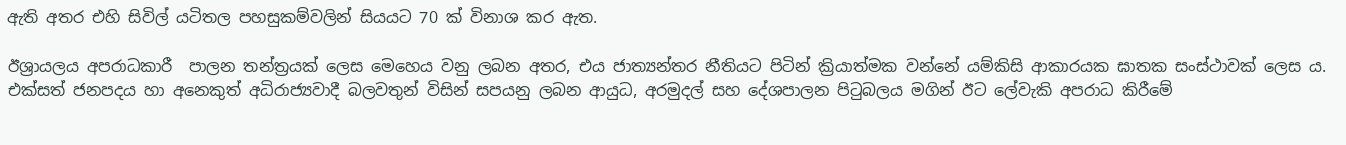ඇති අතර එහි සිවිල් යටිතල පහසුකම්වලින් සියයට 70 ක් විනාශ කර ඇත.

ඊශ්‍රායලය අපරාධකාරී  පාලන තන්ත්‍රයක් ලෙස මෙහෙය වනු ලබන අතර, එය ජාත්‍යන්තර නීතියට පිටින් ක්‍රියාත්මක වන්නේ යම්කිසි ආකාරයක ඝාතක සංස්ථාවක් ලෙස ය. එක්සත් ජනපදය හා අනෙකුත් අධිරාජ්‍යවාදී බලවතුන් විසින් සපයනු ලබන ආයුධ, අරමුදල් සහ දේශපාලන පිටුබලය මගින් ඊට ලේවැකි අපරාධ කිරීමේ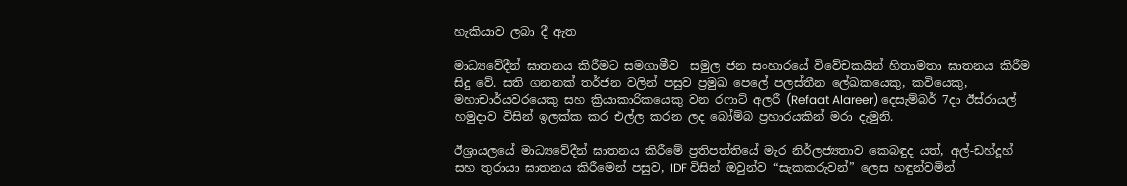හැකියාව ලබා දී ඇත

මාධ්‍යවේදීන් ඝාතනය කිරීමට සමගාමීව  සමුල ජන සංහාරයේ විවේචකයින් හිතාමතා ඝාතනය කිරීම සිදු වේ. සති ගනනක් තර්ජන වලින් පසුව ප්‍රමුඛ පෙලේ පලස්තීන ලේඛකයෙකු, කවියෙකු, මහාචාර්යවරයෙකු සහ ක්‍රියාකාරිකයෙකු වන රෆාට් අලරී (Refaat Alareer) දෙසැම්බර් 7දා ඊස්රායල් හමුදාව විසින් ඉලක්ක කර එල්ල කරන ලද බෝම්බ ප්‍රහාරයකින් මරා දැමුනි.

ඊශ්‍රායලයේ මාධ්‍යවේදීන් ඝාතනය කිරීමේ ප්‍රතිපත්තියේ මැර නිර්ලජ්‍යතාව කෙබඳුද යත්, අල්-ඩහ්දූහ් සහ තුරායා ඝාතනය කිරීමෙන් පසුව, IDF විසින් ඔවුන්ව “සැකකරුවන්” ලෙස හඳුන්වමින්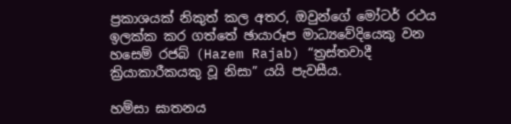ප්‍රකාශයක් නිකුත් කල අතර, ඔවුන්ගේ මෝටර් රථය ඉලක්ක කර ගත්තේ ඡායාරූප මාධ්‍යවේදියෙකු වන හසෙම් රජබ් (Hazem Rajab) “ත්‍රස්තවාදී  ක්‍රියාකාරීකයකු වූ නිසා” යයි පැවසීය.

හම්සා ඝාතනය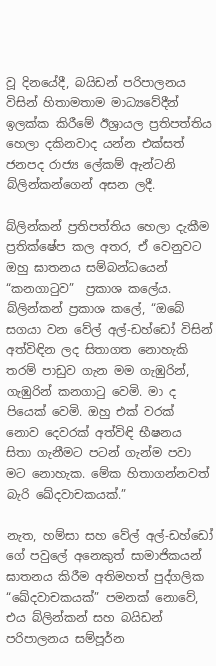වූ දිනයේදී, බයිඩන් පරිපාලනය විසින් හිතාමතාම මාධ්‍යවේදීන් ඉලක්ක කිරීමේ ඊශ්‍රායල ප්‍රතිපත්තිය හෙලා දකිනවාද යන්න එක්සත් ජනපද රාජ්‍ය ලේකම් ඇන්ටනි බ්ලින්කන්ගෙන් අසන ලදී.

බ්ලින්කන් ප්‍රතිපත්තිය හෙලා දැකීම ප්‍රතික්ෂේප කල අතර, ඒ වෙනුවට ඔහු ඝාතනය සම්බන්ධයෙන් “කනගාටුව”  ප්‍රකාශ කලේය. බ්ලින්කන් ප්‍රකාශ කලේ, “ඔබේ සගයා වන වේල් අල්-ඩහ්ඩෝ විසින් අත්විඳින ලද සිතාගත නොහැකි තරම් පාඩුව ගැන මම ගැඹුරින්, ගැඹුරින් කනගාටු වෙමි. මා ද පියෙක් වෙමි. ඔහු එක් වරක් නොව දෙවරක් අත්විඳි භීෂනය  සිතා ගැනීමට පටන් ගැන්ම පවා මට නොහැක. මේක හිතාගන්නවත් බැරි ඛේදවාචකයක්.”

නැත, හම්සා සහ වේල් අල්-ඩහ්ඩෝ ගේ පවුලේ අනෙකුත් සාමාජිකයන් ඝාතනය කිරීම අතිමහත් පුද්ගලික “ඛේදවාචකයක්” පමනක් නොවේ, එය බ්ලින්කන් සහ බයිඩන් පරිපාලනය සම්පූර්න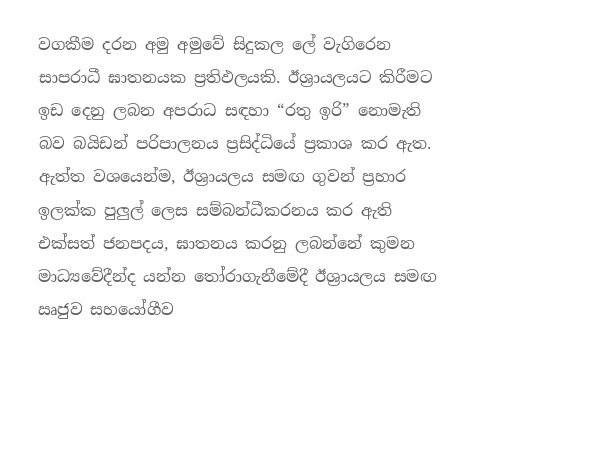වගකීම දරන අමු අමුවේ සිදුකල ලේ වැගිරෙන සාපරාධී ඝාතනයක ප්‍රතිඵලයකි. ඊශ්‍රායලයට කිරීමට ඉඩ දෙනු ලබන අපරාධ සඳහා “රතු ඉරි” නොමැති බව බයිඩන් පරිපාලනය ප්‍රසිද්ධියේ ප්‍රකාශ කර ඇත. ඇත්ත වශයෙන්ම, ඊශ්‍රායලය සමඟ ගුවන් ප්‍රහාර ඉලක්ක පුලුල් ලෙස සම්බන්ධීකරනය කර ඇති එක්සත් ජනපදය, ඝාතනය කරනු ලබන්නේ කුමන මාධ්‍යවේදීන්ද යන්න තෝරාගැනීමේදී ඊශ්‍රායලය සමඟ ඍජුව සහයෝගීව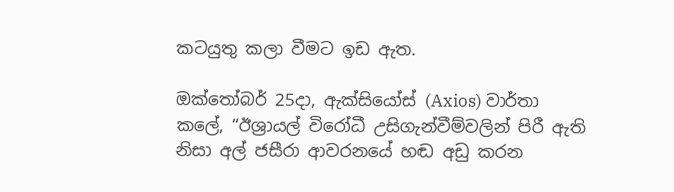කටයුතු කලා වීමට ඉඩ ඇත.

ඔක්‌තෝබර් 25දා, ඇක්සියෝස්‌ (Axios) වාර්තා කලේ, “ඊශ්‍රායල් විරෝධී උසිගැන්වීම්වලින් පිරී ඇති නිසා අල් ජසීරා ආවරනයේ හඬ අඩු කරන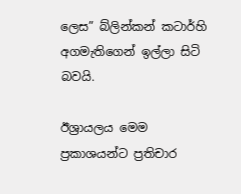ලෙස” බ්ලින්කන් කටාර්හි අගමැතිගෙන් ඉල්ලා සිටි බවයි.

ඊශ්‍රායලය මෙම ප්‍රකාශයන්ට ප්‍රතිචාර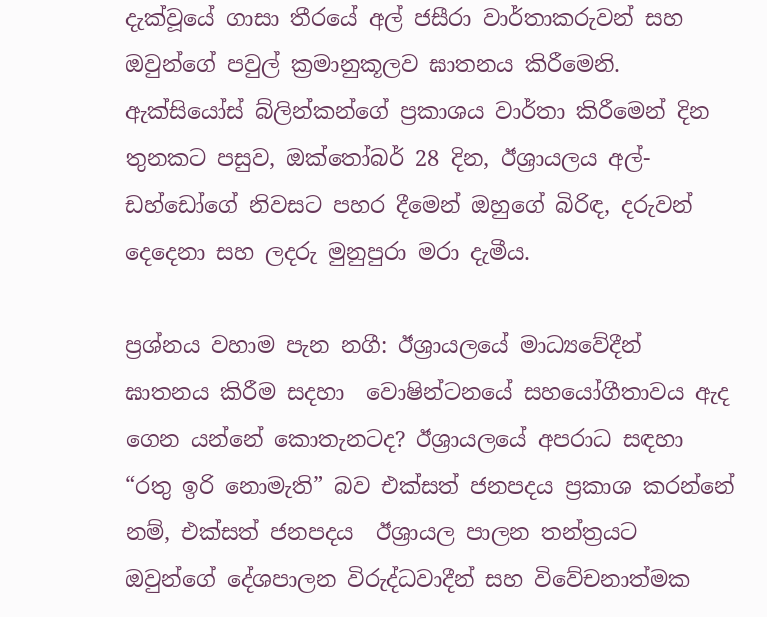දැක්වූයේ ගාසා තීරයේ අල් ජසීරා වාර්තාකරුවන් සහ ඔවුන්ගේ පවුල් ක්‍රමානුකූලව ඝාතනය කිරීමෙනි. ඇක්සියෝස් බ්ලින්කන්ගේ ප්‍රකාශය වාර්තා කිරීමෙන් දින තුනකට පසුව, ඔක්තෝබර් 28 දින, ඊශ්‍රායලය අල්-ඩහ්ඩෝගේ නිවසට පහර දීමෙන් ඔහුගේ බිරිඳ, දරුවන් දෙදෙනා සහ ලදරු මුනුපුරා මරා දැමීය.

ප්‍රශ්නය වහාම පැන නගී: ඊශ්‍රායලයේ මාධ්‍යවේදීන් ඝාතනය කිරීම සදහා  වොෂින්ටනයේ සහයෝගීතාවය ඇද ගෙන යන්නේ කොතැනටද? ඊශ්‍රායලයේ අපරාධ සඳහා “රතු ඉරි නොමැති” බව එක්සත් ජනපදය ප්‍රකාශ කරන්නේ නම්, එක්සත් ජනපදය  ඊශ්‍රායල පාලන තන්ත්‍රයට ඔවුන්ගේ දේශපාලන විරුද්ධවාදීන් සහ විවේචනාත්මක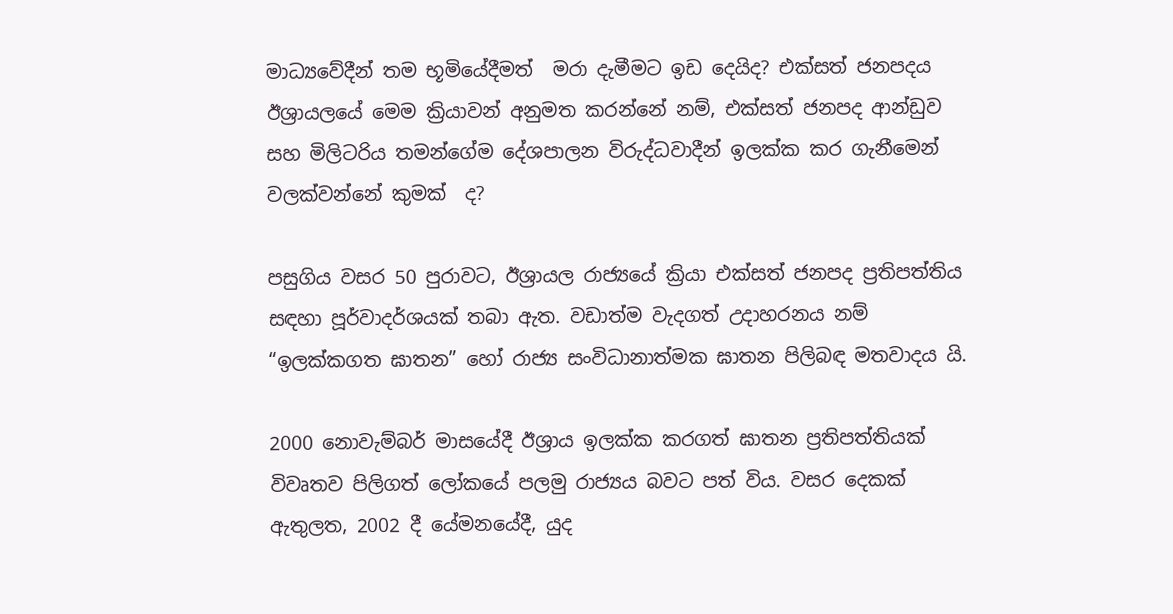මාධ්‍යවේදීන් තම භූමියේදීමත්  මරා දැමීමට ඉඩ දෙයිද? එක්සත් ජනපදය ඊශ්‍රායලයේ මෙම ක්‍රියාවන් අනුමත කරන්නේ නම්, එක්සත් ජනපද ආන්ඩුව සහ මිලිටරිය තමන්ගේම දේශපාලන විරුද්ධවාදීන් ඉලක්ක කර ගැනීමෙන් වලක්වන්නේ කුමක්  ද?

පසුගිය වසර 50 පුරාවට, ඊශ්‍රායල රාජ්‍යයේ ක්‍රියා එක්සත් ජනපද ප්‍රතිපත්තිය සඳහා පූර්වාදර්ශයක් තබා ඇත. වඩාත්ම වැදගත් උදාහරනය නම් “ඉලක්කගත ඝාතන” හෝ රාජ්‍ය සංවිධානාත්මක ඝාතන පිලිබඳ මතවාදය යි.

2000 නොවැම්බර් මාසයේදී ඊශ්‍රාය ඉලක්ක කරගත් ඝාතන ප්‍රතිපත්තියක් විවෘතව පිලිගත් ලෝකයේ පලමු රාජ්‍යය බවට පත් විය. වසර දෙකක් ඇතුලත, 2002 දී යේමනයේදී, යුද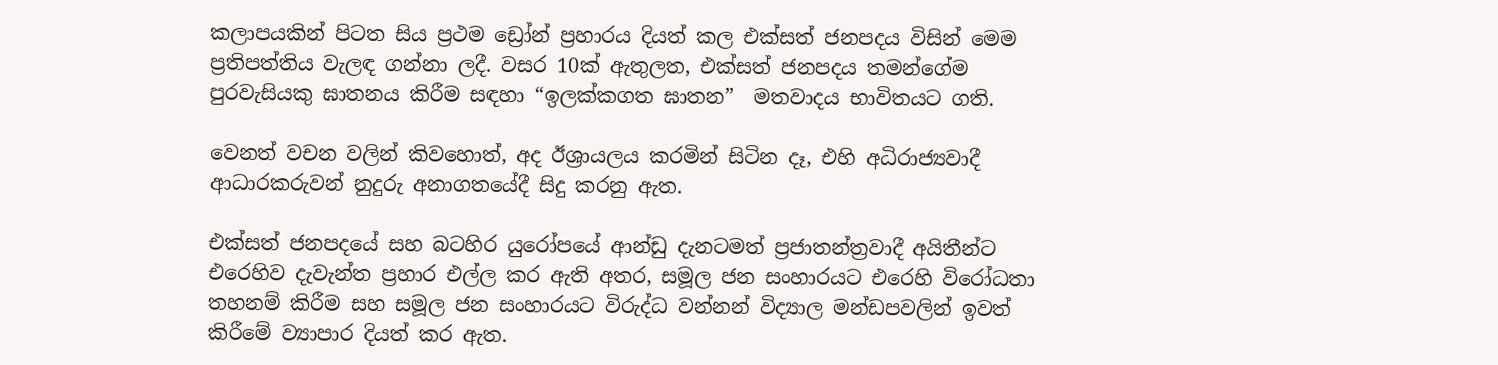කලාපයකින් පිටත සිය ප්‍රථම ඩ්‍රෝන් ප්‍රහාරය දියත් කල එක්සත් ජනපදය විසින් මෙම ප්‍රතිපත්තිය වැලඳ ගන්නා ලදී. වසර 10ක් ඇතුලත, එක්සත් ජනපදය තමන්ගේම පුරවැසියකු ඝාතනය කිරීම සඳහා “ඉලක්කගත ඝාතන”  මතවාදය භාවිතයට ගති.

වෙනත් වචන වලින් කිවහොත්, අද ඊශ්‍රායලය කරමින් සිටින දෑ, එහි අධිරාජ්‍යවාදී ආධාරකරුවන් නුදුරු අනාගතයේදී සිදු කරනු ඇත.

එක්සත් ජනපදයේ සහ බටහිර යුරෝපයේ ආන්ඩු දැනටමත් ප්‍රජාතන්ත්‍රවාදී අයිතීන්ට එරෙහිව දැවැන්ත ප්‍රහාර එල්ල කර ඇති අතර, සමූල ජන සංහාරයට එරෙහි විරෝධතා තහනම් කිරීම සහ සමූල ජන සංහාරයට විරුද්ධ වන්නන් විද්‍යාල මන්ඩපවලින් ඉවත් කිරීමේ ව්‍යාපාර දියත් කර ඇත.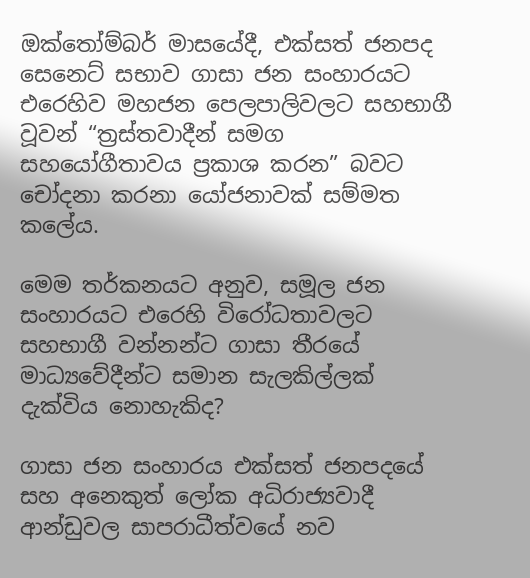ඔක්තෝම්බර් මාසයේදී, එක්සත් ජනපද සෙනෙට් සභාව ගාසා ජන සංහාරයට එරෙහිව මහජන පෙලපාලිවලට සහභාගී වූවන් “ත්‍රස්තවාදීන් සමග සහයෝගීතාවය ප්‍රකාශ කරන” බවට චෝදනා කරනා යෝජනාවක් සම්මත කලේය.

මෙම තර්කනයට අනුව, සමූල ජන සංහාරයට එරෙහි විරෝධතාවලට සහභාගී වන්නන්ට ගාසා තීරයේ මාධ්‍යවේදීන්ට සමාන සැලකිල්ලක් දැක්විය නොහැකිද?

ගාසා ජන සංහාරය එක්සත් ජනපදයේ සහ අනෙකුත් ලෝක අධිරාජ්‍යවාදී ආන්ඩුවල සාපරාධීත්වයේ නව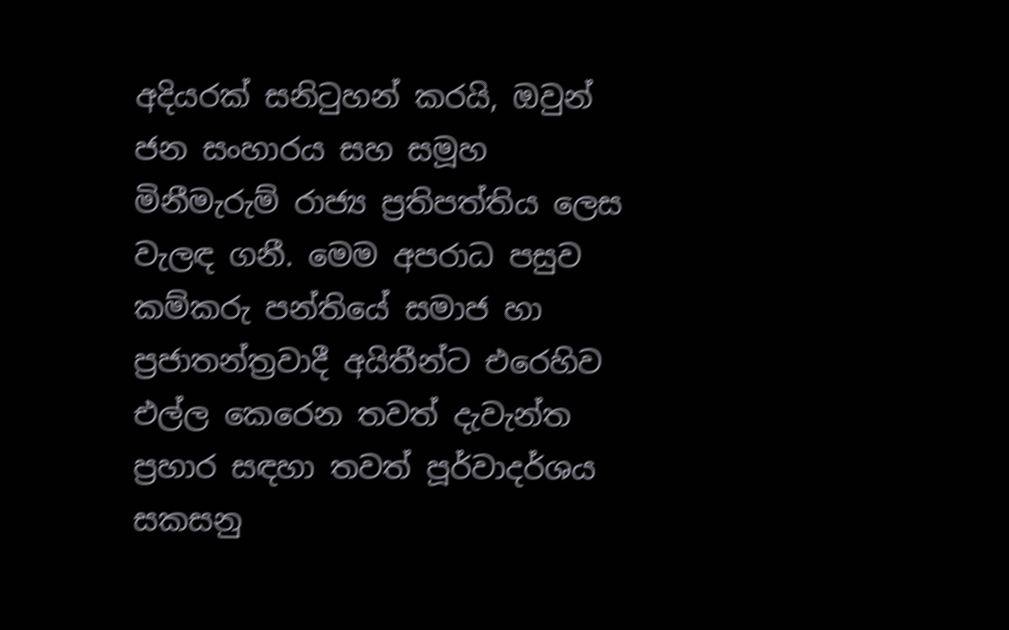අදියරක් සනිටුහන් කරයි, ඔවුන් ජන සංහාරය සහ සමූහ මිනීමැරුම් රාජ්‍ය ප්‍රතිපත්තිය ලෙස වැලඳ ගනී. මෙම අපරාධ පසුව කම්කරු පන්තියේ සමාජ හා ප්‍රජාතන්ත්‍රවාදී අයිතීන්ට එරෙහිව එල්ල කෙරෙන තවත් දැවැන්ත ප්‍රහාර සඳහා තවත් පූර්වාදර්ශය සකසනු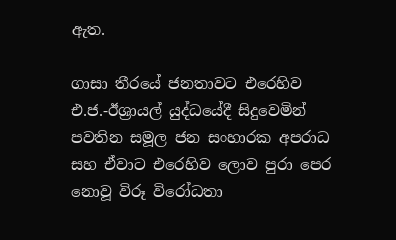ඇත.

ගාසා තීරයේ ජනතාවට එරෙහිව එ.ජ.-ඊශ්‍රායල් යුද්ධයේදී සිදුවෙමින් පවතින සමූල ජන සංහාරක අපරාධ සහ ඒවාට එරෙහිව ලොව පුරා පෙර නොවූ විරූ විරෝධතා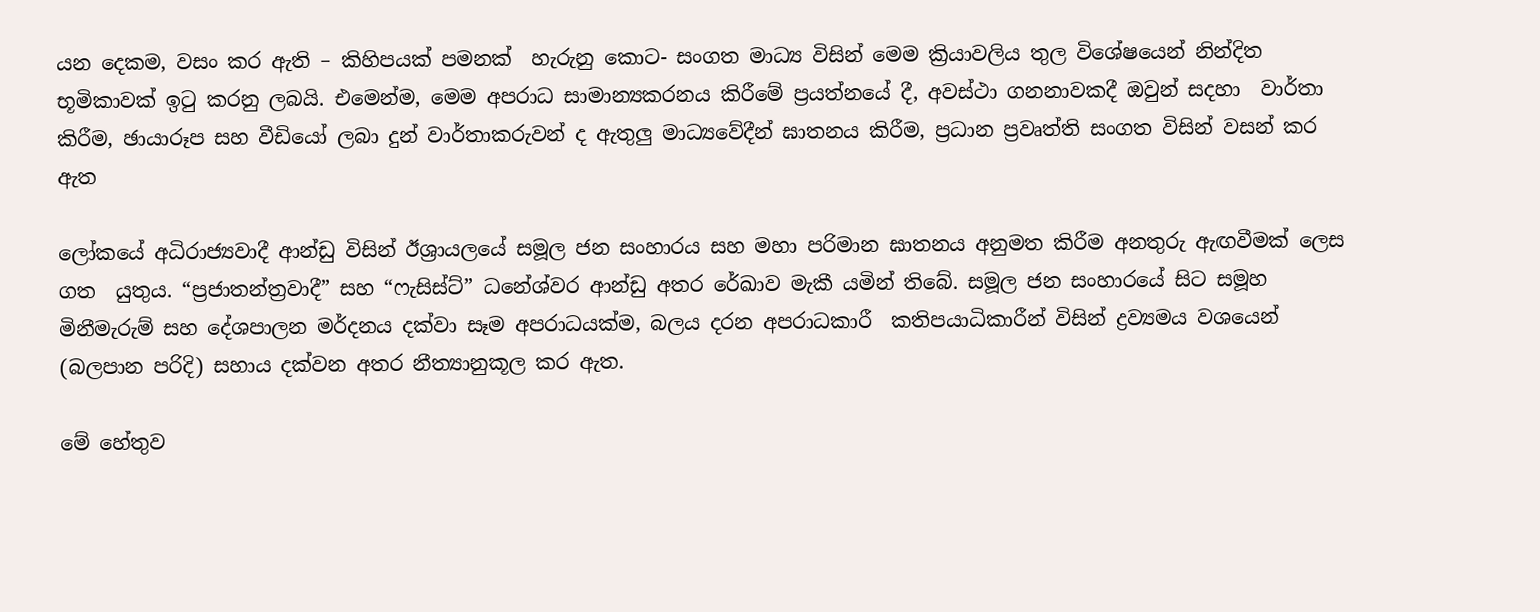යන දෙකම, වසං කර ඇති – කිහිපයක් පමනක්  හැරුනු කොට- සංගත මාධ්‍ය විසින් මෙම ක්‍රියාවලිය තුල විශේෂයෙන් නින්දිත භූමිකාවක් ඉටු කරනු ලබයි. එමෙන්ම, මෙම අපරාධ සාමාන්‍යකරනය කිරීමේ ප්‍රයත්නයේ දී, අවස්ථා ගනනාවකදී ඔවුන් සදහා  වාර්තා කිරීම, ඡායාරූප සහ වීඩියෝ ලබා දුන් වාර්තාකරුවන් ද ඇතුලු මාධ්‍යවේදීන් ඝාතනය කිරීම, ප්‍රධාන ප්‍රවෘත්ති සංගත විසින් වසන් කර ඇත

ලෝකයේ අධිරාජ්‍යවාදී ආන්ඩු විසින් ඊශ්‍රායලයේ සමූල ජන සංහාරය සහ මහා පරිමාන ඝාතනය අනුමත කිරීම අනතුරු ඇඟවීමක් ලෙස ගත  යුතුය. “ප්‍රජාතන්ත්‍රවාදී” සහ “ෆැසිස්ට්” ධනේශ්වර ආන්ඩු අතර රේඛාව මැකී යමින් තිබේ. සමූල ජන සංහාරයේ සිට සමූහ මිනීමැරුම් සහ දේශපාලන මර්දනය දක්වා සෑම අපරාධයක්ම, බලය දරන අපරාධකාරී  කතිපයාධිකාරීන් විසින් ද්‍රව්‍යමය වශයෙන් (බලපාන පරිදි) සහාය දක්වන අතර නීත්‍යානුකූල කර ඇත.

මේ හේතුව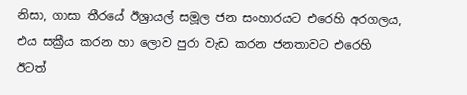නිසා, ගාසා තීරයේ ඊශ්‍රායල් සමූල ජන සංහාරයට එරෙහි අරගලය, එය සක්‍රීය කරන හා ලොව පුරා වැඩ කරන ජනතාවට එරෙහි ඊටත්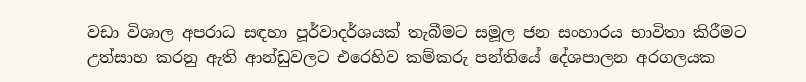වඩා විශාල අපරාධ සඳහා පූර්වාදර්ශයක් තැබීමට සමූල ජන සංහාරය භාවිතා කිරීමට උත්සාහ කරනු ඇති ආන්ඩුවලට එරෙහිව කම්කරු පන්තියේ දේශපාලන අරගලයක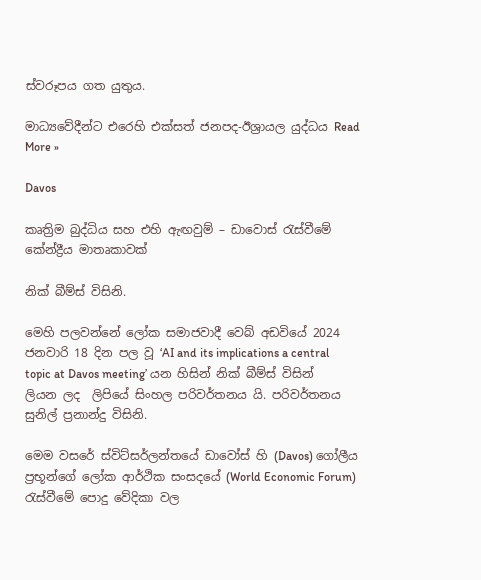ස්වරූපය ගත යුතුය.

මාධ්‍යවේදීන්ට එරෙහි එක්සත් ජනපද-ඊශ්‍රායල යුද්ධය Read More »

Davos

කෘත්‍රිම බුද්ධිය සහ එහි ඇඟවුම් – ඩාවොස් රැස්වීමේ කේන්ද්‍රීය මාතෘකාවක්

නික් බීම්ස් විසිනි.

මෙහි පලවන්නේ ලෝක සමාජවාදී වෙබ් අඩවියේ 2024 ජනවාරි 18 දින පල වූ ‘AI and its implications a central topic at Davos meeting’ යන හිසින් නික් බීම්ස් විසින් ලියන ලද  ලිපියේ සිංහල පරිවර්තනය යි. පරිවර්තනය සුනිල් ප්‍රනාන්දු විසිනි.

මෙම වසරේ ස්විට්සර්ලන්තයේ ඩාවෝස් හි (Davos) ගෝලීය ප්‍රභූන්ගේ ලෝක ආර්ථික සංසදයේ (World Economic Forum) රැස්වීමේ පොදු වේදිකා වල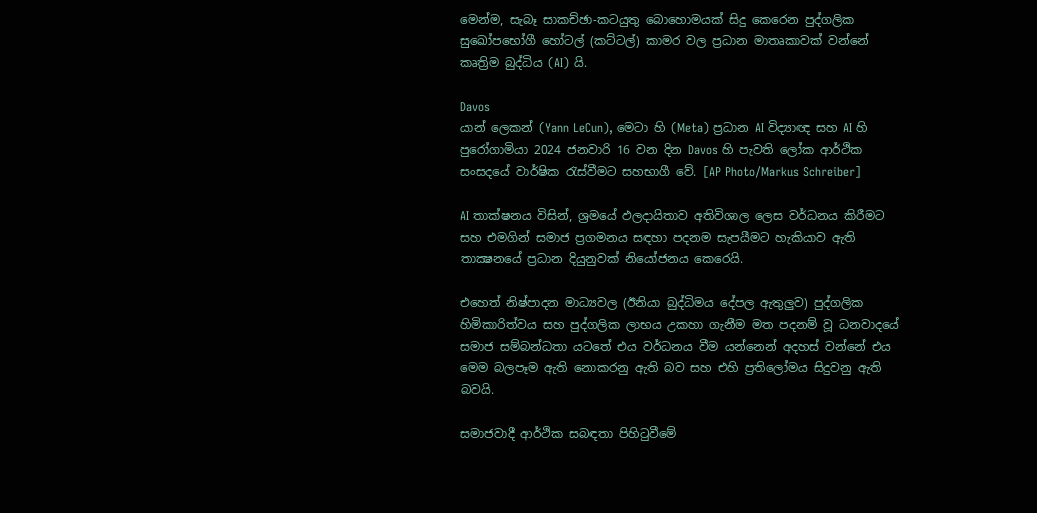මෙන්ම, සැබෑ සාකච්ඡා-කටයුතු බොහොමයක් සිදු කෙරෙන පුද්ගලික සුඛෝපභෝගී හෝටල් (කට්ටල්) කාමර වල ප්‍රධාන මාතෘකාවක් වන්නේ  කෘත්‍රිම බුද්ධිය (AI) යි.

Davos
යාන් ලෙකන් (Yann LeCun), මෙටා හි (Meta) ප්‍රධාන AI විද්‍යාඥ සහ AI හි පුරෝගාමියා 2024 ජනවාරි 16 වන දින Davos හි පැවති ලෝක ආර්ථික සංසදයේ වාර්ෂික රැස්වීමට සහභාගී වේ. [AP Photo/Markus Schreiber]

AI තාක්ෂනය විසින්, ශ්‍රමයේ ඵලදායිතාව අතිවිශාල ලෙස වර්ධනය කිරීමට සහ එමගින් සමාජ ප්‍රගමනය සඳහා පදනම සැපයීමට හැකියාව ඇති තාක්‍ෂනයේ ප්‍රධාන දියුනුවක් නියෝජනය කෙරෙයි.

එහෙත් නිෂ්පාදන මාධ්‍යවල (ඊනියා බුද්ධිමය දේපල ඇතුලුව) පුද්ගලික හිමිකාරිත්වය සහ පුද්ගලික ලාභය උකහා ගැනීම මත පදනම් වූ ධනවාදයේ සමාජ සම්බන්ධතා යටතේ එය වර්ධනය වීම යන්නෙන් අදහස් වන්නේ එය මෙම බලපෑම ඇති නොකරනු ඇති බව සහ එහි ප්‍රතිලෝමය සිදුවනු ඇති බවයි.

සමාජවාදී ආර්ථික සබඳතා පිහිටුවීමේ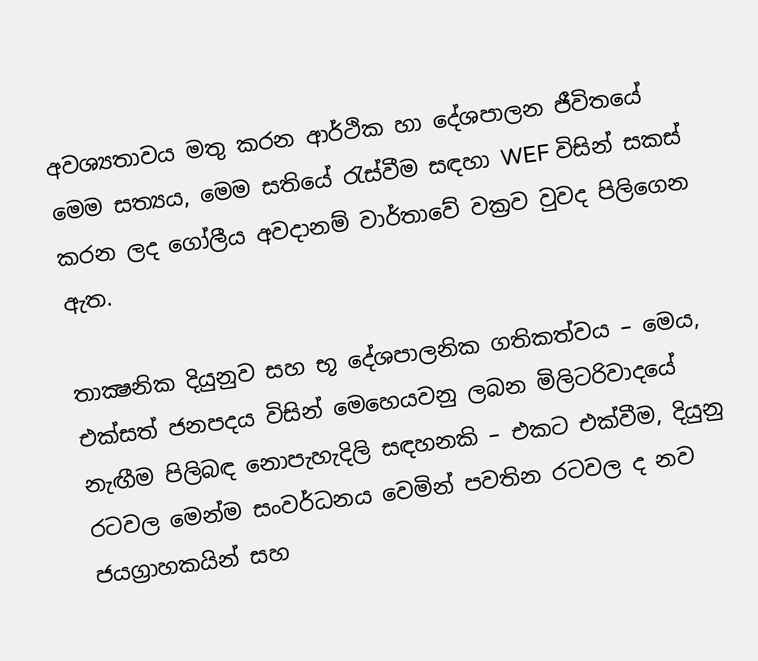අවශ්‍යතාවය මතු කරන ආර්ථික හා දේශපාලන ජීවිතයේ මෙම සත්‍යය, මෙම සතියේ රැස්වීම සඳහා WEF විසින් සකස් කරන ලද ගෝලීය අවදානම් වාර්තාවේ වක්‍රව වුවද පිලිගෙන ඇත.

තාක්‍ෂනික දියුනුව සහ භූ දේශපාලනික ගතිකත්වය – මෙය, එක්සත් ජනපදය විසින් මෙහෙයවනු ලබන මිලිටරිවාදයේ නැඟීම පිලිබඳ නොපැහැදිලි සඳහනකි – එකට එක්වීම, දියුනු රටවල මෙන්ම සංවර්ධනය වෙමින් පවතින රටවල ද නව ජයග්‍රාහකයින් සහ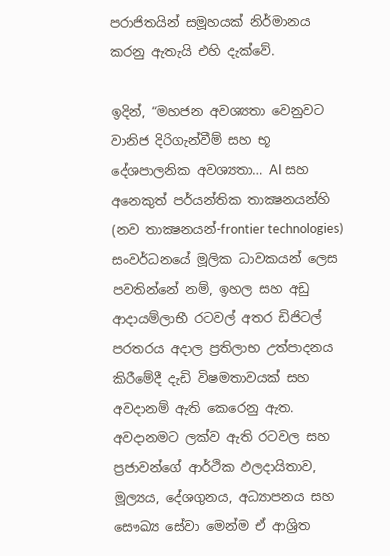පරාජිතයින් සමූහයක් නිර්මානය කරනු ඇතැයි එහි දැක්වේ.

ඉදින්, “මහජන අවශ්‍යතා වෙනුවට වානිජ දිරිගැන්වීම් සහ භූ දේශපාලනික අවශ්‍යතා… AI සහ අනෙකුත් පර්යන්තික තාක්‍ෂනයන්හි (නව තාක්‍ෂනයන්-frontier technologies) සංවර්ධනයේ මූලික ධාවකයන් ලෙස පවතින්නේ නම්, ඉහල සහ අඩු ආදායම්ලාභී රටවල් අතර ඩිජිටල් පරතරය අදාල ප්‍රතිලාභ උත්පාදනය කිරීමේදී දැඩි විෂමතාවයක් සහ අවදානම් ඇති කෙරෙනු ඇත. අවදානමට ලක්ව ඇති රටවල සහ ප්‍රජාවන්ගේ ආර්ථික ඵලදායිතාව, මූල්‍යය, දේශගුනය, අධ්‍යාපනය සහ සෞඛ්‍ය සේවා මෙන්ම ඒ ආශ්‍රිත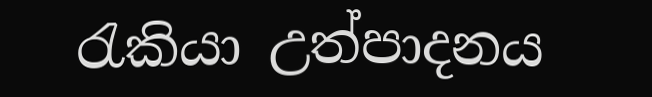රැකියා උත්පාදනය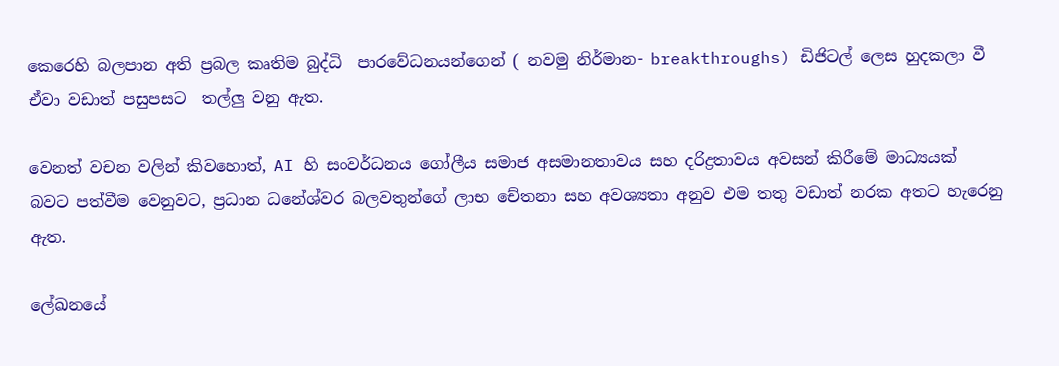කෙරෙහි බලපාන අති ප්‍රබල කෘතිම බුද්ධි  පාරවේධනයන්ගෙන් ( නවමු නිර්මාන- breakthroughs) ඩිජිටල් ලෙස හුදකලා වී ඒවා වඩාත් පසුපසට  තල්ලු වනු ඇත.

වෙනත් වචන වලින් කිවහොත්, AI හි සංවර්ධනය ගෝලීය සමාජ අසමානතාවය සහ දරිද්‍රතාවය අවසන් කිරීමේ මාධ්‍යයක් බවට පත්වීම වෙනුවට, ප්‍රධාන ධනේශ්වර බලවතුන්ගේ ලාභ චේතනා සහ අවශ්‍යතා අනුව එම තතු වඩාත් නරක අතට හැරෙනු ඇත.

ලේඛනයේ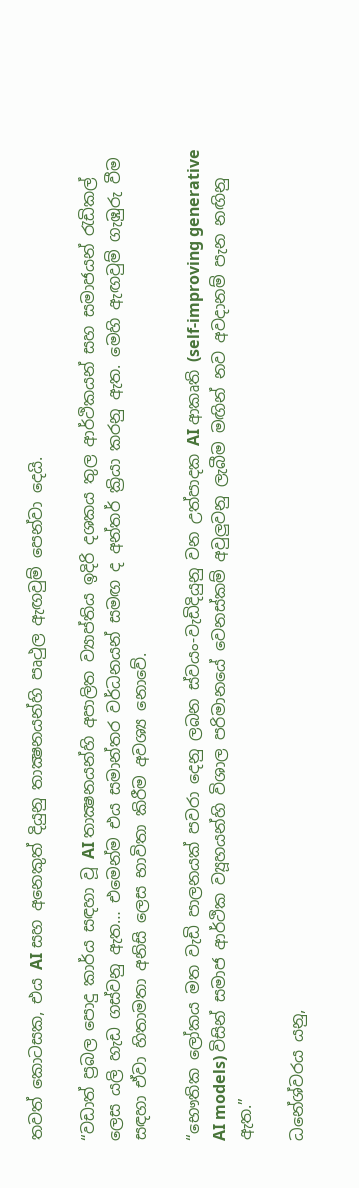තවත් කොටසක, එය AI සහ අනෙකුත් දියුනු තාක්‍ෂනයන්හි පෘථුල ඇඟවුම් පෙන්වා දෙයි.

“වඩාත් ප්‍රබල පොදු කාර්ය සඳහා වූ AI තාක්‍ෂනයන්හි අපාලිත ව්‍යාප්තිය ඉදිරි දශකය තුල ආර්ථිකයන් සහ සමාජයන් රැඩිකල් ලෙස යලි හැඩ ගස්වනු ඇත… එමෙන්ම එය සමාන්තර වර්ධනයන් සමඟ ද අන්තර් ක්‍රියා කරනු ඇත. මෙහි ඇඟවුම් ගැඹුරු වීම සඳහා ඒවා හිතාමතා අනිසි ලෙස භාවිතා කිරීම අවශ්‍ය නොවේ.

“භෞතික ලෝකය මත වැඩි පාලනයක් පවරා දෙනු ලබන ස්වයං-වැඩිදියුනු වන උත්පාදක AI ආකෘති (self-improving generative AI models) විසින් සමාජ ආර්ථික ව්‍යූහයන්හි විශාල පරිමානයේ වෙනස්කම් අවුලුවනු ලැබීම මඟින් නව අවදානම් පැන නඟිනු ඇත.”

ධනේශ්වරය යනු,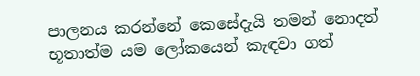පාලනය කරන්නේ කෙසේදැයි තමන් නොදත් භූතාත්ම යම ලෝකයෙන් කැඳවා ගත්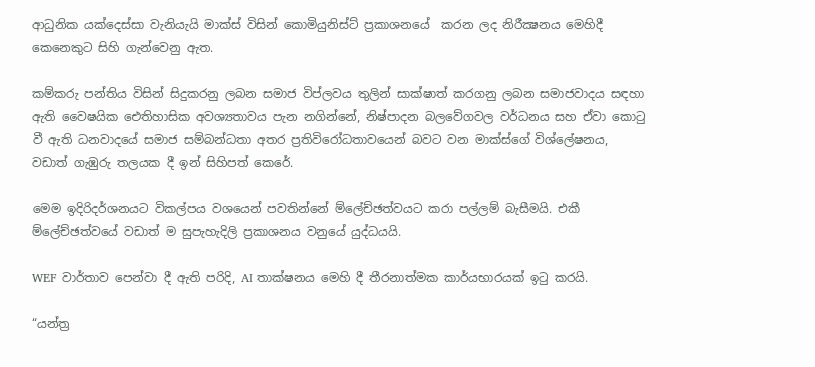ආධුනික යක්දෙස්සා වැනියැයි මාක්ස් විසින් කොමියුනිස්ට් ප්‍රකාශනයේ  කරන ලද නිරීක්‍ෂනය මෙහිදී කෙනෙකුට සිහි ගැන්වෙනු ඇත.

කම්කරු පන්තිය විසින් සිදුකරනු ලබන සමාජ විප්ලවය තුලින් සාක්ෂාත් කරගනු ලබන සමාජවාදය සඳහා ඇති වෛෂයික ඓතිහාසික අවශ්‍යතාවය පැන නගින්නේ, නිෂ්පාදන බලවේගවල වර්ධනය සහ ඒවා කොටු වී ඇති ධනවාදයේ සමාජ සම්බන්ධතා අතර ප්‍රතිවිරෝධතාවයෙන් බවට වන මාක්ස්ගේ විශ්ලේෂනය, වඩාත් ගැඹුරු තලයක දී ඉන් සිහිපත් කෙරේ.

මෙම ඉදිරිදර්ශනයට විකල්පය වශයෙන් පවතින්නේ ම්ලේච්ඡත්වයට කරා පල්ලම් බැසීමයි. එකී ම්ලේච්ඡත්වයේ වඩාත් ම සුපැහැදිලි ප්‍රකාශනය වනුයේ යුද්ධයයි.

WEF වාර්තාව පෙන්වා දී ඇති පරිදි, AI තාක්ෂනය මෙහි දී තීරනාත්මක කාර්යභාරයක් ඉටු කරයි.

“යන්ත්‍ර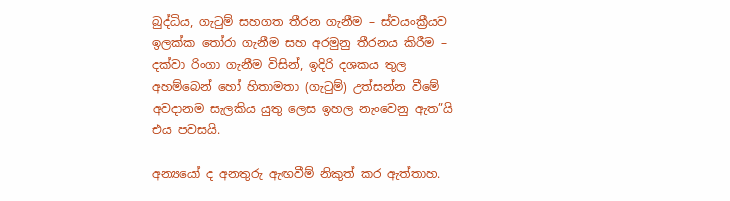බුද්ධිය, ගැටුම් සහගත තීරන ගැනීම – ස්වයංක්‍රීයව ඉලක්ක තෝරා ගැනීම සහ අරමුනු තීරනය කිරීම – දක්වා රිංගා ගැනීම විසින්, ඉදිරි දශකය තුල අහම්බෙන් හෝ හිතාමතා (ගැටුම්) උත්සන්න වීමේ අවදානම සැලකිය යුතු ලෙස ඉහල නැංවෙනු ඇත”යි එය පවසයි.

අන්‍යයෝ ද අනතුරු ඇඟවීම් නිකුත් කර ඇත්තාහ.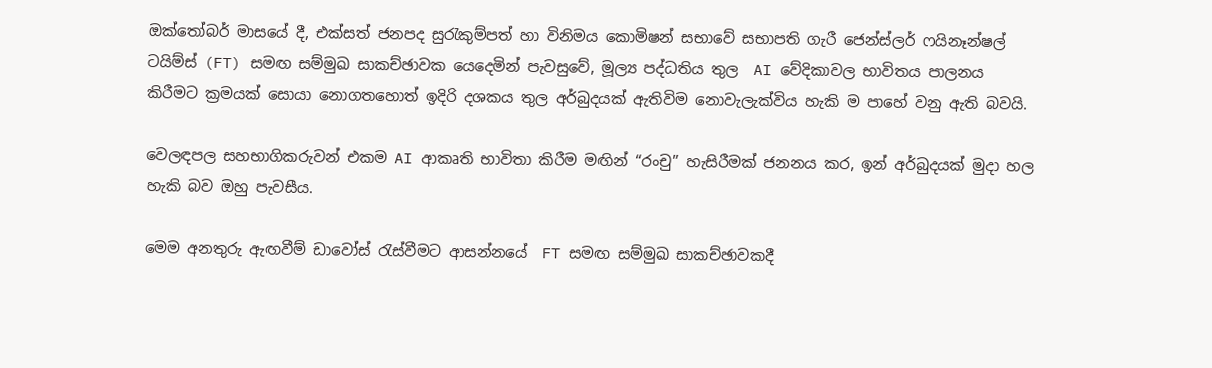ඔක්තෝබර් මාසයේ දී, එක්සත් ජනපද සුරැකුම්පත් හා විනිමය කොමිෂන් සභාවේ සභාපති ගැරී ජෙන්ස්ලර් ෆයිනෑන්ෂල් ටයිම්ස් (FT) සමඟ සම්මුඛ සාකච්ඡාවක යෙදෙමින් පැවසුවේ, මූල්‍ය පද්ධතිය තුල  AI වේදිකාවල භාවිතය පාලනය කිරීමට ක්‍රමයක් සොයා නොගතහොත් ඉදිරි දශකය තුල අර්බුදයක් ඇතිවිම නොවැලැක්විය හැකි ම පාහේ වනු ඇති බවයි.

වෙලඳපල සහභාගිකරුවන් එකම AI ආකෘති භාවිතා කිරීම මඟින් “රංචු” හැසිරීමක් ජනනය කර, ඉන් අර්බුදයක් මුදා හල හැකි බව ඔහු පැවසීය.

මෙම අනතුරු ඇඟවීම් ඩාවෝස් රැස්වීමට ආසන්නයේ  FT සමඟ සම්මුඛ සාකච්ඡාවකදී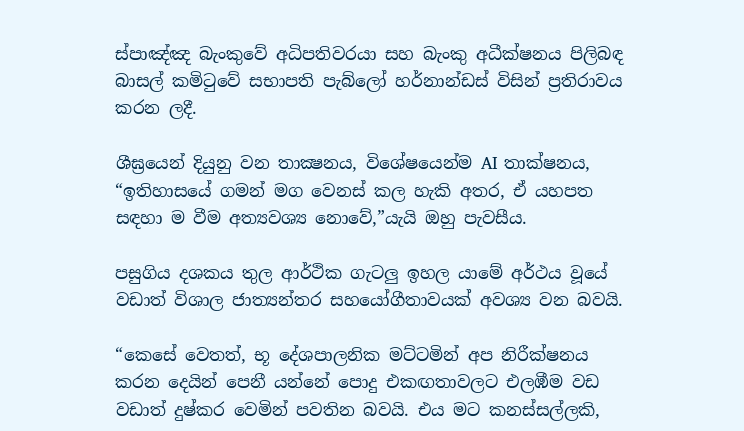ස්පාඤ්ඤ බැංකුවේ අධිපතිවරයා සහ බැංකු අධීක්ෂනය පිලිබඳ බාසල් කමිටුවේ සභාපති පැබ්ලෝ හර්නාන්ඩස් විසින් ප්‍රතිරාවය කරන ලදී.

ශීඝ්‍රයෙන් දියුනු වන තාක්‍ෂනය, විශේෂයෙන්ම AI තාක්ෂනය, “ඉතිහාසයේ ගමන් මග වෙනස් කල හැකි අතර, ඒ යහපත සඳහා ම වීම අත්‍යවශ්‍ය නොවේ,”යැයි ඔහු පැවසීය.

පසුගිය දශකය තුල ආර්ථික ගැටලු ඉහල යාමේ අර්ථය වූයේ වඩාත් විශාල ජාත්‍යන්තර සහයෝගීතාවයක් අවශ්‍ය වන බවයි.

“කෙසේ වෙතත්, භූ දේශපාලනික මට්ටමින් අප නිරීක්ෂනය කරන දෙයින් පෙනී යන්නේ පොදු එකඟතාවලට එලඹීම වඩ වඩාත් දුෂ්කර වෙමින් පවතින බවයි. එය මට කනස්සල්ලකි,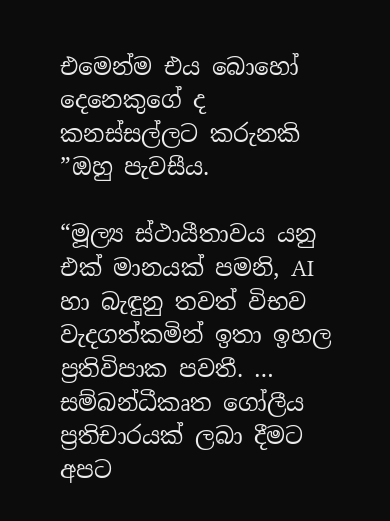එමෙන්ම එය බොහෝ දෙනෙකුගේ ද කනස්සල්ලට කරුනකි ”ඔහු පැවසීය.

“මූල්‍ය ස්ථායීතාවය යනු එක් මානයක් පමනි, AI හා බැඳුනු තවත් විභව වැදගත්කමින් ඉතා ඉහල ප්‍රතිවිපාක පවතී. … සම්බන්ධීකෘත ගෝලීය ප්‍රතිචාරයක් ලබා දීමට අපට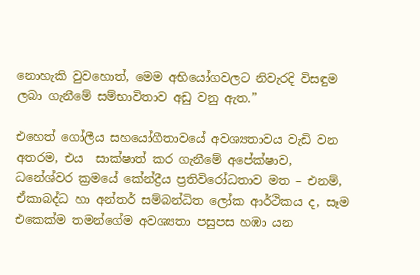නොහැකි වුවහොත්, මෙම අභියෝගවලට නිවැරදි විසඳුම ලබා ගැනීමේ සම්භාවිතාව අඩු වනු ඇත.”

එහෙත් ගෝලීය සහයෝගීතාවයේ අවශ්‍යතාවය වැඩි වන අතරම, එය  සාක්ෂාත් කර ගැනීමේ අපේක්ෂාව, ධනේශ්වර ක්‍රමයේ කේන්ද්‍රීය ප්‍රතිවිරෝධතාව මත – එනම්, ඒකාබද්ධ හා අන්තර් සම්බන්ධිත ලෝක ආර්ථිකය ද, සෑම එකෙක්ම තමන්ගේම අවශ්‍යතා පසුපස හඹා යන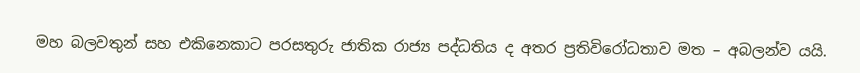මහ බලවතුන් සහ එකිනෙකාට පරසතුරු ජාතික රාජ්‍ය පද්ධතිය ද අතර ප්‍රතිවිරෝධතාව මත – අබලන්ව යයි.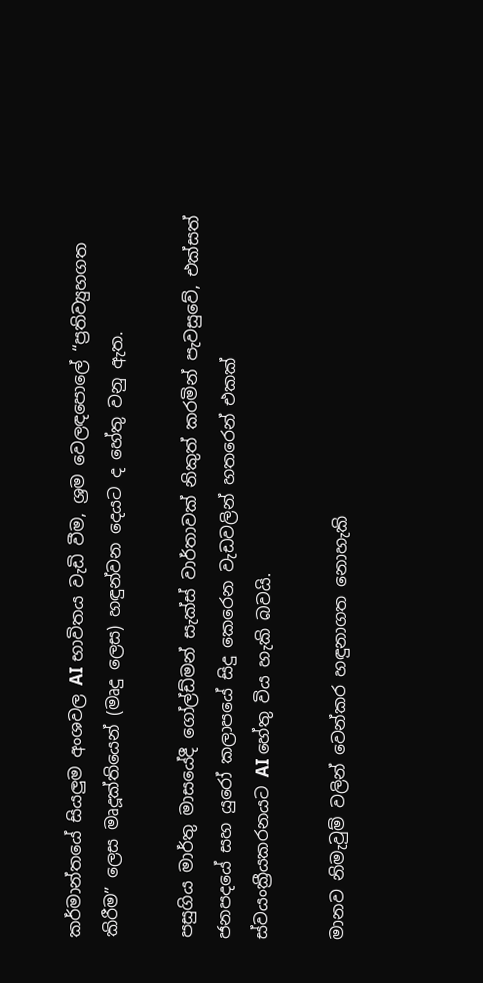කර්මාන්තයේ සියලුම අංශවල AI භාවිතය වැඩි වීම, ශ්‍රම වෙලඳපොලේ “ප්‍රතිව්‍යුහගත කිරීම” ලෙස මෘදූක්තියෙන් (මෘදු ලෙස) හඳුන්වන දෙයට ද හේතු වනු ඇත.

පසුගිය මාර්තු මාසයේදී ගෝල්ඩ්මන් සැක්ස් වාර්තාවක් නිකුත් කරමින් පැවසුවේ, එක්සත් ජනපදයේ සහ යුරෝ කලාපයේ සිදු කෙරෙන වැඩවලින් හතරෙන් එකක් ස්වයංක්‍රීයකරනයට AI හේතු විය හැකි බවයි.

මානව නිමැවුම් වලින් වෙන්කර හඳුනාගත නොහැකි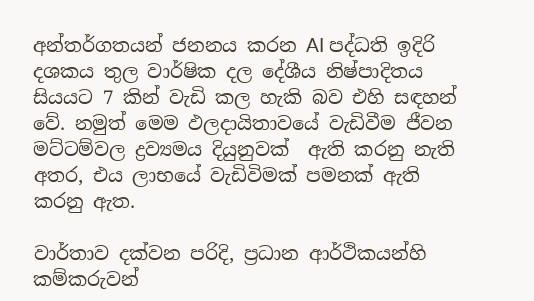අන්තර්ගතයන් ජනනය කරන AI පද්ධති ඉදිරි දශකය තුල වාර්ෂික දල දේශීය නිෂ්පාදිතය සියයට 7 කින් වැඩි කල හැකි බව එහි සඳහන් වේ. නමුත් මෙම ඵලදායිතාවයේ වැඩිවීම ජීවන මට්ටම්වල ද්‍රව්‍යමය දියුනුවක්  ඇති කරනු නැති අතර, එය ලාභයේ වැඩිවිමක් පමනක් ඇති කරනු ඇත.

වාර්තාව දක්වන පරිදි, ප්‍රධාන ආර්ථිකයන්හි කම්කරුවන්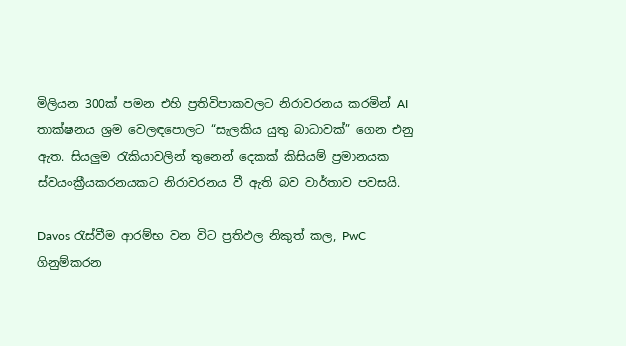මිලියන 300ක් පමන එහි ප්‍රතිවිපාකවලට නිරාවරනය කරමින් AI තාක්ෂනය ශ්‍රම වෙලඳපොලට “සැලකිය යුතු බාධාවක්” ගෙන එනු ඇත. සියලුම රැකියාවලින් තුනෙන් දෙකක් කිසියම් ප්‍රමානයක ස්වයංක්‍රීයකරනයකට නිරාවරනය වී ඇති බව වාර්තාව පවසයි.

Davos රැස්වීම ආරම්භ වන විට ප්‍රතිඵල නිකුත් කල, PwC ගිනුම්කරන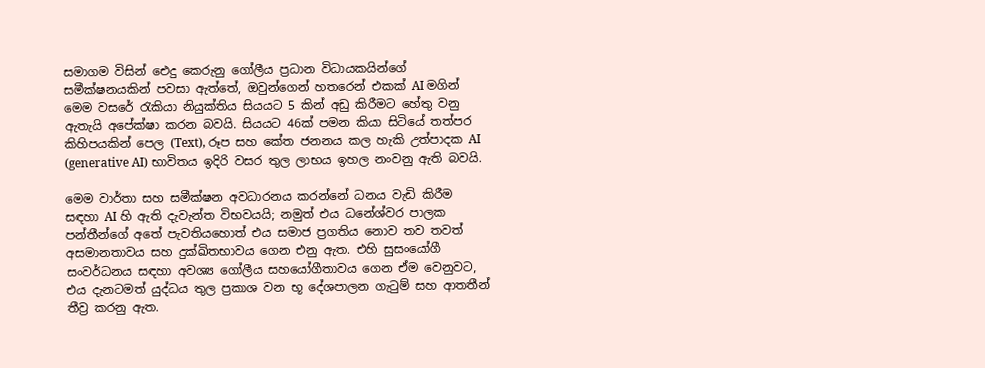සමාගම විසින් ඓදු කෙරුනු ගෝලීය ප්‍රධාන විධායකයින්ගේ සමීක්ෂනයකින් පවසා ඇත්තේ, ඔවුන්ගෙන් හතරෙන් එකක් AI මගින් මෙම වසරේ රැකියා නියුක්තිය සියයට 5 කින් අඩු කිරීමට හේතු වනු ඇතැයි අපේක්ෂා කරන බවයි. සියයට 46ක් පමන කියා සිටියේ තත්පර කිහිපයකින් පෙල (Text), රූප සහ කේත ජනනය කල හැකි උත්පාදක AI (generative AI) භාවිතය ඉදිරි වසර තුල ලාභය ඉහල නංවනු ඇති බවයි.

මෙම වාර්තා සහ සමීක්ෂන අවධාරනය කරන්නේ ධනය වැඩි කිරීම සඳහා AI හි ඇති දැවැන්ත විභවයයි; නමුත් එය ධනේශ්වර පාලක පන්තීන්ගේ අතේ පැවතියහොත් එය සමාජ ප්‍රගතිය නොව තව තවත් අසමානතාවය සහ දුක්ඛිතභාවය ගෙන එනු ඇත. එහි සුසංයෝගී සංවර්ධනය සඳහා අවශ්‍ය ගෝලීය සහයෝගීතාවය ගෙන ඒම වෙනුවට, එය දැනටමත් යුද්ධය තුල ප්‍රකාශ වන භූ දේශපාලන ගැටුම් සහ ආතතීන් තීව්‍ර කරනු ඇත.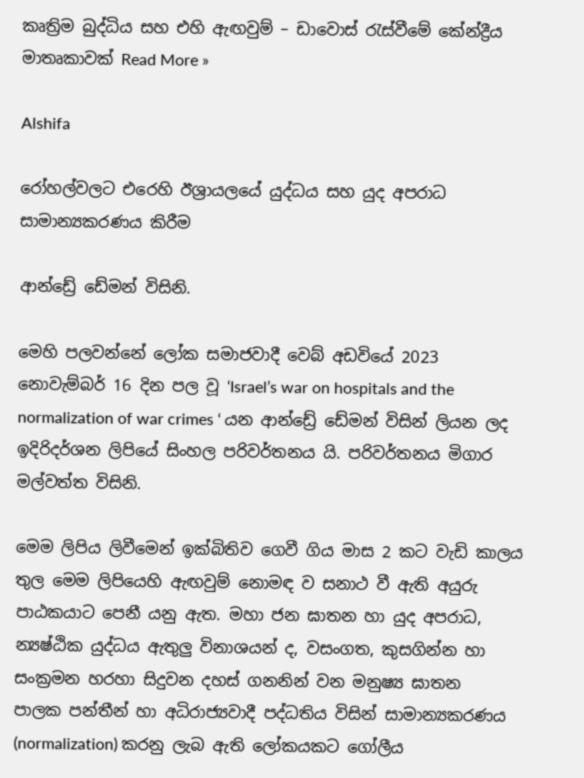කෘත්‍රිම බුද්ධිය සහ එහි ඇඟවුම් – ඩාවොස් රැස්වීමේ කේන්ද්‍රීය මාතෘකාවක් Read More »

Alshifa

රෝහල්වලට එරෙහි ඊශ්‍රායලයේ යුද්ධය සහ යුද අපරාධ සාමාන්‍යකරණය කිරීම

ආන්ඩ්‍රේ ඩේමන් විසිනි.

මෙහි පලවන්නේ ලෝක සමාජවාදී වෙබ් අඩවියේ 2023 නොවැම්බර් 16 දින පල වූ ‘Israel’s war on hospitals and the normalization of war crimes ‘ යන ආන්ඩ්‍රේ ඩේමන් විසින් ලියන ලද ඉදිරිදර්ශන ලිපියේ සිංහල පරිවර්තනය යි. පරිවර්තනය මිගාර මල්වත්ත විසිනි.

මෙම ලිපිය ලිවීමෙන් ඉක්බිතිව ගෙවී ගිය මාස 2 කට වැඩි කාලය තුල මෙම ලිපියෙහි ඇඟවුම් නොමඳ ව සනාථ වී ඇති අයුරු පාඨකයාට පෙනී යනු ඇත. මහා ජන ඝාතන හා යුද අපරාධ, න්‍යෂ්ඨික යුද්ධය ඇතුලු විනාශයන් ද, වසංගත, කුසගින්න හා සංක්‍රමන හරහා සිදුවන දහස් ගනනින් වන මනුෂ්‍ය ඝාතන   පාලක පන්තීන් හා අධිරාජ්‍යවාදී පද්ධතිය විසින් සාමාන්‍යකරණය (normalization) කරනු ලැබ ඇති ලෝකයකට ගෝලීය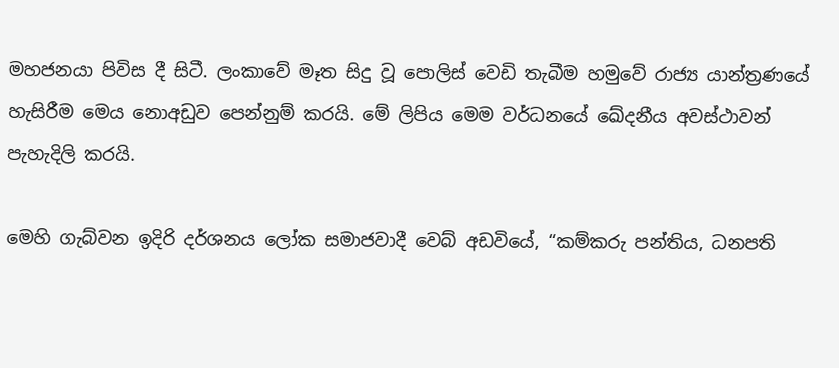මහජනයා පිවිස දී සිටී. ලංකාවේ මෑත සිදු වූ පොලිස් වෙඩි තැබීම හමුවේ රාජ්‍ය යාන්ත්‍රණයේ හැසිරීම මෙය නොඅඩුව පෙන්නුම් කරයි. මේ ලිපිය මෙම වර්ධනයේ ඛේදනීය අවස්ථාවන් පැහැදිලි කරයි.

මෙහි ගැබ්වන ඉදිරි දර්ශනය ලෝක සමාජවාදී වෙබ් අඩවියේ, “කම්කරු පන්තිය, ධනපති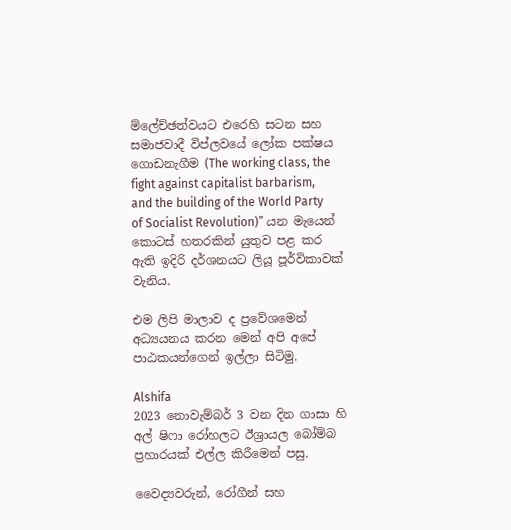ම්ලේච්ඡත්වයට එරෙහි සටන සහ සමාජවාදී විප්ලවයේ ලෝක පක්ෂය ගොඩනැගීම (The working class, the fight against capitalist barbarism, and the building of the World Party of Socialist Revolution)” යන මැයෙන් කොටස් හතරකින් යුතුව පළ කර ඇති ඉදිරි දර්ශනයට ලියූ පූර්විකාවක් වැනිය.

එම ලිපි මාලාව ද ප්‍රවේශමෙන් අධ්‍යයනය කරන මෙන් අපි අපේ පාඨකයන්ගෙන් ඉල්ලා සිටිමු.

Alshifa
2023 නොවැම්බර් 3 වන දින ගාසා හි අල් ෂිෆා රෝහලට ඊශ්‍රායල බෝම්බ ප්‍රහාරයක් එල්ල කිරීමෙන් පසු.

වෛද්‍යවරුන්, රෝගීන් සහ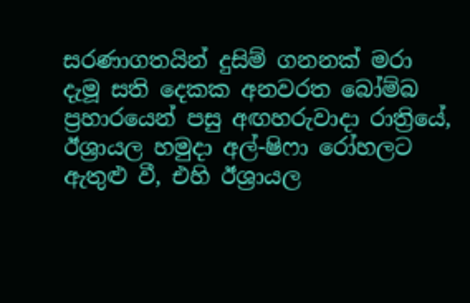සරණාගතයින් දුසිම් ගනනක් මරා දැමූ සති දෙකක අනවරත බෝම්බ ප්‍රහාරයෙන් පසු අඟහරුවාදා රාත්‍රියේ, ඊශ්‍රායල හමුදා අල්-ෂිෆා රෝහලට ඇතුළු වී, එහි ඊශ්‍රායල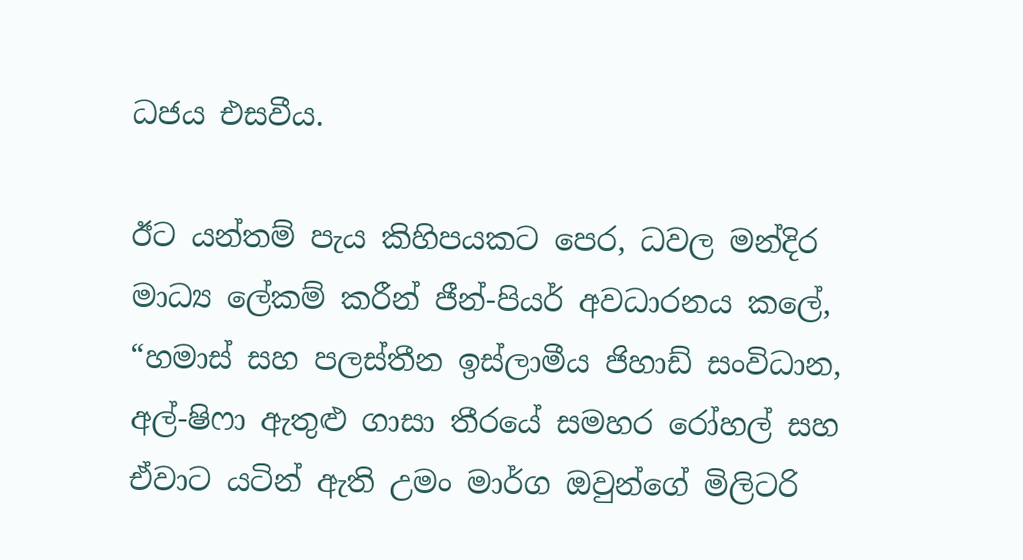ධජය එසවීය.

ඊට යන්තම් පැය කිහිපයකට පෙර, ධවල මන්දිර මාධ්‍ය ලේකම් කරීන් ජීන්-පියර් අවධාරනය කලේ, “හමාස් සහ පලස්තීන ඉස්ලාමීය ජිහාඩ් සංවිධාන, අල්-ෂිෆා ඇතුළු ගාසා තීරයේ සමහර රෝහල් සහ ඒවාට යටින් ඇති උමං මාර්ග ඔවුන්ගේ මිලිටරි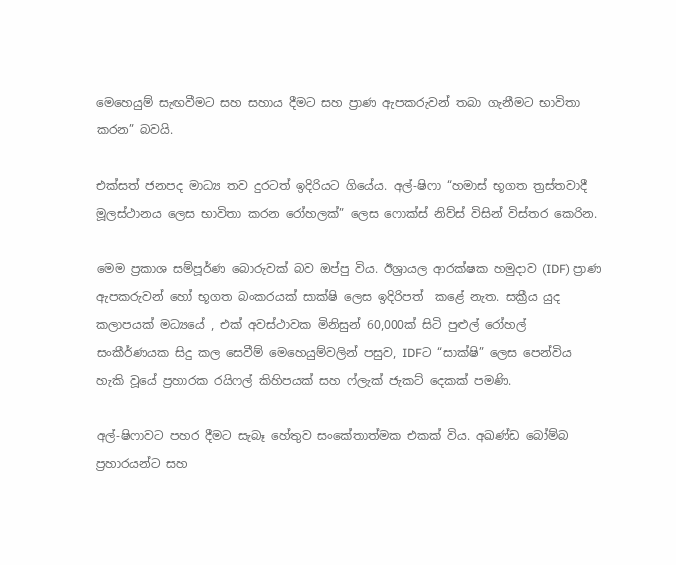මෙහෙයුම් සැඟවීමට සහ සහාය දීමට සහ ප්‍රාණ ඇපකරුවන් තබා ගැනීමට භාවිතා කරන” බවයි.

එක්සත් ජනපද මාධ්‍ය තව දුරටත් ඉදිරියට ගියේය. අල්-ෂිෆා “හමාස් භූගත ත්‍රස්තවාදී මූලස්ථානය ලෙස භාවිතා කරන රෝහලක්” ලෙස ෆොක්ස් නිව්ස් විසින් විස්තර කෙරින.

මෙම ප්‍රකාශ සම්පූර්ණ බොරුවක් බව ඔප්පු විය. ඊශ්‍රායල ආරක්ෂක හමුදාව (IDF) ප්‍රාණ ඇපකරුවන් හෝ භූගත බංකරයක් සාක්ෂි ලෙස ඉදිරිපත්  කළේ නැත. සක්‍රීය යුද කලාපයක් මධ්‍යයේ , එක් අවස්ථාවක මිනිසුන් 60,000ක් සිටි පුළුල් රෝහල් සංකීර්ණයක සිදු කල සෙවීම් මෙහෙයුම්වලින් පසුව, IDFට “සාක්ෂි” ලෙස පෙන්විය හැකි වූයේ ප්‍රහාරක රයිෆල් කිහිපයක් සහ ෆ්ලැක් ජැකට් දෙකක් පමණි.

අල්-ෂිෆාවට පහර දීමට සැබෑ හේතුව සංකේතාත්මක එකක් විය. අඛණ්ඩ බෝම්බ ප්‍රහාරයන්ට සහ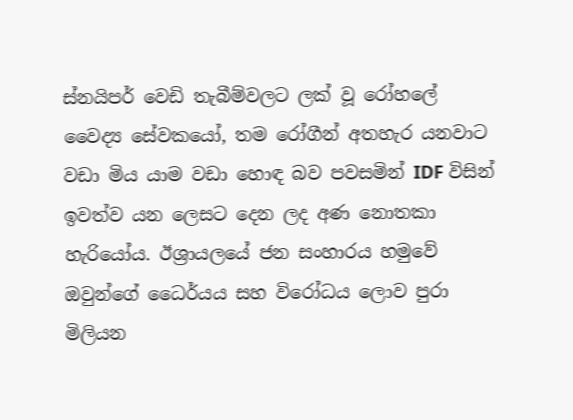ස්නයිපර් වෙඩි තැබීම්වලට ලක් වූ රෝහලේ වෛද්‍ය සේවකයෝ, තම රෝගීන් අතහැර යනවාට වඩා මිය යාම වඩා හොඳ බව පවසමින් IDF විසින් ඉවත්ව යන ලෙසට දෙන ලද අණ නොතකා හැරියෝය. ඊශ්‍රායලයේ ජන සංහාරය හමුවේ ඔවුන්ගේ ධෛර්යය සහ විරෝධය ලොව පුරා මිලියන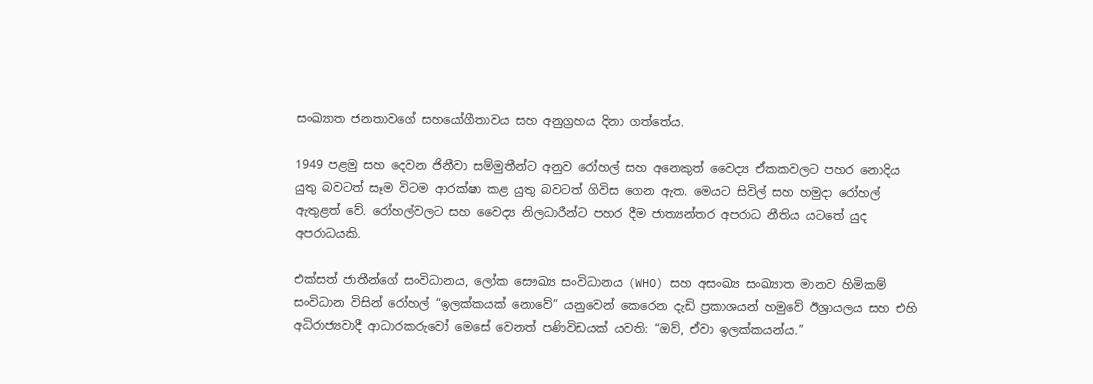සංඛ්‍යාත ජනතාවගේ සහයෝගීතාවය සහ අනුග්‍රහය දිනා ගත්තේය.

1949 පළමු සහ දෙවන ජිනීවා සම්මුතීන්ට අනුව රෝහල් සහ අනෙකුත් වෛද්‍ය ඒකකවලට පහර නොදිය යුතු බවටත් සෑම විටම ආරක්ෂා කළ යුතු බවටත් ගිවිස ගෙන ඇත. මෙයට සිවිල් සහ හමුදා රෝහල් ඇතුළත් වේ. රෝහල්වලට සහ වෛද්‍ය නිලධාරීන්ට පහර දීම ජාත්‍යන්තර අපරාධ නීතිය යටතේ යුද අපරාධයකි.

එක්සත් ජාතීන්ගේ සංවිධානය, ලෝක සෞඛ්‍ය සංවිධානය (WHO) සහ අසංඛ්‍ය සංඛ්‍යාත මානව හිමිකම් සංවිධාන විසින් රෝහල් “ඉලක්කයක් නොවේ” යනුවෙන් කෙරෙන දැඩි ප්‍රකාශයන් හමුවේ ඊශ්‍රායලය සහ එහි අධිරාජ්‍යවාදී ආධාරකරුවෝ මෙසේ වෙනත් පණිවිඩයක් යවති: “ඔව්, ඒවා ඉලක්කයන්ය.”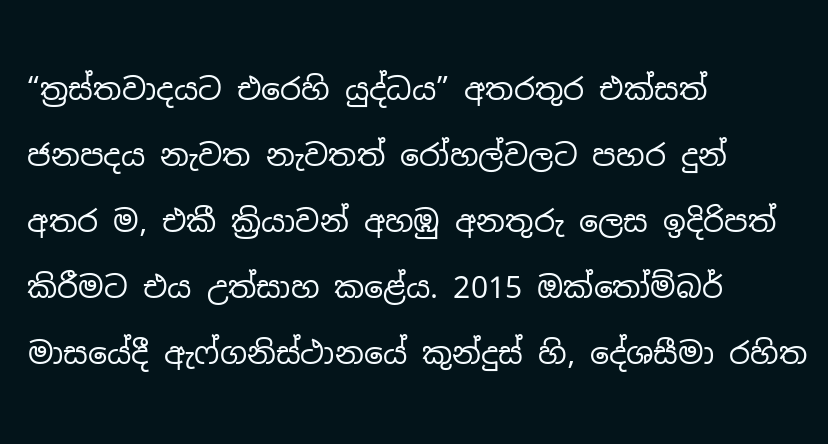“ත්‍රස්තවාදයට එරෙහි යුද්ධය” අතරතුර එක්සත් ජනපදය නැවත නැවතත් රෝහල්වලට පහර දුන් අතර ම, එකී ක්‍රියාවන් අහඹු අනතුරු ලෙස ඉදිරිපත් කිරීමට එය උත්සාහ කළේය. 2015 ඔක්තෝම්බර් මාසයේදී ඇෆ්ගනිස්ථානයේ කුන්දුස් හි, දේශසීමා රහිත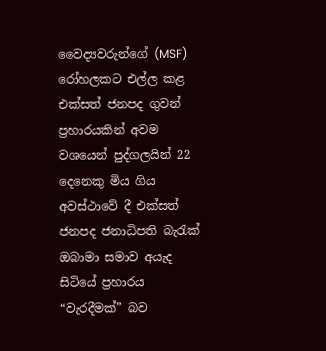වෛද්‍යවරුන්ගේ (MSF) රෝහලකට එල්ල කළ එක්සත් ජනපද ගුවන් ප්‍රහාරයකින් අවම වශයෙන් පුද්ගලයින් 22 දෙනෙකු මිය ගිය අවස්ථාවේ දී එක්සත් ජනපද ජනාධිපති බැරැක් ඔබාමා සමාව අයැද සිටියේ ප්‍රහාරය “වැරදීමක්” බව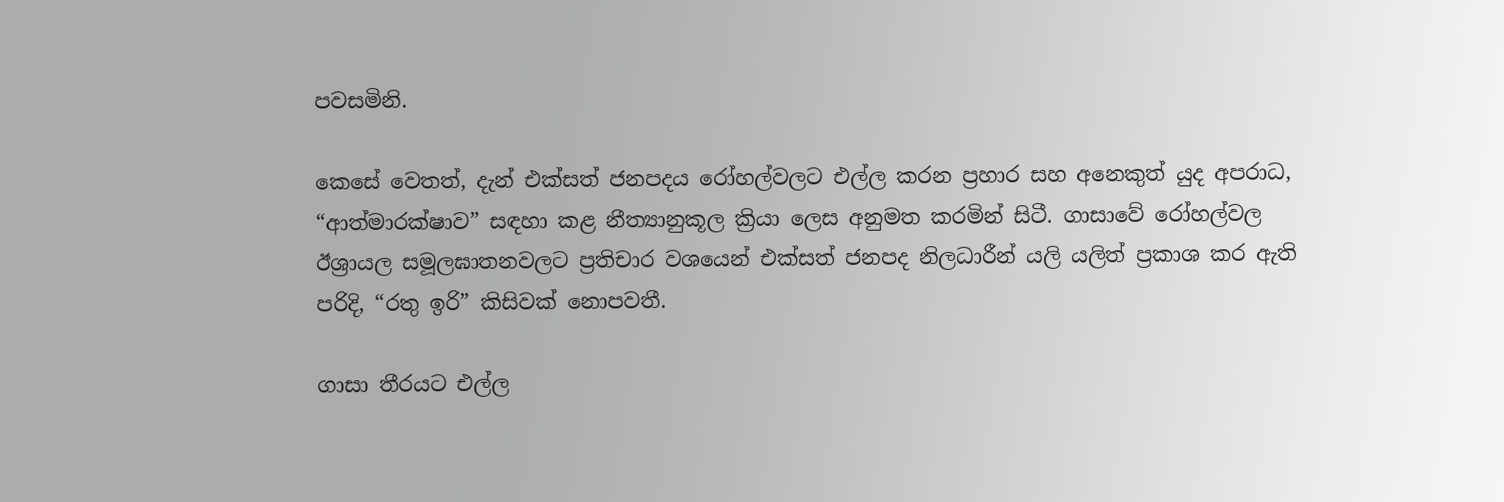පවසමිනි.

කෙසේ වෙතත්, දැන් එක්සත් ජනපදය රෝහල්වලට එල්ල කරන ප්‍රහාර සහ අනෙකුත් යුද අපරාධ, “ආත්මාරක්ෂාව” සඳහා කළ නීත්‍යානුකූල ක්‍රියා ලෙස අනුමත කරමින් සිටී. ගාසාවේ රෝහල්වල ඊශ්‍රායල සමූලඝාතනවලට ප්‍රතිචාර වශයෙන් එක්සත් ජනපද නිලධාරීන් යලි යලිත් ප්‍රකාශ කර ඇති පරිදි, “රතු ඉරි” කිසිවක් නොපවතී.

ගාසා තීරයට එල්ල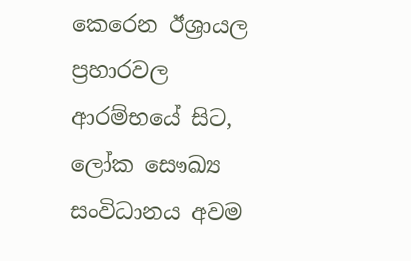කෙරෙන ඊශ්‍රායල ප්‍රහාරවල ආරම්භයේ සිට, ලෝක සෞඛ්‍ය සංවිධානය අවම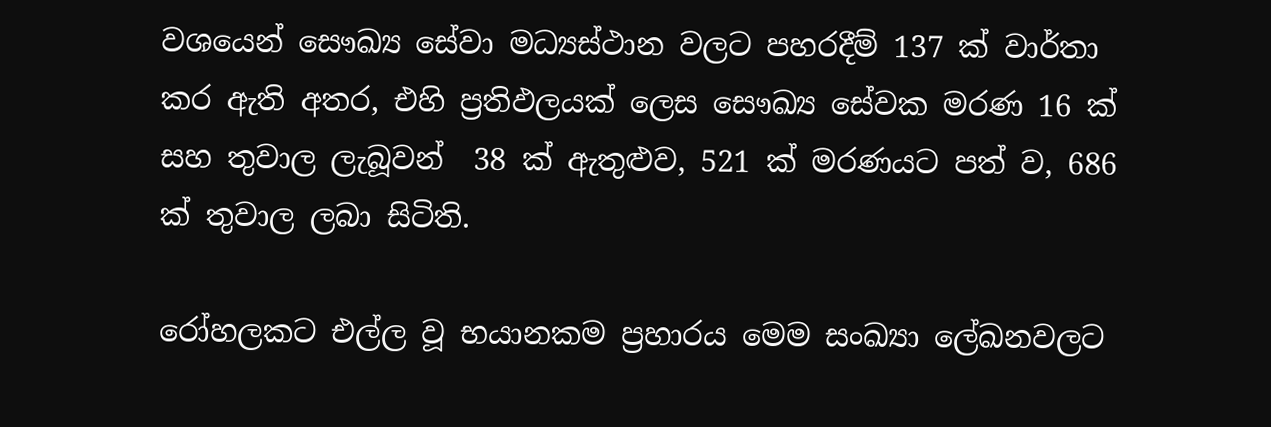වශයෙන් සෞඛ්‍ය සේවා මධ්‍යස්ථාන වලට පහරදීම් 137 ක් වාර්තා කර ඇති අතර, එහි ප්‍රතිඵලයක් ලෙස සෞඛ්‍ය සේවක මරණ 16 ක් සහ තුවාල ලැබූවන්  38 ක් ඇතුළුව, 521 ක් මරණයට පත් ව, 686 ක් තුවාල ලබා සිටිති.

රෝහලකට එල්ල වූ භයානකම ප්‍රහාරය මෙම සංඛ්‍යා ලේඛනවලට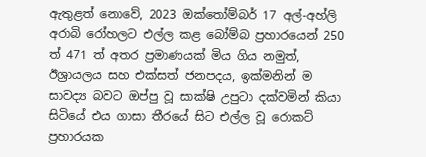ඇතුළත් නොවේ, 2023 ඔක්තෝම්බර් 17 අල්-අහ්ලි අරාබි රෝහලට එල්ල කළ බෝම්බ ප්‍රහාරයෙන් 250 ත් 471 ත් අතර ප්‍රමාණයක් මිය ගිය නමුත්, ඊශ්‍රායලය සහ එක්සත් ජනපදය, ඉක්මනින් ම සාවද්‍ය බවට ඔප්පු වූ සාක්ෂි උපුටා දක්වමින් කියා සිටියේ එය ගාසා තීරයේ සිට එල්ල වූ රොකට් ප්‍රහාරයක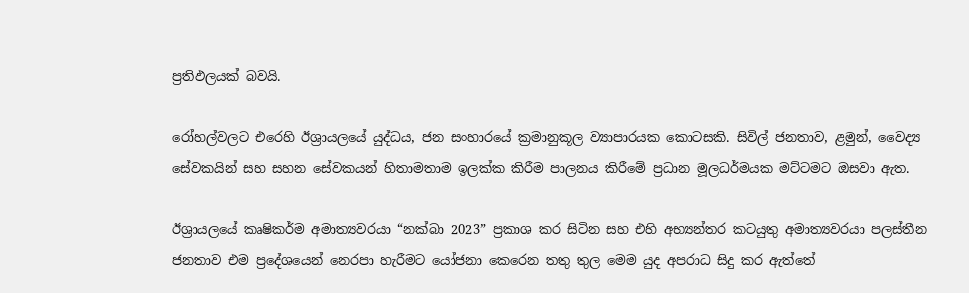ප්‍රතිඵලයක් බවයි.

රෝහල්වලට එරෙහි ඊශ්‍රායලයේ යුද්ධය, ජන සංහාරයේ ක්‍රමානුකූල ව්‍යාපාරයක කොටසකි. සිවිල් ජනතාව, ළමුන්, වෛද්‍ය සේවකයින් සහ සහන සේවකයන් හිතාමතාම ඉලක්ක කිරීම පාලනය කිරීමේ ප්‍රධාන මූලධර්මයක මට්ටමට ඔසවා ඇත.

ඊශ්‍රායලයේ කෘෂිකර්ම අමාත්‍යවරයා “නක්බා 2023” ප්‍රකාශ කර සිටින සහ එහි අභ්‍යන්තර කටයුතු අමාත්‍යවරයා පලස්තීන ජනතාව එම ප්‍රදේශයෙන් නෙරපා හැරීමට යෝජනා කෙරෙන තතු තුල මෙම යුද අපරාධ සිදු කර ඇත්තේ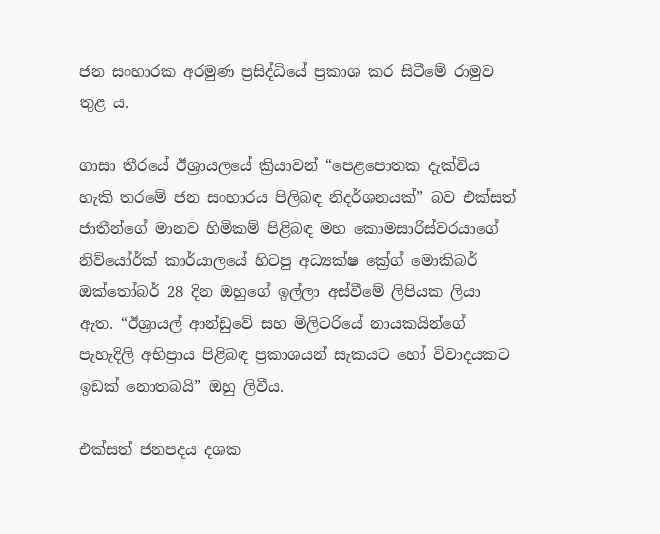ජන සංහාරක අරමුණ ප්‍රසිද්ධියේ ප්‍රකාශ කර සිටීමේ රාමුව තුළ ය.

ගාසා තීරයේ ඊශ්‍රායලයේ ක්‍රියාවන් “පෙළපොතක දැක්විය හැකි තරමේ ජන සංහාරය පිලිබඳ නිදර්ශනයක්” බව එක්සත් ජාතීන්ගේ මානව හිමිකම් පිළිබඳ මහ කොමසාරිස්වරයාගේ නිව්යෝර්ක් කාර්යාලයේ හිටපු අධ්‍යක්ෂ ක්‍රේග් මොකිබර් ඔක්තෝබර් 28 දින ඔහුගේ ඉල්ලා අස්වීමේ ලිපියක ලියා ඇත. “ඊශ්‍රායල් ආන්ඩුවේ සහ මිලිටරියේ නායකයින්ගේ පැහැදිලි අභිප්‍රාය පිළිබඳ ප්‍රකාශයන් සැකයට හෝ විවාදයකට ඉඩක් නොතබයි” ඔහු ලිවීය.

එක්සත් ජනපදය දශක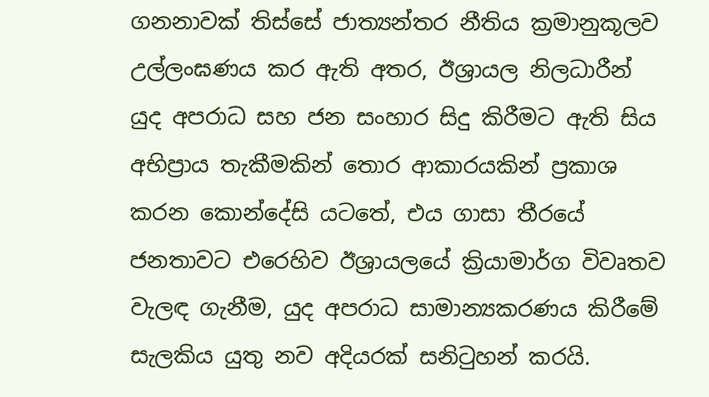ගනනාවක් තිස්සේ ජාත්‍යන්තර නීතිය ක්‍රමානුකූලව උල්ලංඝණය කර ඇති අතර, ඊශ්‍රායල නිලධාරීන් යුද අපරාධ සහ ජන සංහාර සිදු කිරීමට ඇති සිය අභිප්‍රාය තැකීමකින් තොර ආකාරයකින් ප්‍රකාශ කරන කොන්දේසි යටතේ, එය ගාසා තීරයේ ජනතාවට එරෙහිව ඊශ්‍රායලයේ ක්‍රියාමාර්ග විවෘතව වැලඳ ගැනීම, යුද අපරාධ සාමාන්‍යකරණය කිරීමේ සැලකිය යුතු නව අදියරක් සනිටුහන් කරයි.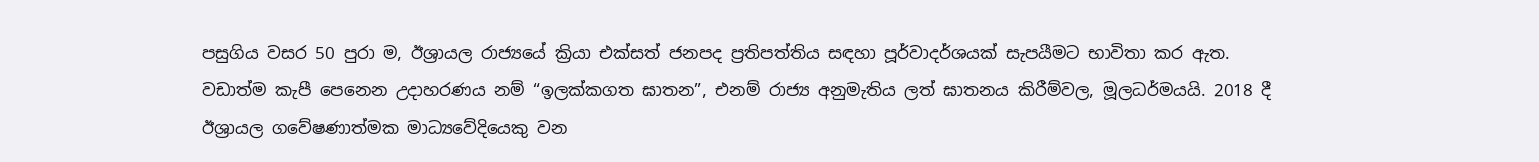පසුගිය වසර 50 පුරා ම, ඊශ්‍රායල රාජ්‍යයේ ක්‍රියා එක්සත් ජනපද ප්‍රතිපත්තිය සඳහා පූර්වාදර්ශයක් සැපයීමට භාවිතා කර ඇත. වඩාත්ම කැපී පෙනෙන උදාහරණය නම් “ඉලක්කගත ඝාතන”, එනම් රාජ්‍ය අනුමැතිය ලත් ඝාතනය කිරීම්වල, මූලධර්මයයි. 2018 දී ඊශ්‍රායල ගවේෂණාත්මක මාධ්‍යවේදියෙකු වන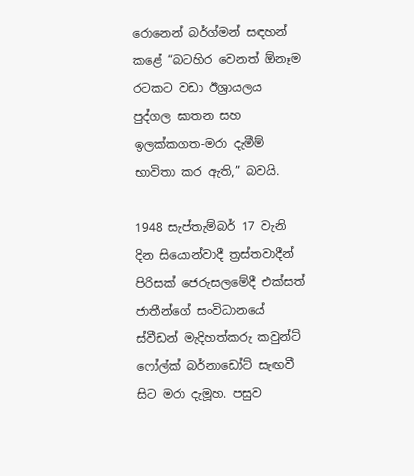රොනෙන් බර්ග්මන් සඳහන් කළේ “බටහිර වෙනත් ඕනෑම රටකට වඩා ඊශ්‍රායලය පුද්ගල ඝාතන සහ ඉලක්කගත-මරා දැමීම් භාවිතා කර ඇති,” බවයි.

1948 සැප්තැම්බර් 17 වැනි දින සියොන්වාදී ත්‍රස්තවාදීන් පිරිසක් ජෙරුසලමේදී එක්සත් ජාතීන්ගේ සංවිධානයේ ස්වීඩන් මැදිහත්කරු කවුන්ට් ෆෝල්ක් බර්නාඩෝට් සැඟවී සිට මරා දැමූහ. පසුව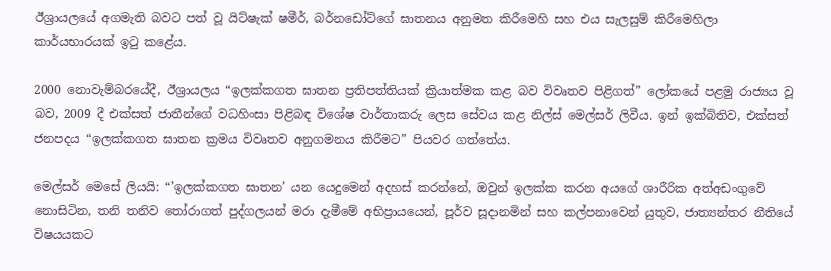ඊශ්‍රායලයේ අගමැති බවට පත් වූ යිට්ෂැක් ෂමීර්, බර්නඩෝට්ගේ ඝාතනය අනුමත කිරීමෙහි සහ එය සැලසුම් කිරීමෙහිලා කාර්යභාරයක් ඉටු කළේය.

2000 නොවැම්බරයේදී, ඊශ්‍රායලය “ඉලක්කගත ඝාතන ප්‍රතිපත්තියක් ක්‍රියාත්මක කළ බව විවෘතව පිළිගත්” ලෝකයේ පළමු රාජ්‍යය වූ බව, 2009 දී එක්සත් ජාතීන්ගේ වධහිංසා පිළිබඳ විශේෂ වාර්තාකරු ලෙස සේවය කළ නිල්ස් මෙල්සර් ලිවීය. ඉන් ඉක්බිතිව, එක්සත් ජනපදය “ඉලක්කගත ඝාතන ක්‍රමය විවෘතව අනුගමනය කිරීමට” පියවර ගත්තේය.

මෙල්සර් මෙසේ ලියයි: “’ඉලක්කගත ඝාතන’ යන යෙදුමෙන් අදහස් කරන්නේ, ඔවුන් ඉලක්ක කරන අයගේ ශාරීරික අත්අඩංගුවේ නොසිටින, තනි තනිව තෝරාගත් පුද්ගලයන් මරා දැමීමේ අභිප්‍රායයෙන්, පූර්ව සූදානමින් සහ කල්පනාවෙන් යුතුව, ජාත්‍යන්තර නීතියේ විෂයයකට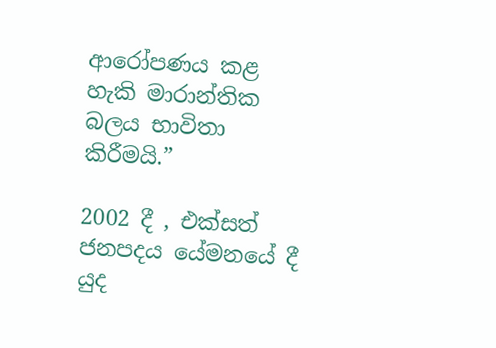ආරෝපණය කළ හැකි මාරාන්තික බලය භාවිතා කිරීමයි.”

2002 දී , එක්සත් ජනපදය යේමනයේ දී යුද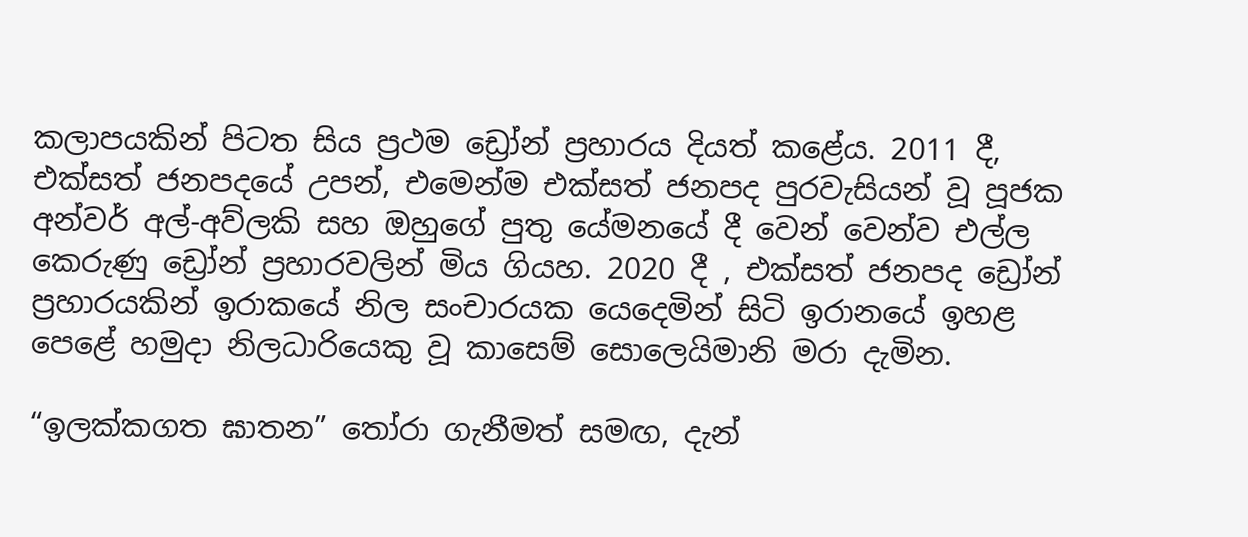කලාපයකින් පිටත සිය ප්‍රථම ඩ්‍රෝන් ප්‍රහාරය දියත් කළේය. 2011 දී, එක්සත් ජනපදයේ උපන්, එමෙන්ම එක්සත් ජනපද පුරවැසියන් වූ පූජක අන්වර් අල්-අව්ලකි සහ ඔහුගේ පුතු යේමනයේ දී වෙන් වෙන්ව එල්ල කෙරුණු ඩ්‍රෝන් ප්‍රහාරවලින් මිය ගියහ. 2020 දී , එක්සත් ජනපද ඩ්‍රෝන් ප්‍රහාරයකින් ඉරාකයේ නිල සංචාරයක යෙදෙමින් සිටි ඉරානයේ ඉහළ පෙළේ හමුදා නිලධාරියෙකු වූ කාසෙම් සොලෙයිමානි මරා දැමින.

“ඉලක්කගත ඝාතන” තෝරා ගැනීමත් සමඟ, දැන්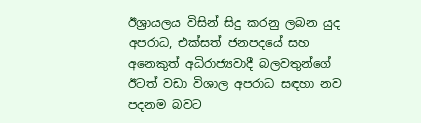ඊශ්‍රායලය විසින් සිදු කරනු ලබන යුද අපරාධ, එක්සත් ජනපදයේ සහ අනෙකුත් අධිරාජ්‍යවාදී බලවතුන්ගේ ඊටත් වඩා විශාල අපරාධ සඳහා නව පදනම බවට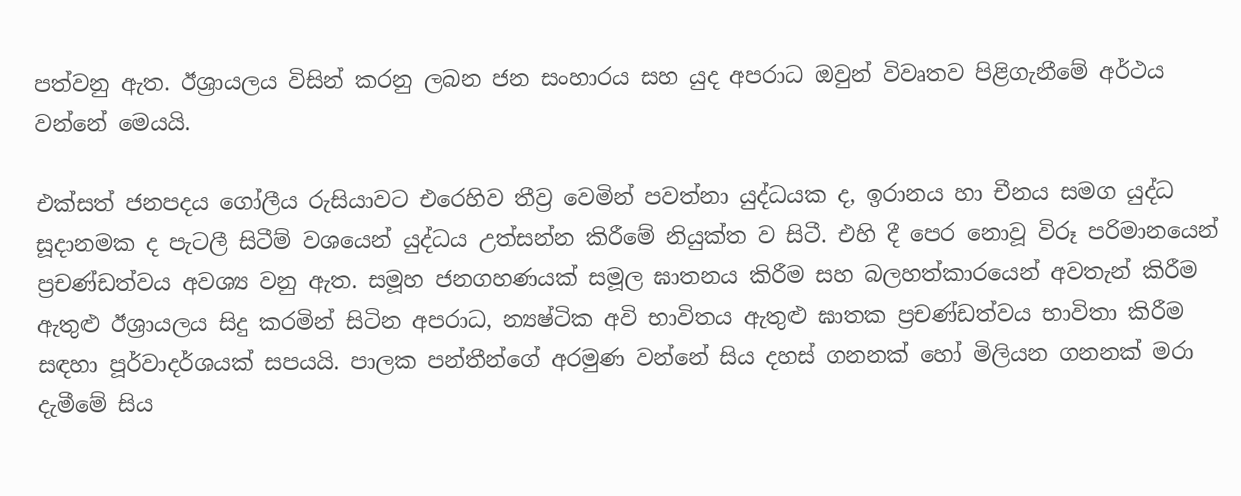පත්වනු ඇත. ඊශ්‍රායලය විසින් කරනු ලබන ජන සංහාරය සහ යුද අපරාධ ඔවුන් විවෘතව පිළිගැනීමේ අර්ථය වන්නේ මෙයයි.

එක්සත් ජනපදය ගෝලීය රුසියාවට එරෙහිව තීව්‍ර වෙමින් පවත්නා යුද්ධයක ද, ඉරානය හා චීනය සමග යුද්ධ සූදානමක ද පැටලී සිටීම් වශයෙන් යුද්ධය උත්සන්න කිරීමේ නියුක්ත ව සිටී. එහි දී පෙර නොවූ විරූ පරිමානයෙන් ප්‍රචණ්ඩත්වය අවශ්‍ය වනු ඇත. සමූහ ජනගහණයක් සමූල ඝාතනය කිරීම සහ බලහත්කාරයෙන් අවතැන් කිරීම ඇතුළු ඊශ්‍රායලය සිදු කරමින් සිටින අපරාධ, න්‍යෂ්ටික අවි භාවිතය ඇතුළු ඝාතක ප්‍රචණ්ඩත්වය භාවිතා කිරීම සඳහා පූර්වාදර්ශයක් සපයයි. පාලක පන්තීන්ගේ අරමුණ වන්නේ සිය දහස් ගනනක් හෝ මිලියන ගනනක් මරා දැමීමේ සිය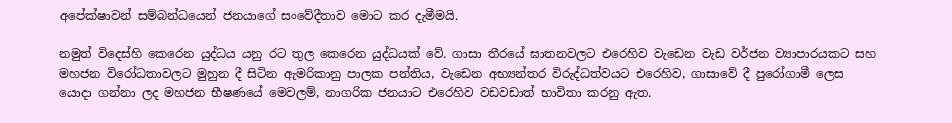අපේක්ෂාවන් සම්බන්ධයෙන් ජනයාගේ සංවේදීතාව මොට කර දැමීමයි.

නමුත් විදෙස්හි කෙරෙන යුද්ධය යනු රට තුල කෙරෙන යුද්ධයක් වේ. ගාසා තීරයේ ඝාතනවලට එරෙහිව වැඩෙන වැඩ වර්ජන ව්‍යාපාරයකට සහ මහජන විරෝධතාවලට මුහුන දී සිටින ඇමරිකානු පාලක පන්තිය, වැඩෙන අභ්‍යන්තර විරුද්ධත්වයට එරෙහිව, ගාසාවේ දී පුරෝගාමී ලෙස යොදා ගන්නා ලද මහජන භීෂණයේ මෙවලම්, නාගරික ජනයාට එරෙහිව වඩවඩාත් භාවිතා කරනු ඇත.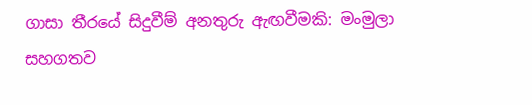ගාසා තීරයේ සිදුවීම් අනතුරු ඇඟවීමකි: මංමුලා සහගතව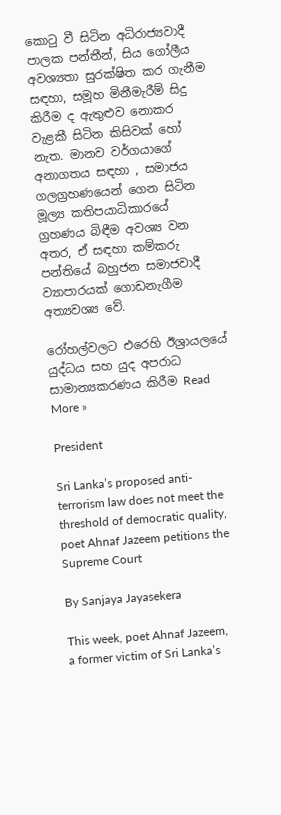කොටු වී සිටින අධිරාජ්‍යවාදී පාලක පන්තීන්, සිය ගෝලීය අවශ්‍යතා සුරක්ෂිත කර ගැනීම සඳහා, සමූහ මිනීමැරීම් සිදු කිරීම ද ඇතුළුව නොකර වැළකී සිටින කිසිවක් හෝ නැත. මානව වර්ගයාගේ අනාගතය සඳහා , සමාජය ගලග්‍රහණයෙන් ගෙන සිටින මූල්‍ය කතිපයාධිකාරයේ ග්‍රහණය බිඳීම අවශ්‍ය වන අතර, ඒ සඳහා කම්කරු පන්තියේ බහුජන සමාජවාදී ව්‍යාපාරයක් ගොඩනැගීම අත්‍යවශ්‍ය වේ.

රෝහල්වලට එරෙහි ඊශ්‍රායලයේ යුද්ධය සහ යුද අපරාධ සාමාන්‍යකරණය කිරීම Read More »

President

Sri Lanka’s proposed anti-terrorism law does not meet the threshold of democratic quality, poet Ahnaf Jazeem petitions the Supreme Court

By Sanjaya Jayasekera

This week, poet Ahnaf Jazeem, a former victim of Sri Lanka’s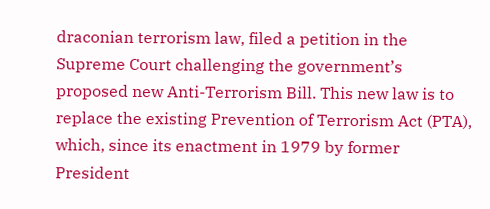draconian terrorism law, filed a petition in the Supreme Court challenging the government’s proposed new Anti-Terrorism Bill. This new law is to replace the existing Prevention of Terrorism Act (PTA), which, since its enactment in 1979 by former President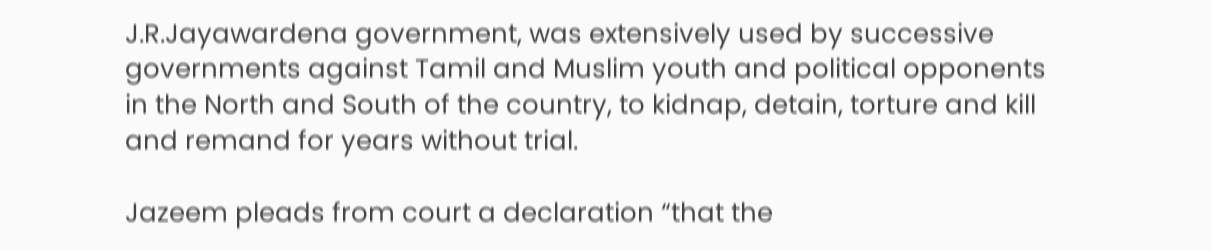J.R.Jayawardena government, was extensively used by successive governments against Tamil and Muslim youth and political opponents in the North and South of the country, to kidnap, detain, torture and kill and remand for years without trial.

Jazeem pleads from court a declaration “that the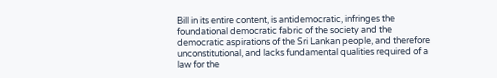Bill in its entire content, is antidemocratic, infringes the foundational democratic fabric of the society and the democratic aspirations of the Sri Lankan people, and therefore unconstitutional, and lacks fundamental qualities required of a law for the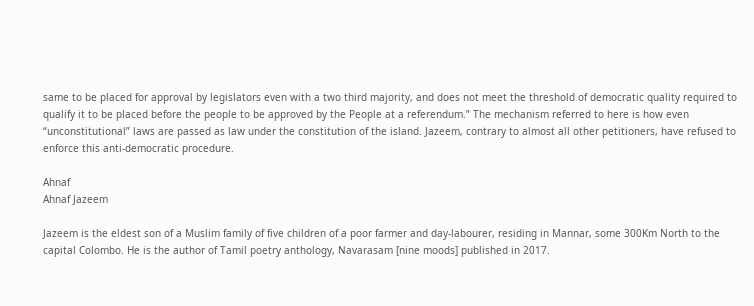same to be placed for approval by legislators even with a two third majority, and does not meet the threshold of democratic quality required to qualify it to be placed before the people to be approved by the People at a referendum.” The mechanism referred to here is how even “unconstitutional” laws are passed as law under the constitution of the island. Jazeem, contrary to almost all other petitioners, have refused to enforce this anti-democratic procedure.

Ahnaf
Ahnaf Jazeem

Jazeem is the eldest son of a Muslim family of five children of a poor farmer and day-labourer, residing in Mannar, some 300Km North to the capital Colombo. He is the author of Tamil poetry anthology, Navarasam [nine moods] published in 2017.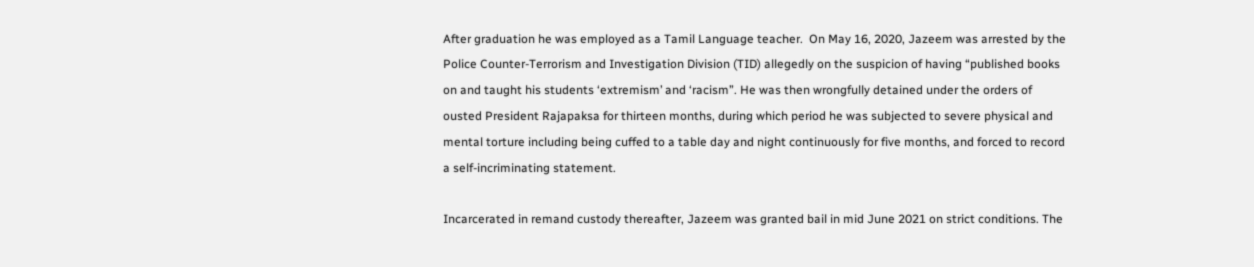After graduation he was employed as a Tamil Language teacher.  On May 16, 2020, Jazeem was arrested by the Police Counter-Terrorism and Investigation Division (TID) allegedly on the suspicion of having “published books on and taught his students ‘extremism’ and ‘racism”. He was then wrongfully detained under the orders of ousted President Rajapaksa for thirteen months, during which period he was subjected to severe physical and mental torture including being cuffed to a table day and night continuously for five months, and forced to record a self-incriminating statement.

Incarcerated in remand custody thereafter, Jazeem was granted bail in mid June 2021 on strict conditions. The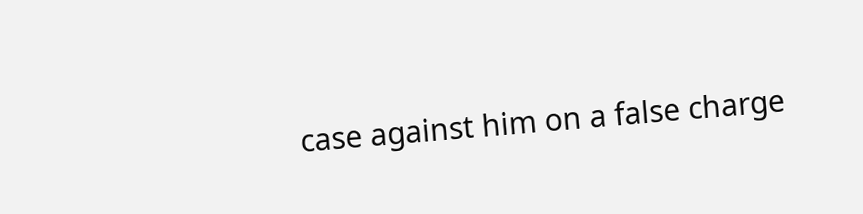case against him on a false charge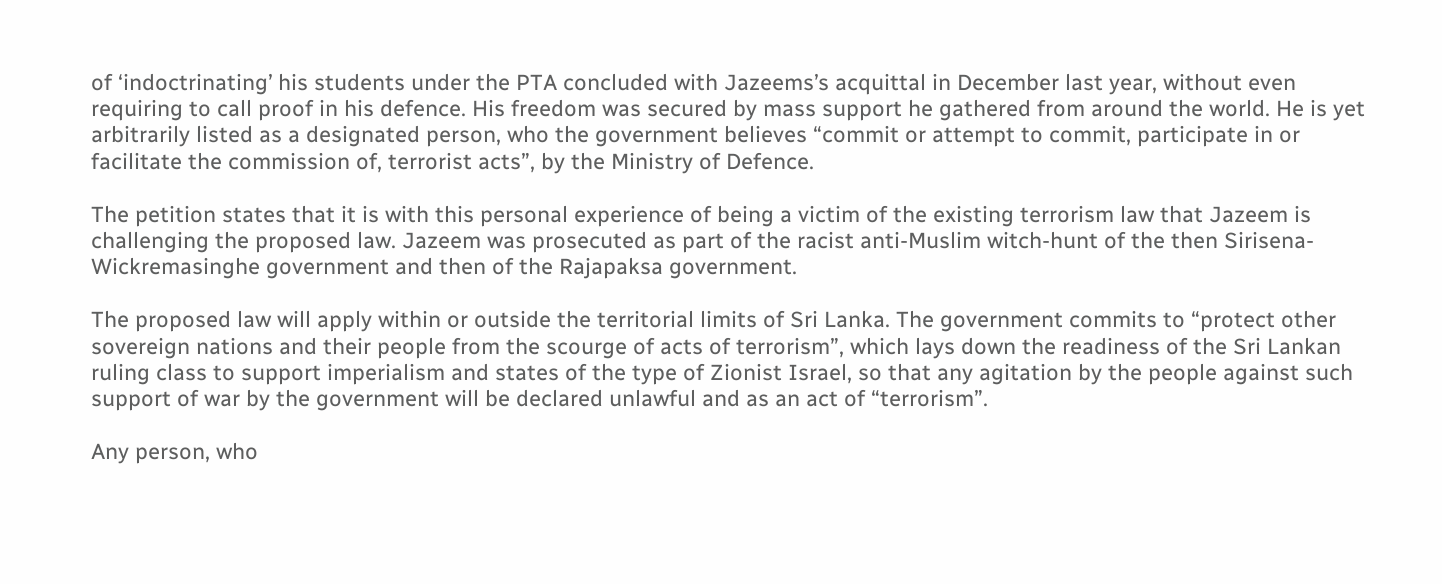of ‘indoctrinating’ his students under the PTA concluded with Jazeems’s acquittal in December last year, without even requiring to call proof in his defence. His freedom was secured by mass support he gathered from around the world. He is yet arbitrarily listed as a designated person, who the government believes “commit or attempt to commit, participate in or facilitate the commission of, terrorist acts”, by the Ministry of Defence.

The petition states that it is with this personal experience of being a victim of the existing terrorism law that Jazeem is challenging the proposed law. Jazeem was prosecuted as part of the racist anti-Muslim witch-hunt of the then Sirisena-Wickremasinghe government and then of the Rajapaksa government.

The proposed law will apply within or outside the territorial limits of Sri Lanka. The government commits to “protect other sovereign nations and their people from the scourge of acts of terrorism”, which lays down the readiness of the Sri Lankan ruling class to support imperialism and states of the type of Zionist Israel, so that any agitation by the people against such support of war by the government will be declared unlawful and as an act of “terrorism”.

Any person, who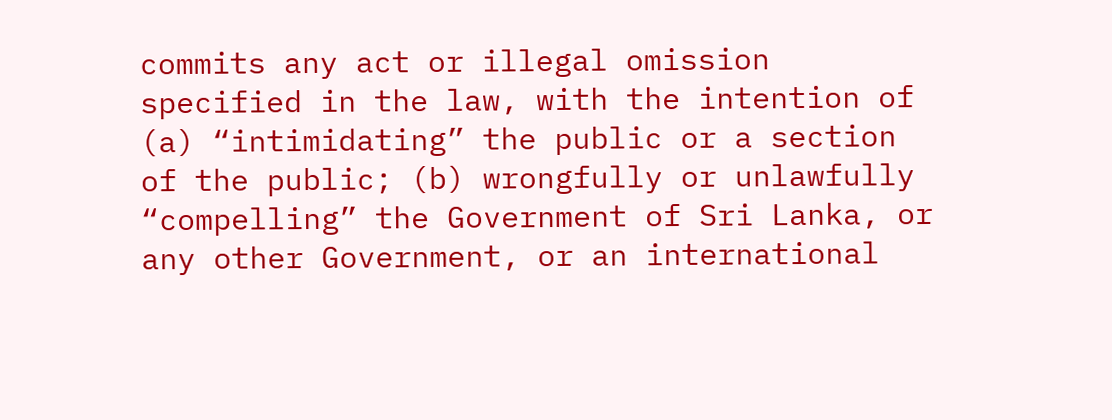commits any act or illegal omission specified in the law, with the intention of (a) “intimidating” the public or a section of the public; (b) wrongfully or unlawfully “compelling” the Government of Sri Lanka, or any other Government, or an international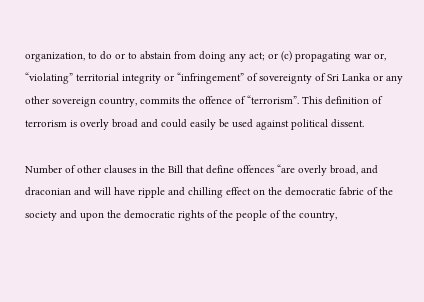organization, to do or to abstain from doing any act; or (c) propagating war or, “violating” territorial integrity or “infringement” of sovereignty of Sri Lanka or any other sovereign country, commits the offence of “terrorism”. This definition of terrorism is overly broad and could easily be used against political dissent.

Number of other clauses in the Bill that define offences “are overly broad, and draconian and will have ripple and chilling effect on the democratic fabric of the society and upon the democratic rights of the people of the country,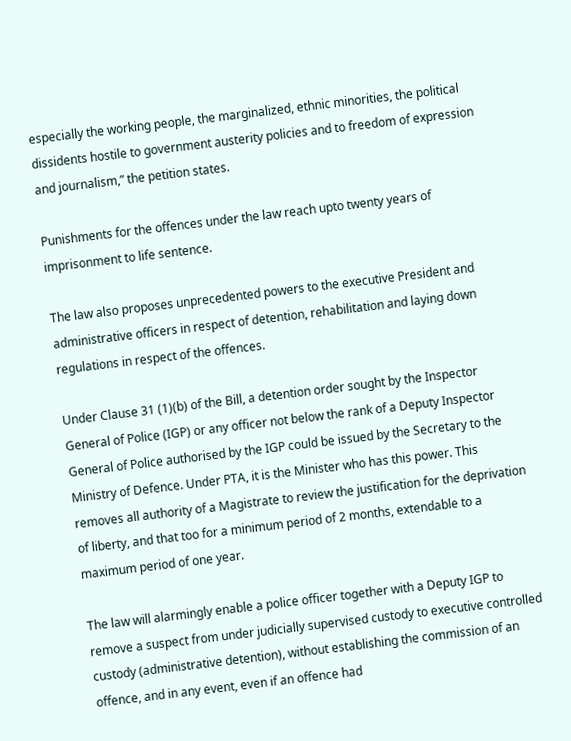especially the working people, the marginalized, ethnic minorities, the political dissidents hostile to government austerity policies and to freedom of expression and journalism,” the petition states.

Punishments for the offences under the law reach upto twenty years of imprisonment to life sentence.

The law also proposes unprecedented powers to the executive President and administrative officers in respect of detention, rehabilitation and laying down regulations in respect of the offences.

Under Clause 31 (1)(b) of the Bill, a detention order sought by the Inspector General of Police (IGP) or any officer not below the rank of a Deputy Inspector General of Police authorised by the IGP could be issued by the Secretary to the Ministry of Defence. Under PTA, it is the Minister who has this power. This  removes all authority of a Magistrate to review the justification for the deprivation of liberty, and that too for a minimum period of 2 months, extendable to a maximum period of one year.

The law will alarmingly enable a police officer together with a Deputy IGP to remove a suspect from under judicially supervised custody to executive controlled custody (administrative detention), without establishing the commission of an offence, and in any event, even if an offence had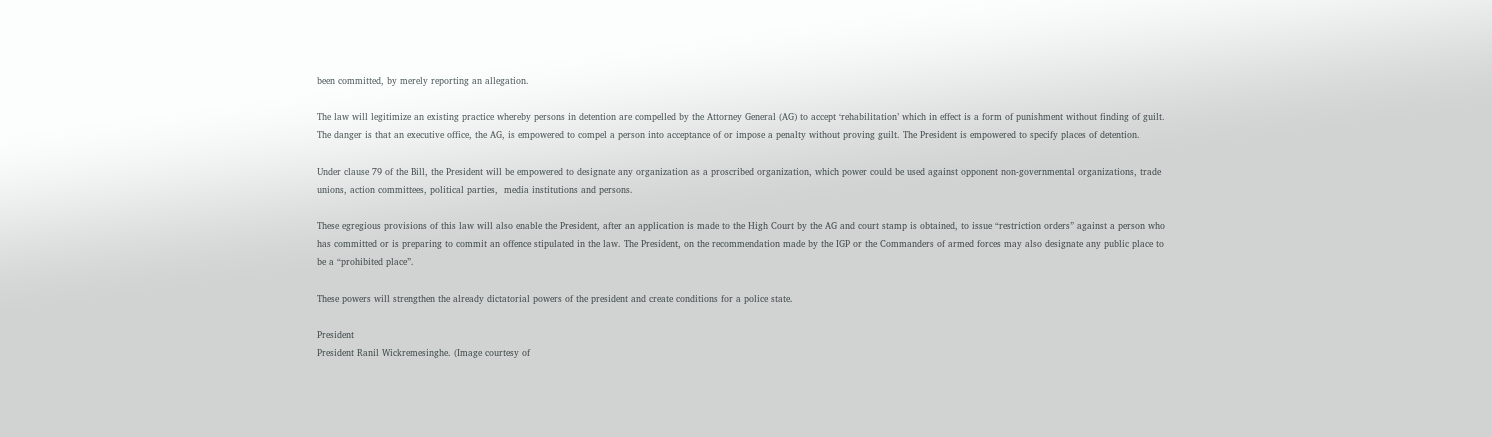been committed, by merely reporting an allegation.

The law will legitimize an existing practice whereby persons in detention are compelled by the Attorney General (AG) to accept ‘rehabilitation’ which in effect is a form of punishment without finding of guilt. The danger is that an executive office, the AG, is empowered to compel a person into acceptance of or impose a penalty without proving guilt. The President is empowered to specify places of detention.

Under clause 79 of the Bill, the President will be empowered to designate any organization as a proscribed organization, which power could be used against opponent non-governmental organizations, trade unions, action committees, political parties,  media institutions and persons.

These egregious provisions of this law will also enable the President, after an application is made to the High Court by the AG and court stamp is obtained, to issue “restriction orders” against a person who has committed or is preparing to commit an offence stipulated in the law. The President, on the recommendation made by the IGP or the Commanders of armed forces may also designate any public place to be a “prohibited place”.

These powers will strengthen the already dictatorial powers of the president and create conditions for a police state.

President
President Ranil Wickremesinghe. (Image courtesy of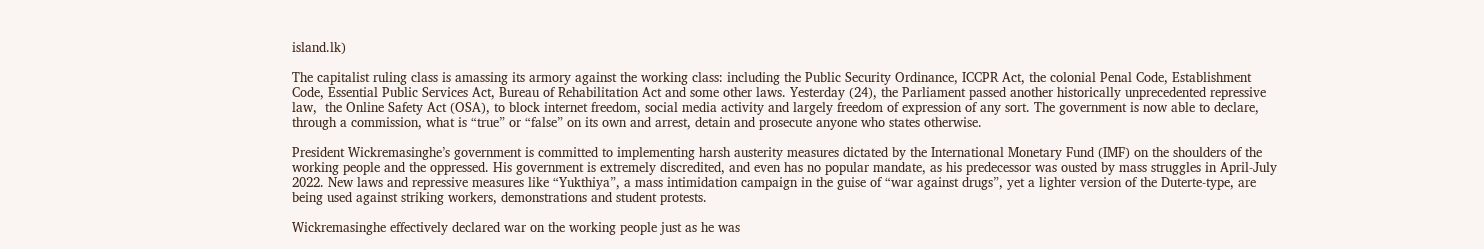island.lk)

The capitalist ruling class is amassing its armory against the working class: including the Public Security Ordinance, ICCPR Act, the colonial Penal Code, Establishment Code, Essential Public Services Act, Bureau of Rehabilitation Act and some other laws. Yesterday (24), the Parliament passed another historically unprecedented repressive law,  the Online Safety Act (OSA), to block internet freedom, social media activity and largely freedom of expression of any sort. The government is now able to declare, through a commission, what is “true” or “false” on its own and arrest, detain and prosecute anyone who states otherwise.

President Wickremasinghe’s government is committed to implementing harsh austerity measures dictated by the International Monetary Fund (IMF) on the shoulders of the working people and the oppressed. His government is extremely discredited, and even has no popular mandate, as his predecessor was ousted by mass struggles in April-July 2022. New laws and repressive measures like “Yukthiya”, a mass intimidation campaign in the guise of “war against drugs”, yet a lighter version of the Duterte-type, are being used against striking workers, demonstrations and student protests.

Wickremasinghe effectively declared war on the working people just as he was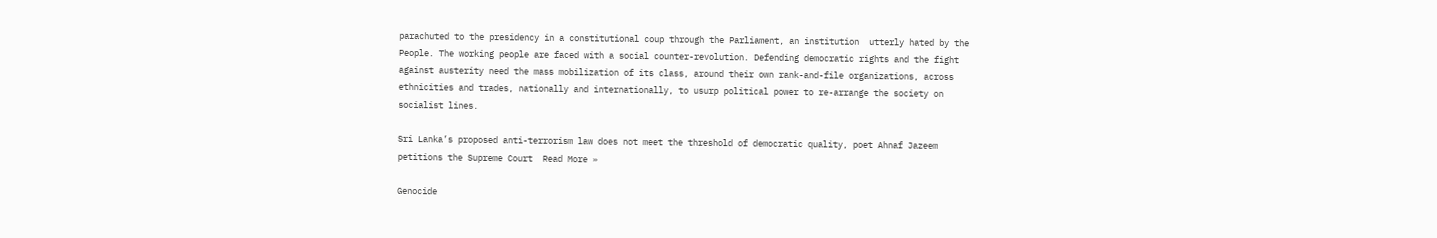parachuted to the presidency in a constitutional coup through the Parliament, an institution  utterly hated by the People. The working people are faced with a social counter-revolution. Defending democratic rights and the fight against austerity need the mass mobilization of its class, around their own rank-and-file organizations, across ethnicities and trades, nationally and internationally, to usurp political power to re-arrange the society on socialist lines.

Sri Lanka’s proposed anti-terrorism law does not meet the threshold of democratic quality, poet Ahnaf Jazeem petitions the Supreme Court  Read More »

Genocide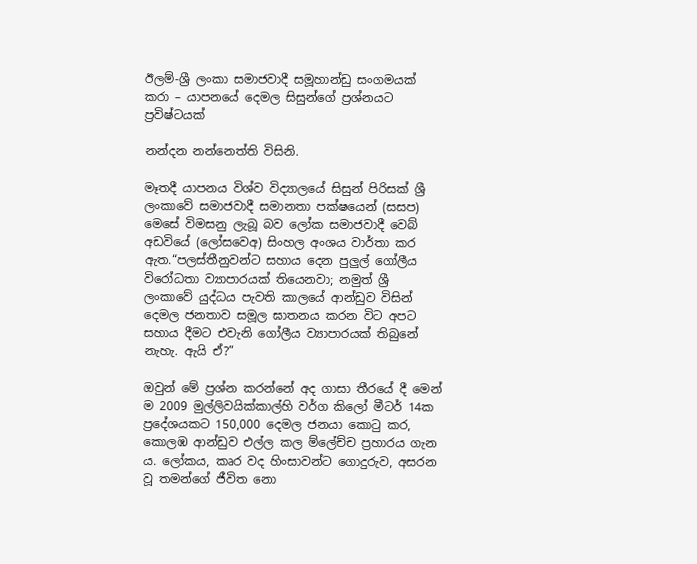ඊලම්-ශ්‍රී ලංකා සමාජවාදී සමූහාන්ඩු සංගමයක් කරා – යාපනයේ දෙමල සිසුන්ගේ ප්‍රශ්නයට ප්‍රවිෂ්ටයක්

නන්දන නන්නෙත්ති විසිනි.

මෑතදී යාපනය විශ්ව විද්‍යාලයේ සිසුන් පිරිසක් ශ්‍රී ලංකාවේ සමාජවාදී සමානතා පක්ෂයෙන් (සසප) මෙසේ විමසනු ලැබූ බව ලෝක සමාජවාදී වෙබ් අඩවියේ (ලෝසවෙඅ) සිංහල අංශය වාර්තා කර ඇත.“පලස්තීනුවන්ට සහාය දෙන පුලුල් ගෝලීය විරෝධතා ව්‍යාපාරයක් තියෙනවා; නමුත් ශ්‍රී ලංකාවේ යුද්ධය පැවති කාලයේ ආන්ඩුව විසින් දෙමල ජනතාව සමූල ඝාතනය කරන විට අපට සහාය දීමට එවැනි ගෝලීය ව්‍යාපාරයක් තිබුනේ නැහැ. ඇයි ඒ?”

ඔවුන් මේ ප්‍රශ්න කරන්නේ අද ගාසා තීරයේ දී මෙන් ම 2009 මුල්ලිවයික්කාල්හි වර්ග කිලෝ මීටර් 14ක ප්‍රදේශයකට 150,000 දෙමල ජනයා කොටු කර, කොලඹ ආන්ඩුව එල්ල කල ම්ලේච්ච ප්‍රහාරය ගැන ය. ලෝකය, කෘර වද හිංසාවන්ට ගොදුරුව, අසරන වූ තමන්ගේ ජීවිත නො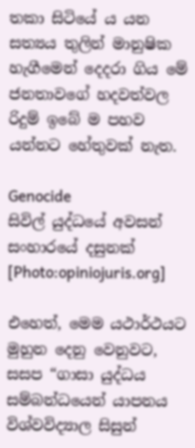තකා සිටියේ ය යන සත්‍යය තුලින් මානුෂික හැගීමෙන් දෙදරා ගිය මේ ජනතාවගේ හදවත්වල රිදුම් ඉබේ ම පහව යන්නට හේතුවක් නැත.

Genocide
සිවිල් යුද්ධයේ අවසන් සංහාරයේ දසුනක් [Photo:opiniojuris.org]

එහෙත්, මෙම යථාර්ථයට මුහුන දෙනු වෙනුවට, සසප “ගාසා යුද්ධය සම්බන්ධයෙන් යාපනය විශ්වවිද්‍යාල සිසුන්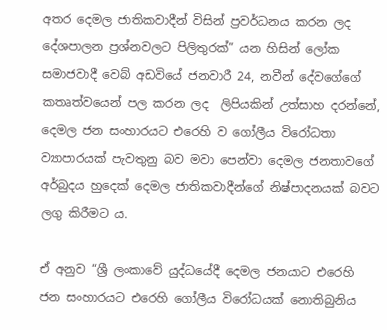අතර දෙමල ජාතිකවාදීන් විසින් ප්‍රවර්ධනය කරන ලද දේශපාලන ප්‍රශ්නවලට පිලිතුරක්” යන හිසින් ලෝක සමාජවාදී වෙබ් අඩවියේ ජනවාරී 24, නවීන් දේවගේගේ කතෘත්වයෙන් පල කරන ලද  ලිපියකින් උත්සාහ දරන්නේ, දෙමල ජන සංහාරයට එරෙහි ව ගෝලීය විරෝධතා ව්‍යාපාරයක් පැවතුනු බව මවා පෙන්වා දෙමල ජනතාවගේ අර්බුදය හුදෙක් දෙමල ජාතිකවාදීන්ගේ නිෂ්පාදනයක් බවට ලගු කිරීමට ය.

ඒ අනුව “ශ්‍රී ලංකාවේ යුද්ධයේදී දෙමල ජනයාට එරෙහි ජන සංහාරයට එරෙහි ගෝලීය විරෝධයක් නොතිබුනිය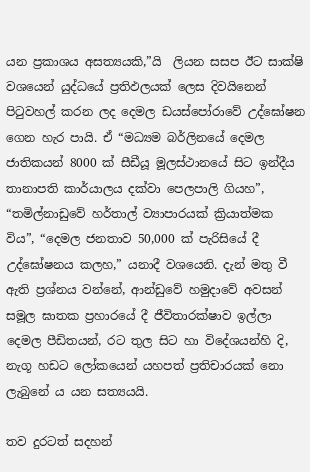යන ප්‍රකාශය අසත්‍යයකි,”යි  ලියන සසප ඊට සාක්ෂි වශයෙන් යුද්ධයේ ප්‍රතිඵලයක් ලෙස දිවයිනෙන් පිටුවහල් කරන ලද දෙමල ඩයස්පෝරාවේ උද්ඝෝෂන ගෙන හැර පායි. ඒ “මධ්‍යම බර්ලිනයේ දෙමල ජාතිකයන් 8000 ක් සීඩීයූ මූලස්ථානයේ සිට ඉන්දීය තානාපති කාර්යාලය දක්වා පෙලපාලි ගියහ”, “තමිල්නාඩුවේ හර්තාල් ව්‍යාපාරයක් ක්‍රියාත්මක විය”, “දෙමල ජනතාව 50,000 ක් පැරිසියේ දී උද්ඝෝෂනය කලහ,” යනාදී වශයෙනි. දැන් මතු වී ඇති ප්‍රශ්නය වන්නේ, ආන්ඩුවේ හමුදාවේ අවසන් සමූල ඝාතක ප්‍රහාරයේ දී ජීවිතාරක්ෂාව ඉල්ලා දෙමල පීඩිතයන්, රට තුල සිට හා විදේශයන්හි දි, නැගූ හඩට ලෝකයෙන් යහපත් ප්‍රතිචාරයක් නො ලැබුනේ ය යන සත්‍යයයි.

තව දුරටත් සදහන්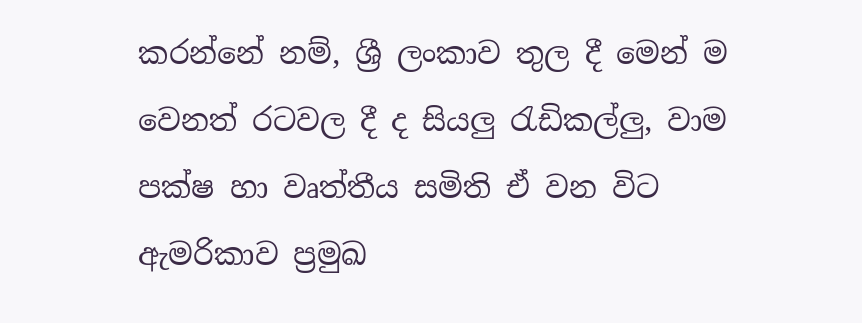කරන්නේ නම්, ශ්‍රී ලංකාව තුල දී මෙන් ම වෙනත් රටවල දී ද සියලු රැඩිකල්ලු, වාම පක්ෂ හා වෘත්තීය සමිති ඒ වන විට ඇමරිකාව ප්‍රමුඛ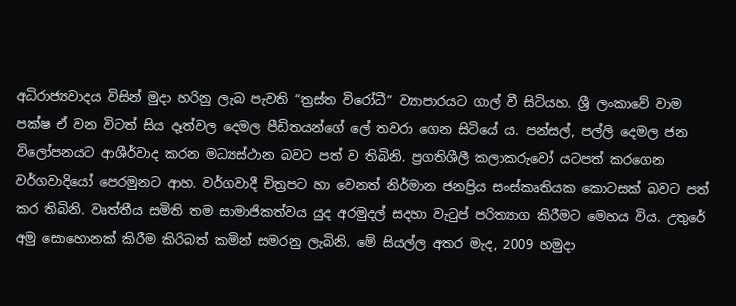අධිරාජ්‍යවාදය විසින් මුදා හරිනු ලැබ පැවති “ත්‍රස්ත විරෝධී” ව්‍යාපාරයට ගාල් වී සිටියහ. ශ්‍රී ලංකාවේ වාම පක්ෂ ඒ වන විටත් සිය දෑත්වල දෙමල පීඩිතයන්ගේ ලේ තවරා ගෙන සිටියේ ය. පන්සල්, පල්ලි දෙමල ජන විලෝපනයට ආශීර්වාද කරන මධ්‍යස්ථාන බවට පත් ව තිබිනි. ප්‍රගතිශීලී කලාකරුවෝ යටපත් කරගෙන වර්ගවාදියෝ පෙරමුනට ආහ. වර්ගවාදී චිත්‍රපට හා වෙනත් නිර්මාන ජනප්‍රිය සංස්කෘතියක කොටසක් බවට පත් කර තිබිනි. වෘත්තීය සමිති තම සාමාජිකත්වය යුද අරමුදල් සදහා වැටුප් පරිත්‍යාග කිරීමට මෙහය විය. උතුරේ අමු සොහොනක් කිරීම කිරිබත් කමින් සමරනු ලැබිනි. මේ සියල්ල අතර මැද, 2009 හමුදා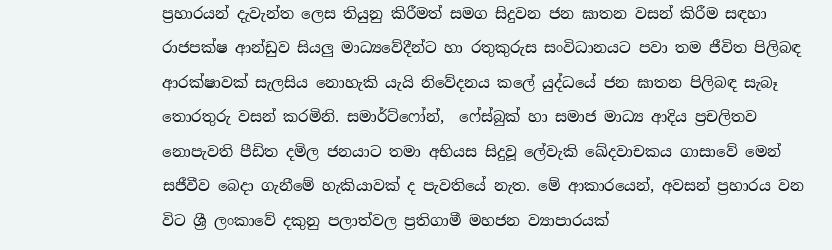ප්‍රහාරයන් දැවැන්ත ලෙස තියුනු කිරීමත් සමග සිදුවන ජන ඝාතන වසන් කිරීම සඳහා රාජපක්ෂ ආන්ඩුව සියලු මාධ්‍යවේදීන්ට හා රතුකුරුස සංවිධානයට පවා තම ජීවිත පිලිබඳ ආරක්ෂාවක් සැලසිය නොහැකි යැයි නිවේදනය කලේ යුද්ධයේ ජන ඝාතන පිලිබඳ සැබෑ තොරතුරු වසන් කරමිනි. සමාර්ට්ෆෝන්,  ෆේස්බුක් හා සමාජ මාධ්‍ය ආදිය ප්‍රචලිතව නොපැවති පීඩිත දමිල ජනයාට තමා අභියස සිදුවූ ලේවැකි ඛේදවාචකය ගාසාවේ මෙන් සජීවීව බෙදා ගැනීමේ හැකියාවක් ද පැවතියේ නැත. මේ ආකාරයෙන්, අවසන් ප්‍රහාරය වන විට ශ්‍රී ලංකාවේ දකුනු පලාත්වල ප්‍රතිගාමී මහජන ව්‍යාපාරයක්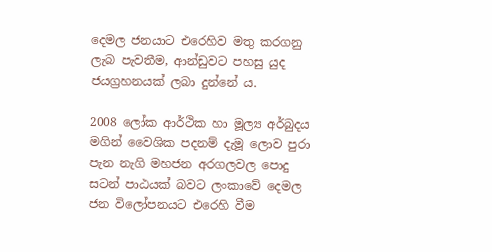දෙමල ජනයාට එරෙහිව මතු කරගනු ලැබ පැවතීම, ආන්ඩුවට පහසු යුද ජයග්‍රහනයක් ලබා දුන්නේ ය.

2008 ලෝක ආර්ථික හා මූල්‍ය අර්බුදය මගින් වෛශික පදනම් දැමූ ලොව පුරා පැන නැගි මහජන අරගලවල පොදු සටන් පාඨයක් බවට ලංකාවේ දෙමල ජන විලෝපනයට එරෙහි වීම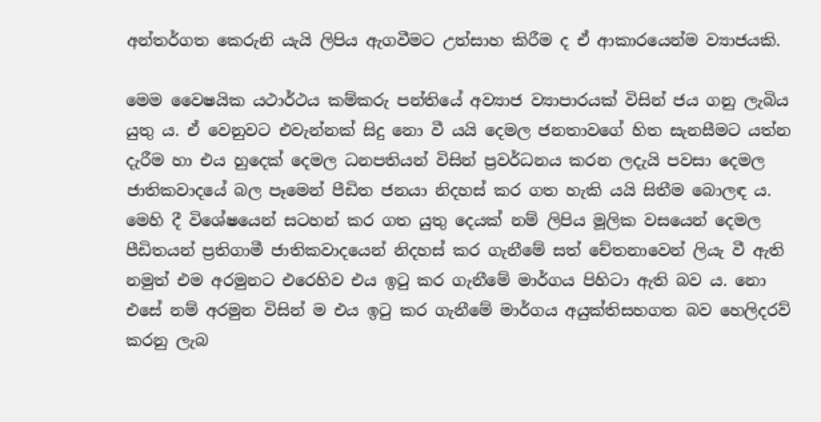අන්තර්ගත කෙරුනි යැයි ලිපිය ඇගවීමට උත්සාහ කිරීම ද ඒ ආකාරයෙන්ම ව්‍යාජයකි.

මෙම වෛෂයික යථාර්ථය කම්කරු පන්තියේ අව්‍යාජ ව්‍යාපාරයක් විසින් ජය ගනු ලැබිය යුතු ය. ඒ වෙනුවට එවැන්නක් සිදු නො වී යයි දෙමල ජනතාවගේ හිත සැනසීමට යත්න දැරීම හා එය හුදෙක් දෙමල ධනපතියන් විසින් ප්‍රවර්ධනය කරන ලදැයි පවසා දෙමල ජාතිකවාදයේ බල පෑමෙන් පීඩිත ජනයා නිදහස් කර ගත හැකි යයි සිතීම බොලඳ ය. මෙහි දී විශේෂයෙන් සටහන් කර ගත යුතු දෙයක් නම් ලිපිය මූලික වසයෙන් දෙමල පීඩිතයන් ප්‍රතිගාමී ජාතිකවාදයෙන් නිදහස් කර ගැනීමේ සත් චේතනාවෙන් ලියැ වී ඇති නමුත් එම අරමුනට එරෙහිව එය ඉටු කර ගැනීමේ මාර්ගය පිහිටා ඇති බව ය. නො එසේ නම් අරමුන විසින් ම එය ඉටු කර ගැනීමේ මාර්ගය අයුක්තිසහගත බව හෙලිදරව් කරනු ලැබ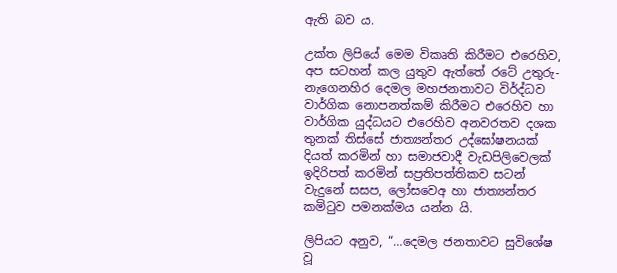ඇති බව ය.

උක්ත ලිපියේ මෙම විකෘති කිරීමට එරෙහිව, අප සටහන් කල යුතුව ඇත්තේ රටේ උතුරු-නැගෙනහිර දෙමල මහජනතාවට විර්ද්ධව වාර්ගික නොපනත්කම් කිරීමට එරෙහිව හා වාර්ගික යුද්ධයට එරෙහිව අනවරතව දශක තුනක් තිස්සේ ජාත්‍යන්තර උද්ඝෝෂනයක් දියත් කරමින් හා සමාජවාදී වැඩපිලිවෙලක් ඉදිරිපත් කරමින් සප්‍රතිපත්තිකව සටන් වැදුනේ සසප, ලෝසවෙඅ හා ජාත්‍යන්තර කමිටුව පමනක්මය යන්න යි.

ලිපියට අනුව, “…දෙමල ජනතාවට සුවිශේෂ වූ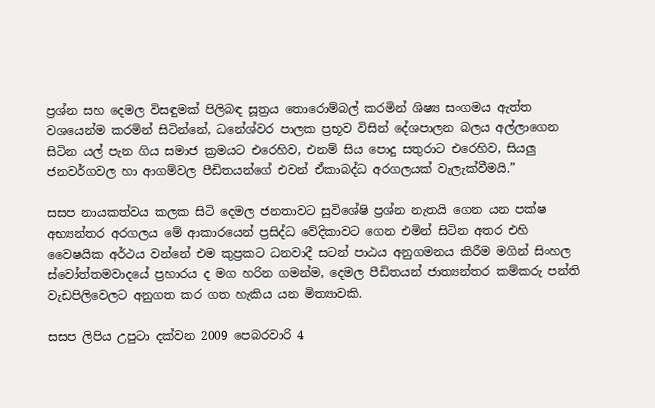ප්‍රශ්න සහ දෙමල විසඳුමක් පිලිබඳ සූත්‍රය තොරොම්බල් කරමින් ශිෂ්‍ය සංගමය ඇත්ත වශයෙන්ම කරමින් සිටින්නේ, ධනේශ්වර පාලක ප්‍රභූව විසින් දේශපාලන බලය අල්ලාගෙන සිටින යල් පැන ගිය සමාජ ක්‍රමයට එරෙහිව, එනම් සිය පොදු සතුරාට එරෙහිව, සියලු ජනවර්ගවල හා ආගම්වල පීඩිතයන්ගේ එවන් ඒකාබද්ධ අරගලයක් වැලැක්වීමයි.”

සසප නායකත්වය කලක සිටි දෙමල ජනතාවට සුවිශේෂි ප්‍රශ්න නැතයි ගෙන යන පක්ෂ අභ්‍යන්තර අරගලය මේ ආකාරයෙන් ප්‍රසිද්ධ වේදිකාවට ගෙන එමින් සිටින අතර එහි වෛෂයික අර්ථය වන්නේ එම කුප්‍රකට ධනවාදී සටන් පාඨය අනුගමනය කිරීම මගින් සිංහල ස්වෝත්තමවාදයේ ප්‍රහාරය ද මග හරින ගමන්ම, දෙමල පීඩිතයන් ජාත්‍යන්තර කම්කරු පන්ති වැඩපිලිවෙලට අනුගත කර ගත හැකිය යන මිත්‍යාවකි.

සසප ලිපිය උපුටා දක්වන 2009 පෙබරවාරි 4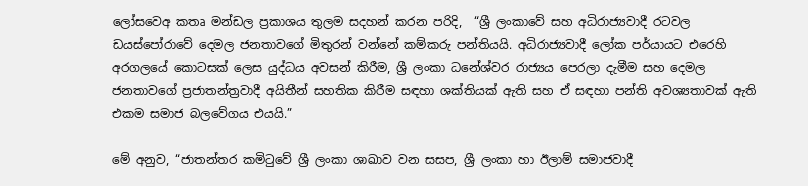ලෝසවෙඅ කතෘ මන්ඩල ප්‍රකාශය තුලම සදහන් කරන පරිදි,  “ශ්‍රී ලංකාවේ සහ අධිරාජ්‍යවාදී රටවල ඩයස්පෝරාවේ දෙමල ජනතාවගේ මිතුරන් වන්නේ කම්කරු පන්තියයි. අධිරාජ්‍යවාදී ලෝක පර්යායට එරෙහි අරගලයේ කොටසක් ලෙස යුද්ධය අවසන් කිරීම, ශ්‍රී ලංකා ධනේශ්වර රාජ්‍යය පෙරලා දැමීම සහ දෙමල ජනතාවගේ ප්‍රජාතන්ත්‍රවාදී අයිතීන් සහතික කිරීම සඳහා ශක්තියක් ඇති සහ ඒ සඳහා පන්ති අවශ්‍යතාවක් ඇති එකම සමාජ බලවේගය එයයි.”

මේ අනුව, “ජාතන්තර කමිටුවේ ශ්‍රී ලංකා ශාඛාව වන සසප, ශ්‍රී ලංකා හා ඊලාම් සමාජවාදී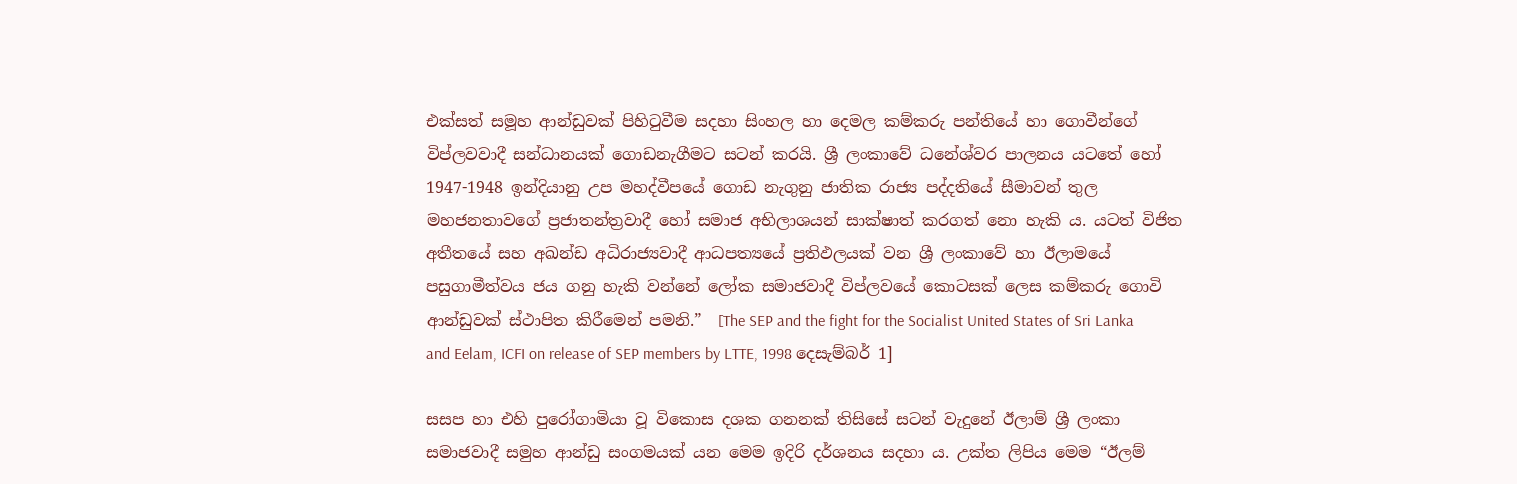එක්සත් සමූහ ආන්ඩුවක් පිහිටුවීම සදහා සිංහල හා දෙමල කම්කරු පන්තියේ හා ගොවීන්ගේ විප්ලවවාදී සන්ධානයක් ගොඩනැගීමට සටන් කරයි. ශ්‍රී ලංකාවේ ධනේශ්වර පාලනය යටතේ හෝ 1947-1948 ඉන්දියානු උප මහද්වීපයේ ගොඩ නැගුනු ජාතික රාජ්‍ය පද්දතියේ සීමාවන් තුල මහජනතාවගේ ප්‍රජාතන්ත්‍රවාදී හෝ සමාජ අභිලාශයන් සාක්ෂාත් කරගත් නො හැකි ය. යටත් විජිත අතීතයේ සහ අඛන්ඩ අධිරාජ්‍යවාදී ආධපත්‍යයේ ප්‍රතිඵලයක් වන ශ්‍රී ලංකාවේ හා ඊලාමයේ පසුගාමීත්වය ජය ගනු හැකි වන්නේ ලෝක සමාජවාදී විප්ලවයේ කොටසක් ලෙස කම්කරු ගොවි ආන්ඩුවක් ස්ථාපිත කිරීමෙන් පමනි.”  [The SEP and the fight for the Socialist United States of Sri Lanka and Eelam, ICFI on release of SEP members by LTTE, 1998 දෙසැම්බර් 1]

සසප හා එහි පුරෝගාමියා වූ විකොස දශක ගනනක් තිසිසේ සටන් වැදුනේ ඊලාම් ශ්‍රී ලංකා සමාජවාදී සමුහ ආන්ඩු සංගමයක් යන මෙම ඉදිරි දර්ශනය සදහා ය. උක්ත ලිපිය මෙම “ඊලම්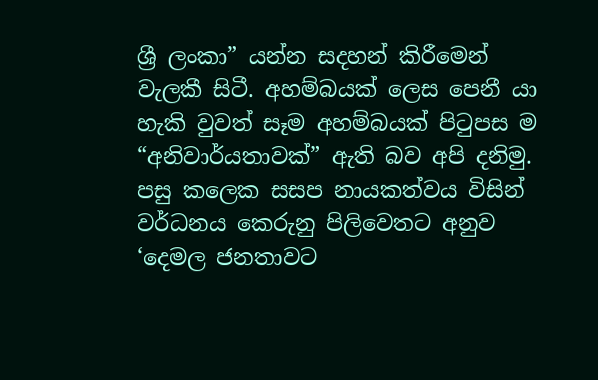ශ්‍රී ලංකා” යන්න සදහන් කිරීමෙන් වැලකී සිටී. අහම්බයක් ලෙස පෙනී යා හැකි වුවත් සෑම අහම්බයක් පිටුපස ම “අනිවාර්යතාවක්” ඇති බව අපි දනිමු. පසු කලෙක සසප නායකත්වය විසින් වර්ධනය කෙරුනු පිලිවෙතට අනුව ‘දෙමල ජනතාවට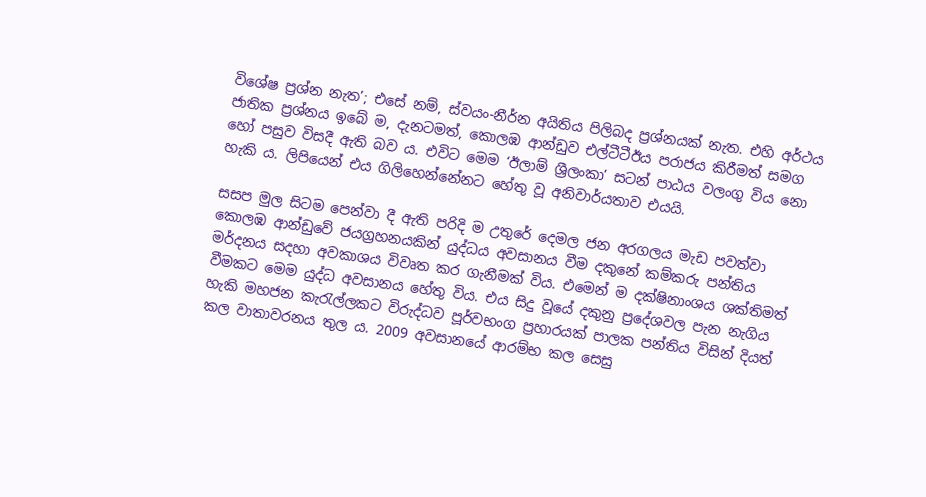විශේෂ ප්‍රශ්න නැත’; එසේ නම්, ස්වයං-නීර්න අයිතිය පිලිබද ප්‍රශ්නයක් නැත. එහි අර්ථය ජාතික ප්‍රශ්නය ඉබේ ම, දැනටමත්, කොලඹ ආන්ඩුව එල්ටීටීඊය පරාජය කිරීමත් සමග හෝ පසුව විසදී ඇති බව ය. එවිට මෙම ‘ඊලාම් ශ්‍රීලංකා’ සටන් පාඨය වලංගු විය නො හැකි ය. ලිපියෙන් එය ගිලිහෙන්නේනට හේතු වූ අනිවාර්යතාව එයයි.

සසප මුල සිටම පෙන්වා දී ඇති පරිදි ම උතුරේ දෙමල ජන අරගලය මැඩ පවත්වා කොලඹ ආන්ඩුවේ ජයග්‍රහනයකින් යුද්ධය අවසානය වීම දකුනේ කම්කරු පන්තිය මර්දනය සදහා අවකාශය විවෘත කර ගැනීමක් විය. එමෙන් ම දක්ෂිනාංශය ශක්තිමත් වීමකට මෙම යුද්ධ අවසානය හේතු විය. එය සිදු වූයේ දකුනු ප්‍රදේශවල පැන නැගිය හැකි මහජන කැරැල්ලකට විරුද්ධව පූර්වභංග ප්‍රහාරයක් පාලක පන්තිය විසින් දියත් කල වාතාවරනය තුල ය. 2009 අවසානයේ ආරම්භ කල සෙසු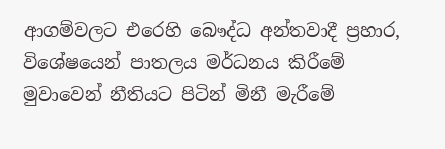ආගම්වලට එරෙහි බෞද්ධ අන්තවාදී ප්‍රහාර, විශේෂයෙන් පාතලය මර්ධනය කිරීමේ මුවාවෙන් නීතියට පිටින් මිනී මැරීමේ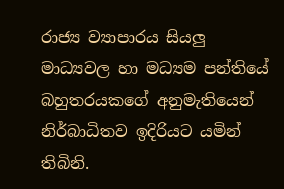රාජ්‍ය ව්‍යාපාරය සියලු මාධ්‍යවල හා මධ්‍යම පන්තියේ බහුතරයකගේ අනුමැතියෙන් නිර්බාධිතව ඉදිරියට යමින් තිබිනි.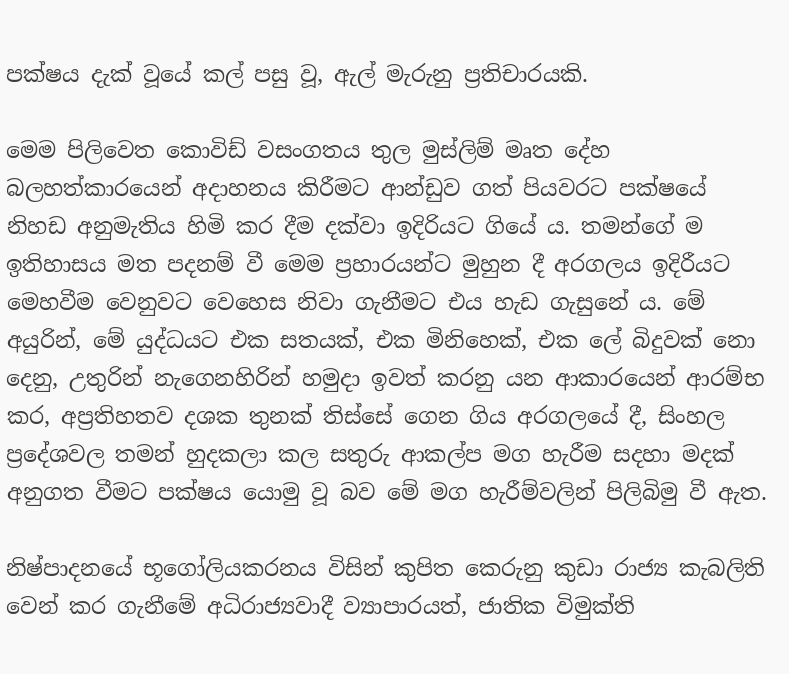පක්ෂය දැක් වූයේ කල් පසු වූ, ඇල් මැරුනු ප්‍රතිචාරයකි.

මෙම පිලිවෙත කොවිඩ් වසංගතය තුල මුස්ලිම් මෘත දේහ බලහත්කාරයෙන් අදාහනය කිරීමට ආන්ඩුව ගත් පියවරට පක්ෂයේ නිහඩ අනුමැතිය හිමි කර දීම දක්වා ඉදිරියට ගියේ ය. තමන්ගේ ම ඉතිහාසය මත පදනම් වී මෙම ප්‍රහාරයන්ට මුහුන දී අරගලය ඉදිරීයට මෙහවීම වෙනුවට වෙහෙස නිවා ගැනීමට එය හැඩ ගැසුනේ ය. මේ අයුරින්, මේ යුද්ධයට එක සතයක්, එක මිනිහෙක්, එක ලේ බිදුවක් නො දෙනු, උතුරින් නැගෙනහිරින් හමුදා ඉවත් කරනු යන ආකාරයෙන් ආරම්භ කර, අප්‍රතිහතව දශක තුනක් තිස්සේ ගෙන ගිය අරගලයේ දී, සිංහල ප්‍රදේශවල තමන් හුදකලා කල සතුරු ආකල්ප මග හැරීම සදහා මදක් අනුගත වීමට පක්ෂය යොමු වූ බව මේ මග හැරීම්වලින් පිලිබිමු වී ඇත.

නිෂ්පාදනයේ භූගෝලියකරනය විසින් කුපිත කෙරුනු කුඩා රාජ්‍ය කැබලිති වෙන් කර ගැනීමේ අධිරාජ්‍යවාදී ව්‍යාපාරයත්, ජාතික විමුක්ති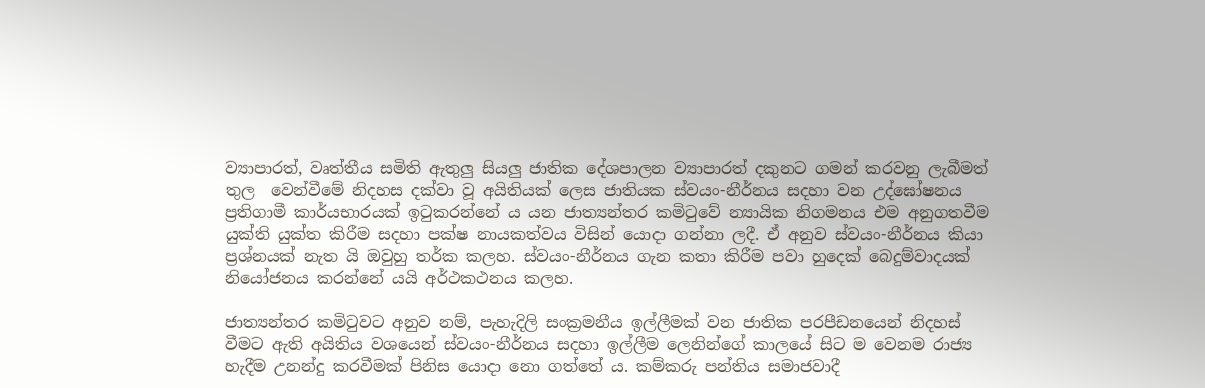ව්‍යාපාරත්, වෘත්තීය සමිති ඇතුලු සියලු ජාතික දේශපාලන ව්‍යාපාරත් දකුනට ගමන් කරවනු ලැබීමත් තුල  වෙන්වීමේ නිදහස දක්වා වූ අයිතියක් ලෙස ජාතියක ස්වයං-නීර්නය සදහා වන උද්ඝෝෂනය ප්‍රතිගාමී කාර්යභාරයක් ඉටුකරන්නේ ය යන ජාත්‍යන්තර කමිටුවේ න්‍යායික නිගමනය එම අනුගතවීම යුක්ති යුක්ත කිරීම සදහා පක්ෂ නායකත්වය විසින් යොදා ගන්නා ලදී. ඒ අනුව ස්වයං-නීර්නය කියා ප්‍රශ්නයක් නැත යි ඔවුහු තර්ක කලහ. ස්වයං-නීර්නය ගැන කතා කිරීම පවා හුදෙක් බෙදුම්වාදයක් නියෝජනය කරන්නේ යයි අර්ථකථනය කලහ.

ජාත්‍යන්තර කමිටුවට අනුව නම්, පැහැදිලි සංක්‍රමනීය ඉල්ලීමක් වන ජාතික පරපීඩනයෙන් නිදහස් වීමට ඇති අයිතිය වශයෙන් ස්වයං-නීර්නය සදහා ඉල්ලීම ලෙනින්ගේ කාලයේ සිට ම වෙනම රාජ්‍ය හැදීම උනන්දු කරවීමක් පිනිස යොදා නො ගත්තේ ය. කම්කරු පන්තිය සමාජවාදී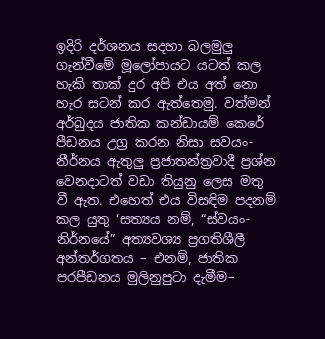ඉදිරි දර්ශනය සදහා බලමුලු ගැන්වීමේ මූලෝපායට යටත් කල හැකි තාක් දුර අපි එය අත් නො හැර සටන් කර ඇත්තෙමු. වත්මන් අර්බුදය ජාතික කන්ඩායම් කෙරේ පීඩනය උග්‍ර කරන නිසා සවයං-නීර්නය ඇතුලු ප්‍රජාතන්ත්‍රවාදී ප්‍රශ්න වෙනදාටත් වඩා තියුනු ලෙස මතු වී ඇත. එහෙත් එය විසඳිම පදනම් කල යුතු ‘සත්‍යය නම්, “ස්වයං-නිර්නයේ” අත්‍යවශ්‍ය ප්‍රගතිශීලී අන්තර්ගතය – එනම්, ජාතික පරපීඩනය මුලිනුපුටා දැමීම–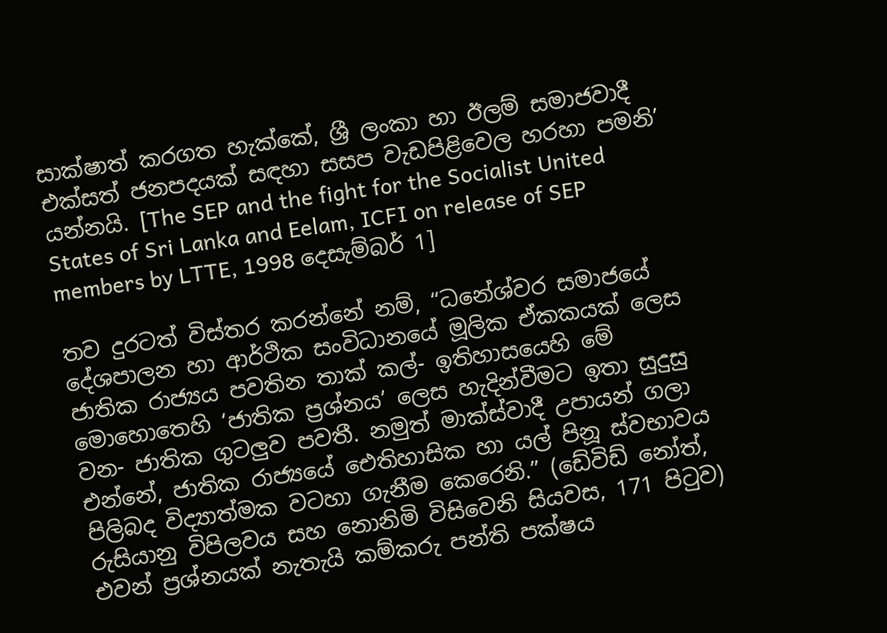සාක්ෂාත් කරගත හැක්කේ, ශ්‍රී ලංකා හා ඊලම් සමාජවාදී එක්සත් ජනපදයක් සඳහා සසප වැඩපිළිවෙල හරහා පමනි’ යන්නයි. [The SEP and the fight for the Socialist United States of Sri Lanka and Eelam, ICFI on release of SEP members by LTTE, 1998 දෙසැම්බර් 1]

තව දුරටත් විස්තර කරන්නේ නම්, “ධනේශ්වර සමාජයේ දේශපාලන හා ආර්ථික සංවිධානයේ මූලික ඒකකයක් ලෙස ජාතික රාජ්‍යය පවතින තාක් කල්- ඉතිහාසයෙහි මේ මොහොතෙහි ‘ජාතික ප්‍රශ්නය’ ලෙස හැදින්වීමට ඉතා සුදුසු වන- ජාතික ගුටලුව පවතී. නමුත් මාක්ස්වාදී උපායන් ගලා එන්නේ, ජාතික රාජ්‍යයේ ‌ඓතිහාසික හා යල් පිනූ ස්වභාවය පිලිබද විද්‍යාත්මක වටහා ගැනීම කෙරෙනි.” (ඩේවිඩ් නෝත්, රුසියානු විපිලවය සහ නොනිමි විසිවෙනි සියවස, 171 පිටුව) එවන් ප්‍රශ්නයක් නැතැයි කම්කරු පන්ති පක්ෂය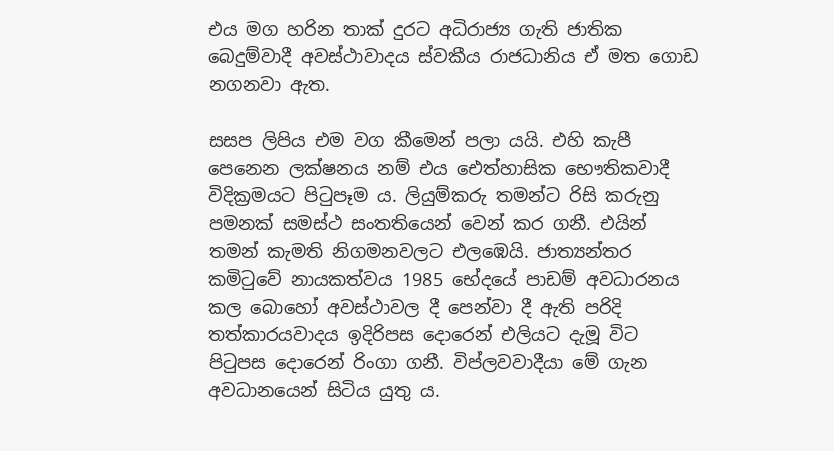එය මග හරින තාක් දුරට අධිරාජ්‍ය ගැති ජාතික බෙදුම්වාදී අවස්ථාවාදය ස්වකීය රාජධානිය ඒ මත ගොඩ නගනවා ඇත.

සසප ලිපිය එම වග කීමෙන් පලා යයි. එහි කැපී පෙනෙන ලක්ෂනය නම් එය ඓත්හාසික භෞතිකවාදී විදික්‍රමයට පිටුපෑම ය. ලියුම්කරු තමන්ට රිසි කරුනු පමනක් සමස්ථ සංතතියෙන් වෙන් කර ගනී. එයින් තමන් කැමති නිගමනවලට එලඹෙයි. ජාත්‍යන්තර කමිටුවේ නායකත්වය 1985 භේදයේ පාඩම් අවධාරනය කල බොහෝ අවස්ථාවල දී පෙන්වා දී ඇති පරිදි තත්කාරයවාදය ඉදිරිපස දොරෙන් එලියට දැමූ විට පිටුපස දොරෙන් රිංගා ගනී. විප්ලවවාදීයා මේ ගැන අවධානයෙන් සිටිය යුතු ය.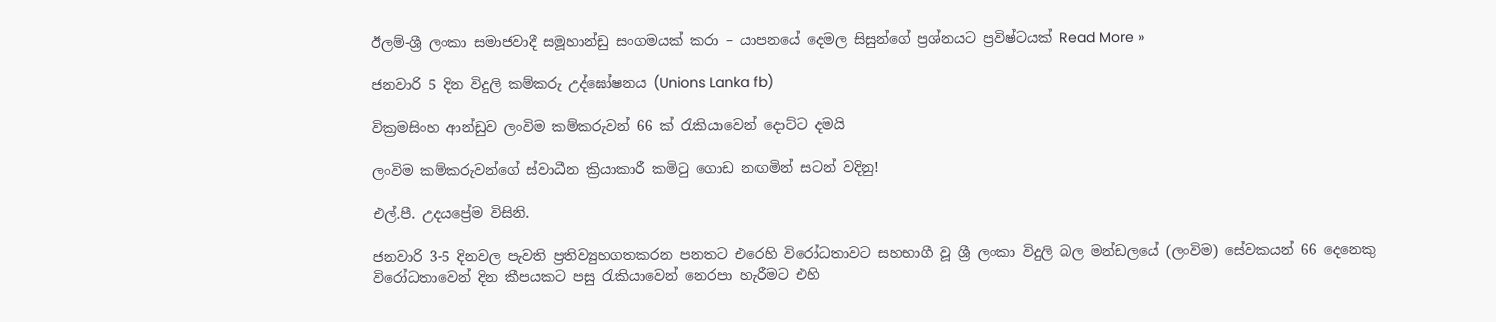ඊලම්-ශ්‍රී ලංකා සමාජවාදී සමූහාන්ඩු සංගමයක් කරා – යාපනයේ දෙමල සිසුන්ගේ ප්‍රශ්නයට ප්‍රවිෂ්ටයක් Read More »

ජනවාරි 5 දින විදුලි කම්කරු උද්ඝෝෂනය (Unions Lanka fb)

වික්‍රමසිංහ ආන්ඩුව ලංවිම කම්කරුවන් 66 ක් රැකියාවෙන් දොට්ට දමයි

ලංවිම කම්කරුවන්ගේ ස්වාධීන ක්‍රියාකාරී කමිටු ගොඩ නඟමින් සටන් වදිනු!

එල්.පී. උදයප්‍රේම විසිනි.

ජනවාරි 3-5 දිනවල පැවති ප්‍රතිව්‍යුහගතකරන පනතට එරෙහි විරෝධතාවට සහභාගී වූ ශ්‍රී ලංකා විදුලි බල මන්ඩලයේ (ලංවිම) සේවකයන් 66 දෙනෙකු  විරෝධතාවෙන් දින කීපයකට පසු රැකියාවෙන් නෙරපා හැරීමට එහි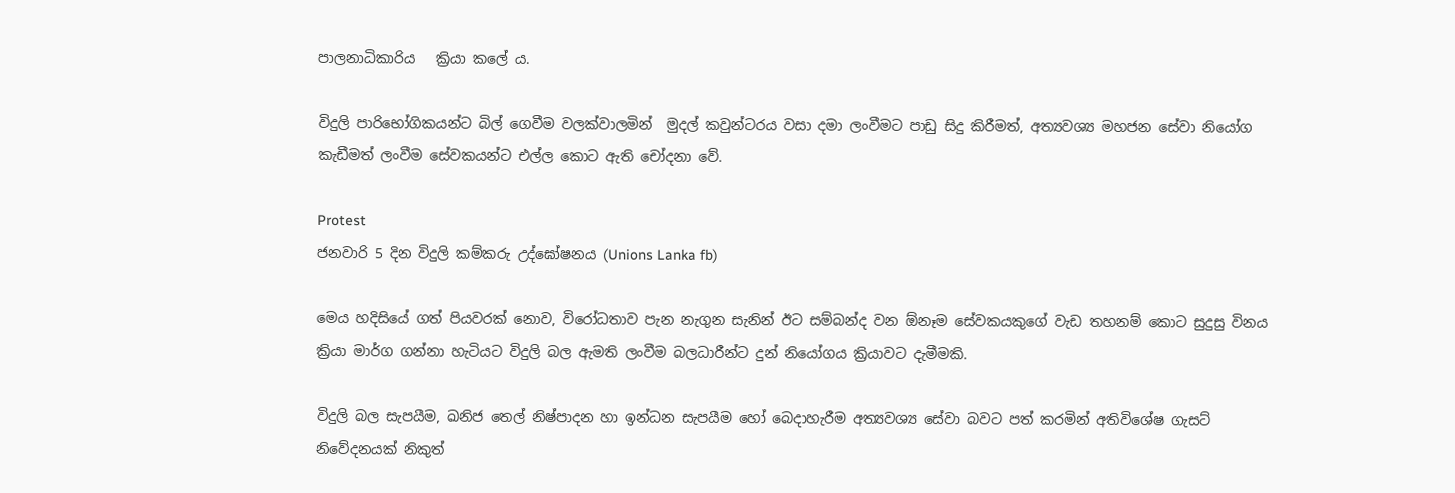පාලනාධිකාරිය   ක්‍රියා කලේ ය.

විදුලි පාරිභෝගිකයන්ට බිල් ගෙවීම වලක්වාලමින්  මුදල් කවුන්ටරය වසා දමා ලංවීමට පාඩු සිදු කිරීමත්, අත්‍යවශ්‍ය මහජන සේවා නියෝග කැඩීමත් ලංවීම සේවකයන්ට එල්ල කොට ඇති චෝදනා වේ.

Protest
ජනවාරි 5 දින විදුලි කම්කරු උද්ඝෝෂනය (Unions Lanka fb)

මෙය හදිසියේ ගත් පියවරක් නොව, විරෝධතාව පැන නැගුන සැනින් ඊට සම්බන්ද වන ඕනෑම සේවකයකුගේ වැඩ තහනම් කොට සුදුසු විනය ක්‍රියා මාර්ග ගන්නා හැටියට විදුලි බල ඇමති ලංවීම බලධාරීන්ට දුන් නි‍යෝගය ක්‍රියාවට දැමීමකි.

විදුලි බල සැපයීම, ඛනිජ තෙල් නිෂ්පාදන හා ඉන්ධන සැපයීම හෝ බෙදාහැරීම අත්‍යවශ්‍ය සේවා බවට පත් කරමින් අතිවිශේෂ ගැසට් නිවේදනයක් නිකුත්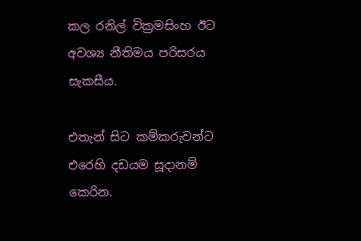කල රනිල් වික්‍රමසිංහ ඊට අවශ්‍ය නීතිමය පරිසරය සැකසීය.

එතැන් සිට කම්කරුවන්ට එරෙහි දඩයම සූදානම් කෙරින.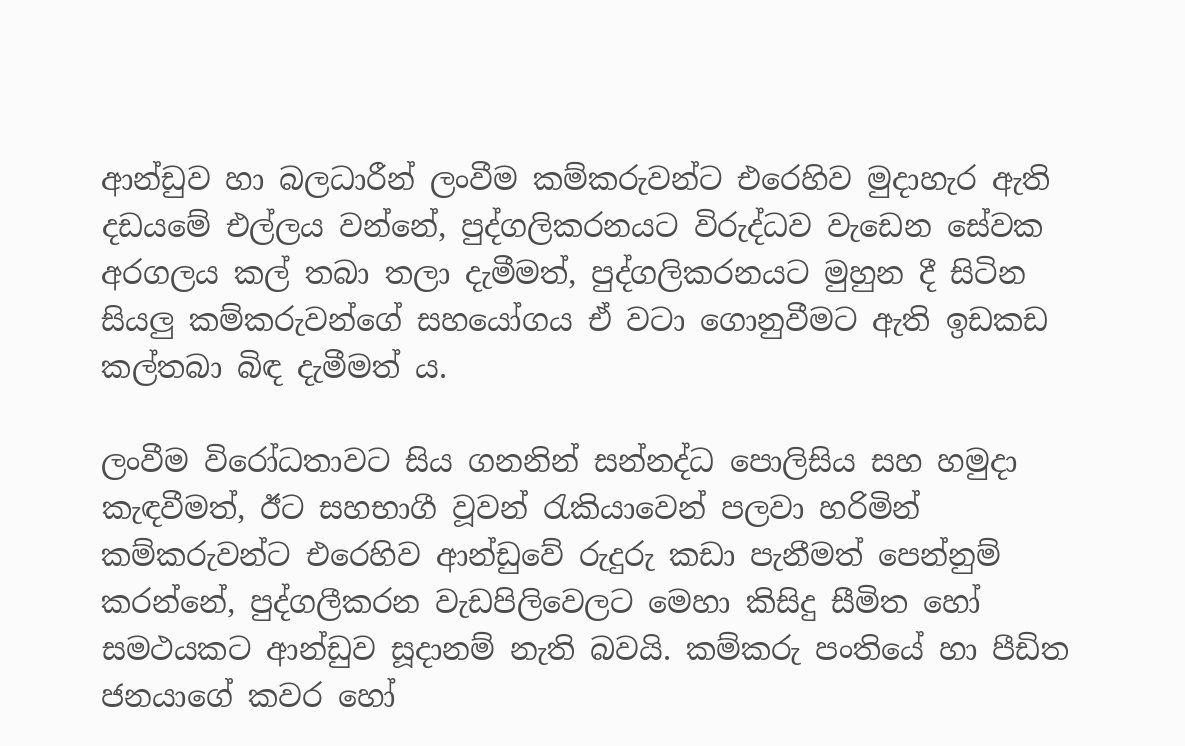ආන්ඩුව හා බලධාරීන් ලංවීම කම්කරුවන්ට එරෙහිව මුදාහැර ඇති  දඩයමේ එල්ලය වන්නේ, පුද්ගලිකරනයට විරුද්ධව වැඩෙන සේවක අරගලය කල් තබා තලා දැමීමත්, පුද්ගලිකරනයට මුහුන දී සිටින සියලු කම්කරුවන්ගේ සහයෝගය ඒ වටා ගොනුවීමට ඇති ඉඩකඩ කල්තබා බිඳ දැමීමත් ය.

ලංවීම විරෝධතාවට සිය ගනනින් සන්නද්ධ පොලිසිය සහ හමුදා කැඳවීමත්, ඊට සහභාගී වූවන් රැකියාවෙන් පලවා හරිමින් කම්කරුවන්ට එරෙහිව ආන්ඩුවේ රුදුරු කඩා පැනීමත් පෙන්නුම් කරන්නේ, පුද්ගලීකරන වැඩපිලිවෙලට මෙහා කිසිදු සීමිත හෝ සමථයකට ආන්ඩුව සූදානම් නැති බවයි. කම්කරු පංතියේ හා පීඩිත ජනයාගේ කවර හෝ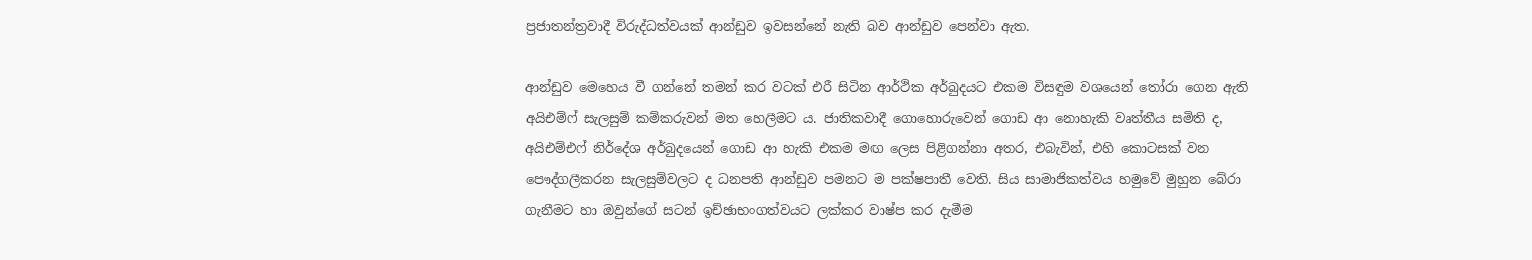ප්‍රජාතන්ත්‍රවාදී විරුද්ධත්වයක් ආන්ඩුව ඉවසන්නේ නැති බව ආන්ඩුව පෙන්වා ඇත.

ආන්ඩුව මෙහෙය වී ගන්නේ තමන් කර වටක් එරී සිටින ආර්ථික අර්බුදයට එකම විසඳුම වශයෙන් තෝරා ගෙන ඇති අයිඑම්ෆ් සැලසුම් කම්කරුවන් මත හෙලීමට ය. ජාතිකවාදී ගොහොරුවෙන් ගොඩ ආ නොහැකි වෘත්තීය සමිති ද, අයිඑම්එෆ් නිර්දේශ අර්බුදයෙන් ගොඩ ආ හැකි එකම මඟ ලෙස පිළිගන්නා අතර, එබැවින්, එහි කොටසක් වන පෞද්ගලීකරන සැලසුම්වලට ද ධනපති ආන්ඩුව පමනට ම පක්ෂපාතී වෙති. සිය සාමාජිකත්වය හමුවේ මුහුන බේරා ගැනීමට හා ඔවුන්ගේ සටන් ඉච්ඡාභංගත්වයට ලක්කර වාෂ්ප කර දැමීම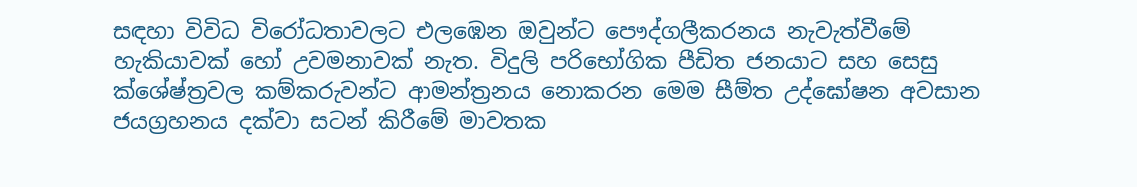සඳහා විවිධ විරෝධතාවලට එලඹෙන ඔවුන්ට පෞද්ගලීකරනය නැවැත්වීමේ හැකියාවක් හෝ උවමනාවක් නැත. විදුලි පරිභෝගික පීඩිත ජනයාට සහ සෙසු ක්ශේෂ්ත්‍රවල කම්කරුවන්ට ආමන්ත්‍රනය නොකරන මෙම සීම්ත උද්ඝෝෂන අවසාන ජයග්‍රහනය දක්වා සටන් කිරීමේ මාවතක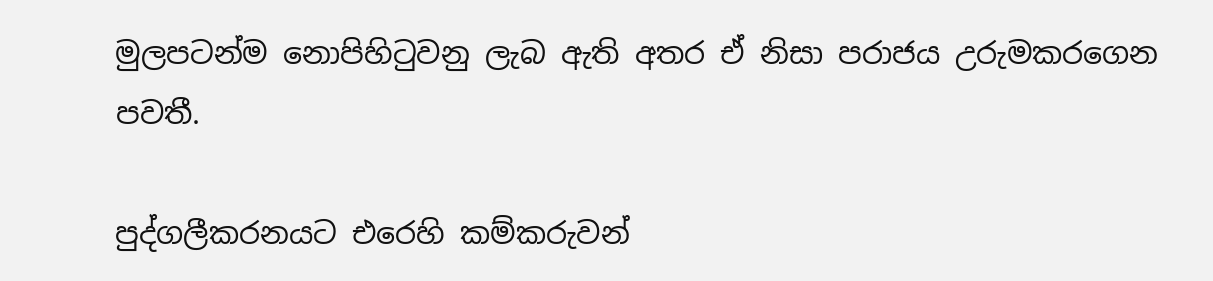මුලපටන්ම නොපිහිටුවනු ලැබ ඇති අතර ඒ නිසා පරාජය උරුමකරගෙන පවතී.

පුද්ගලීකරනයට එරෙහි කම්කරුවන්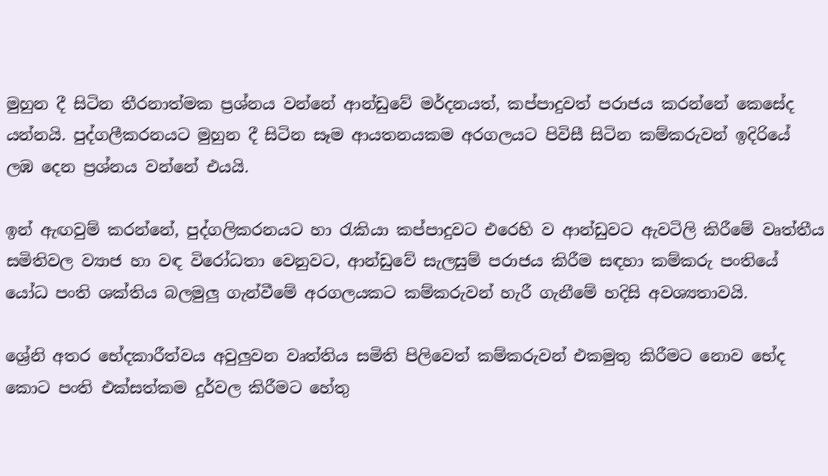මුහුන දී සිටින තීරනාත්මක ප්‍රශ්නය වන්නේ ආන්ඩුවේ මර්දනයත්, කප්පාදුවත් පරාජය කරන්නේ කෙසේද යන්නයි. පුද්ගලීකරනයට මුහුන දී සිටින සෑම ආයතනයකම අරගලයට පිවිසී සිටින කම්කරුවන් ඉදිරියේ ලඹ දෙන ප්‍රශ්නය වන්නේ එයයි.

ඉන් ඇඟවුම් කරන්නේ, පුද්ගලිකරනයට හා රැකියා කප්පාදුවට එරෙහි ව ආන්ඩුවට ඇවටිලි කිරීමේ වෘත්තීය සමිතිවල ව්‍යාජ හා වඳ විරෝධතා වෙනුවට, ආන්ඩුවේ සැලසුම් පරාජය කිරීම සඳහා කම්කරු පංතියේ යෝධ පංති ශක්තිය බලමුලු ගැන්වීමේ අරගලයකට කම්කරුවන් හැරී ගැනීමේ හදිසි අවශ්‍යතාවයි.

ශ්‍රේනි අතර භේදකාරීත්වය අවුලුවන වෘත්තිය සමිති පිලිවෙත් කම්කරුවන් එකමුතු කිරීමට නොව භේද කොට පංති එක්සත්කම දුර්වල කිරීමට හේතු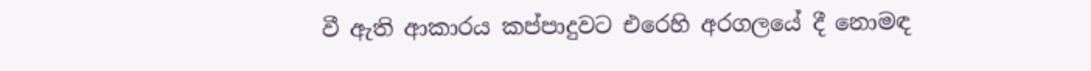වී ඇති ආකාරය කප්පාදුවට එරෙහි අරගලයේ දී නොමඳ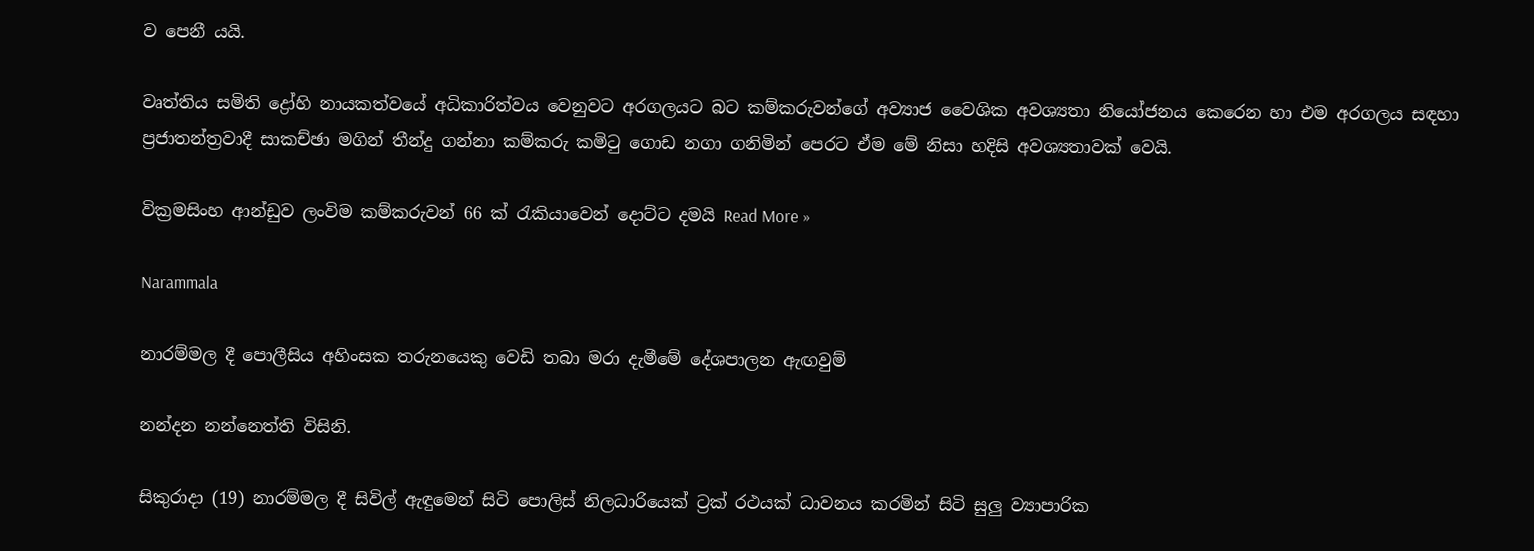ව පෙනී යයි.

වෘත්තිය සමිති ද්‍රෝහි නායකත්වයේ අධිකාරිත්වය වෙනුවට අරගලයට බට කම්කරුවන්ගේ අව්‍යාජ වෛශික අවශ්‍යතා නියෝජනය කෙරෙන හා එම අරගලය සඳහා ප්‍රජාතන්ත්‍රවාදී සාකච්ඡා මගින් තීන්දු ගන්නා කම්කරු කමිටු ගොඩ නගා ගනිමින් පෙරට ඒම මේ නිසා හදිසි අවශ්‍යතාවක් වෙයි.

වික්‍රමසිංහ ආන්ඩුව ලංවිම කම්කරුවන් 66 ක් රැකියාවෙන් දොට්ට දමයි Read More »

Narammala

නාරම්මල දී පොලීසිය අහිංසක තරුනයෙකු වෙඩි තබා මරා දැමීමේ දේශපාලන ඇඟවුම්

නන්දන නන්නෙත්ති විසිනි.

සිකුරාදා (19) නාරම්මල දී සිවිල් ඇඳුමෙන් සිටි පොලිස් නිලධාරියෙක් ට්‍රක් රථයක් ධාවනය කරමින් සිටි සුලු ව්‍යාපාරික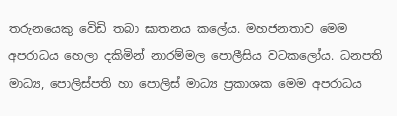තරුනයෙකු වෙිඩි තබා ඝාතනය කලේය. මහජනතාව මෙම අපරාධය හෙලා දකිමින් නාරම්මල පොලීසිය වටකලෝය. ධනපති මාධ්‍ය, පොලිස්පති හා පොලිස් මාධ්‍ය ප්‍රකාශක මෙම අපරාධය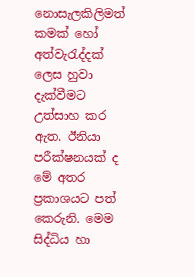නොසැලකිලිමත් කමක් හෝ අත්වැරැද්දක් ලෙස හුවා දැක්වීමට උත්සාහ කර ඇත. ඊනියා පරීක්ෂනයක් ද මේ අතර ප්‍රකාශයට පත් කෙරුනි. මෙම සිද්ධිය හා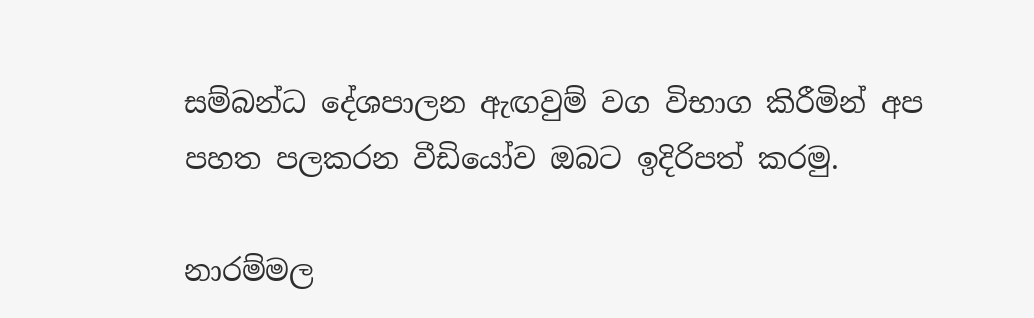සම්බන්ධ දේශපාලන ඇඟවුම් වග විභාග කිරීමින් අප පහත පලකරන වීඩියෝව ඔබට ඉදිරිපත් කරමු.

නාරම්මල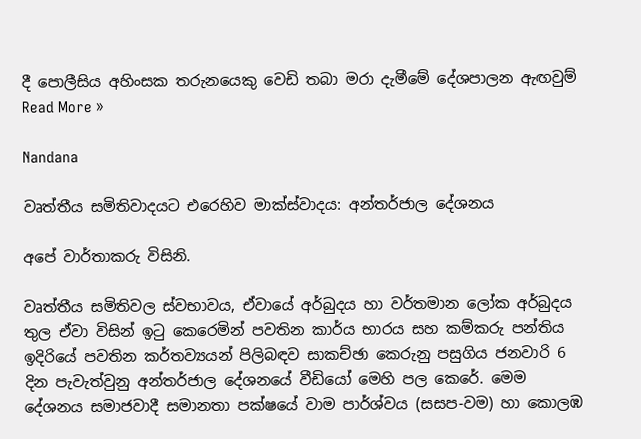දී පොලීසිය අහිංසක තරුනයෙකු වෙඩි තබා මරා දැමීමේ දේශපාලන ඇඟවුම්  Read More »

Nandana

වෘත්තීය සමිතිවාදයට එරෙහිව මාක්ස්වාදය: අන්තර්ජාල දේශනය

අපේ වාර්තාකරු විසිනි.

වෘත්තීය සමිතිවල ස්වභාවය, ඒවායේ අර්බුදය හා වර්තමාන ලෝක අර්බුදය තුල ඒවා විසින් ඉටු කෙරෙමින් පවතින කාර්ය භාරය සහ කම්කරු පන්තිය ඉදිරියේ පවතින කර්තව්‍යයන් පිලිබඳව සාකච්ඡා කෙරුනු පසුගිය ජනවාරි 6 දින පැවැත්වුනු අන්තර්ජාල දේශනයේ වීඩියෝ මෙහි පල කෙරේ. මෙම දේශනය සමාජවාදී සමානතා පක්ෂයේ වාම පාර්ශ්වය (සසප-වම) හා කොලඹ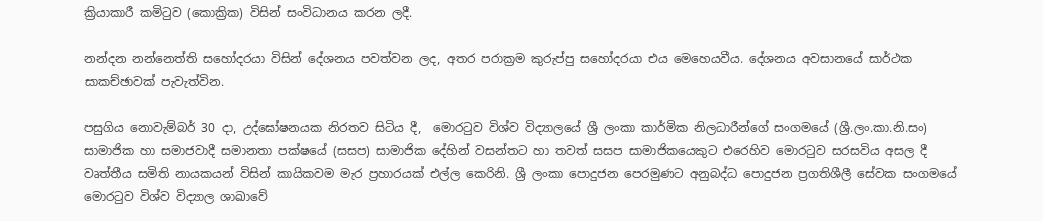ක්‍රියාකාරී කමිටුව (කොක්‍රික) විසින් සංවිධානය කරන ලදී.

නන්දන නන්නෙත්ති සහෝදරයා විසින් දේශනය පවත්වන ලද, අතර පරාක්‍රම කුරුප්පු සහෝදරයා එය මෙහෙයවීය. දේශනය අවසානයේ සාර්ථක සාකච්ඡාවක් පැවැත්වින.

පසුගිය නොවැම්බර් 30 දා, උද්ඝෝෂනයක නිරතව සිටිය දී,  මොරටුව විශ්ව විද්‍යාලයේ ශ්‍රී ලංකා කාර්මික නිලධාරීන්ගේ සංගමයේ (ශ්‍රී.ලං.කා.නි.සං) සාමාජික හා සමාජවාදී සමානතා පක්ෂයේ (සසප) සාමාජික දේහින් වසන්තට හා තවත් සසප සාමාජිකයෙකුට එරෙහිව මොරටුව සරසවිය අසල දී වෘත්තීය සමිති නායකයන් විසින් කායිකවම මැර ප්‍රහාරයක් එල්ල කෙරිනි. ශ්‍රී ලංකා පොදුජන පෙරමුණට අනුබද්ධ පොදුජන ප්‍රගතිශීලී සේවක සංගමයේ මොරටුව විශ්ව විද්‍යාල ශාඛාවේ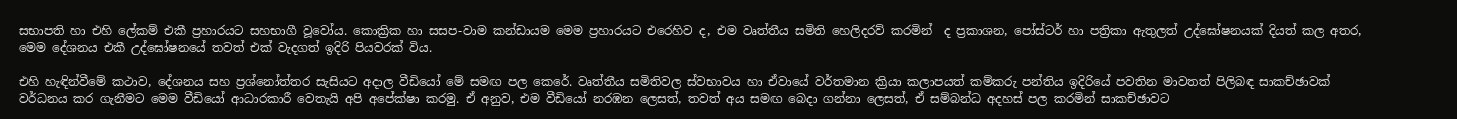සභාපති හා එහි ලේකම් එකී ප්‍රහාරයට සහභාගී වූවෝය. කොක්‍රික හා සසප-වාම කන්ඩායම මෙම ප්‍රහාරයට එරෙහිව ද, එම වෘත්තීය සමිති හෙලිදරව් කරමින්  ද ප්‍රකාශන, පෝස්ටර් හා පත්‍රිකා ඇතුලත් උද්ඝෝෂනයක් දියත් කල අතර, මෙම දේශනය එකී උද්ඝෝෂනයේ තවත් එක් වැදගත් ඉදිරි පියවරක් විය.

එහි හැඳින්වීමේ කථාව, දේශනය සහ ප්‍රශ්නෝත්තර සැසියට අදාල වීඩියෝ මේ සමඟ පල කෙරේ. වෘත්තීය සමිතිවල ස්වභාවය හා ඒවායේ වර්තමාන ක්‍රියා කලාපයත් කම්කරු පන්තිය ඉදිරියේ පවතින මාවතත් පිලිබඳ සාකච්ඡාවක් වර්ධනය කර ගැනීමට මෙම වීඩියෝ ආධාරකාරී වෙතැයි අපි අපේක්ෂා කරමු. ඒ අනුව, එම වීඩියෝ නරඹන ලෙසත්, තවත් අය සමඟ බෙදා ගන්නා ලෙසත්, ඒ සම්බන්ධ අදහස් පල කරමින් සාකච්ඡාවට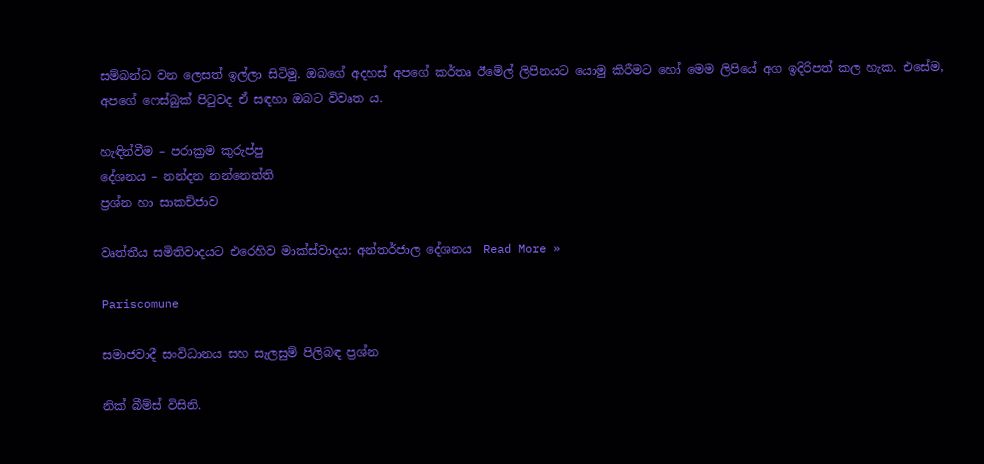සම්බන්ධ වන ලෙසත් ඉල්ලා සිටිමු. ඔබගේ අදහස් අපගේ කර්තෘ ඊමේල් ලිපිනයට යොමු කිරීමට හෝ මෙම ලිපියේ අග ඉදිරිපත් කල හැක. එසේම, අපගේ ෆෙස්බුක් පිටුවද ඒ සඳහා ඔබට විවෘත ය.

හැඳින්වීම – පරාක්‍රම කුරුප්පු
දේශනය – නන්දන නන්නෙත්ති
ප්‍රශ්න හා සාකච්ජාව

වෘත්තීය සමිතිවාදයට එරෙහිව මාක්ස්වාදය: අන්තර්ජාල දේශනය  Read More »

Pariscomune

සමාජවාදී සංවිධානය සහ සැලසුම් පිලිබඳ ප්‍රශ්න

නික් බීම්ස් විසිනි.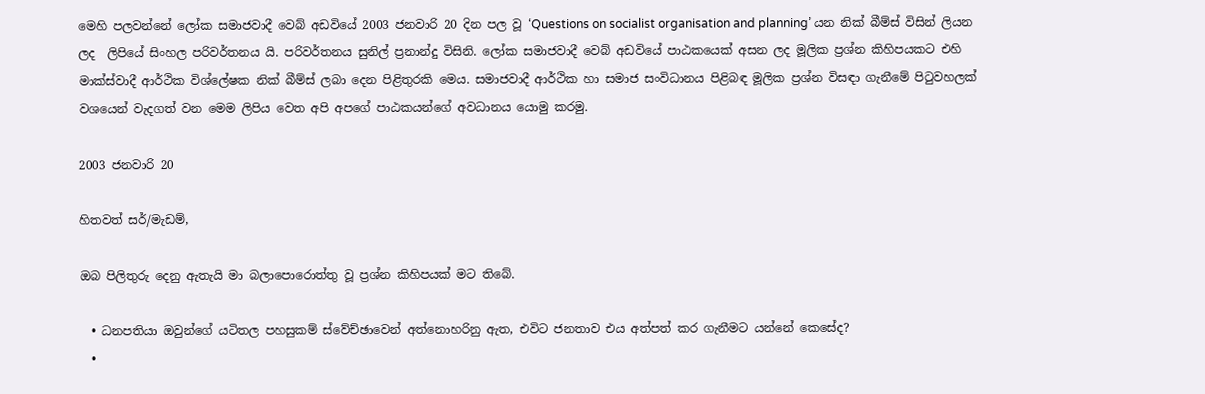මෙහි පලවන්නේ ලෝක සමාජවාදී වෙබ් අඩවියේ 2003 ජනවාරි 20 දින පල වූ ‘Questions on socialist organisation and planning’ යන නික් බීම්ස් විසින් ලියන ලද  ලිපියේ සිංහල පරිවර්තනය යි. පරිවර්තනය සුනිල් ප්‍රනාන්දු විසිනි. ලෝක සමාජවාදී වෙබ් අඩවියේ පාඨකයෙක් අසන ලද මූලික ප්‍රශ්න කිහිපයකට එහි මාක්ස්වාදී ආර්ථික විශ්ලේෂක නික් බීම්ස් ලබා දෙන පිළිතුරකි මෙය. සමාජවාදී ආර්ථික හා සමාජ සංවිධානය පිළිබඳ මූලික ප්‍රශ්න විසඳා ගැනීමේ පිටුවහලක් වශයෙන් වැදගත් වන මෙම ලිපිය වෙත අපි අපගේ පාඨකයන්ගේ අවධානය යොමු කරමු.

2003 ජනවාරි 20

හිතවත් සර්/මැඩම්,

ඔබ පිලිතුරු දෙනු ඇතැයි මා බලාපොරොත්තු වූ ප්‍රශ්න කිහිපයක් මට තිබේ.

  • ධනපතියා ඔවුන්ගේ යටිතල පහසුකම් ස්වේච්ඡාවෙන් අත්නොහරිනු ඇත, එවිට ජනතාව එය අත්පත් කර ගැනීමට යන්නේ කෙසේද?
  •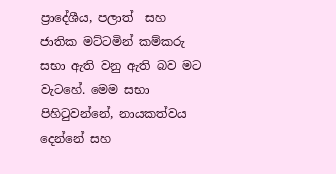ප්‍රාදේශීය, පලාත්  සහ ජාතික මට්ටමින් කම්කරු සභා ඇති වනු ඇති බව මට වැටහේ. මෙම සභා පිහිටුවන්නේ, නායකත්වය දෙන්නේ සහ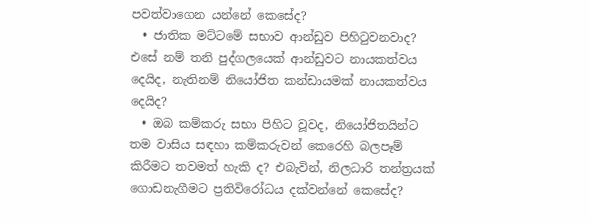පවත්වාගෙන යන්නේ කෙසේද?
  • ජාතික මට්ටමේ සභාව ආන්ඩුව පිහිටුවනවාද? එසේ නම් තනි පුද්ගලයෙක් ආන්ඩුවට නායකත්වය දෙයිද, නැතිනම් නියෝජිත කන්ඩායමක් නායකත්වය දෙයිද?
  • ඔබ කම්කරු සභා පිහිට වූවද, නියෝජිතයින්ට තම වාසිය සඳහා කම්කරුවන් කෙරෙහි බලපෑම් කිරීමට තවමත් හැකි ද? එබැවින්, නිලධාරි තන්ත්‍රයක් ගොඩනැගීමට ප්‍රතිවිරෝධය දක්වන්නේ කෙසේද?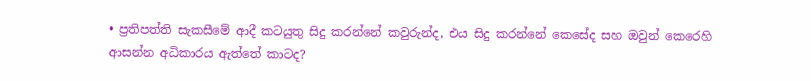• ප්‍රතිපත්ති සැකසීමේ ආදී කටයුතු සිදු කරන්නේ කවුරුන්ද, එය සිදු කරන්නේ කෙසේද සහ ඔවුන් කෙරෙහි ආසන්න අධිකාරය ඇත්තේ කාටද?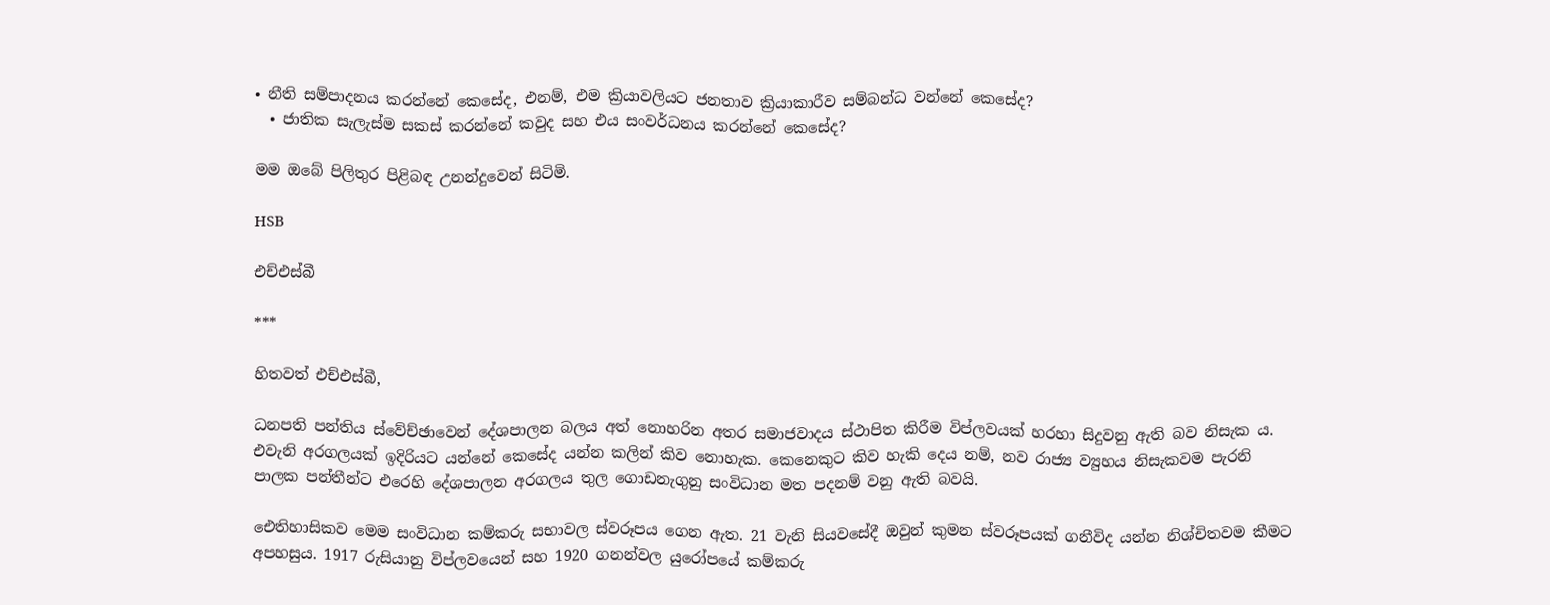• නීති සම්පාදනය කරන්නේ කෙසේද, එනම්, එම ක්‍රියාවලියට ජනතාව ක්‍රියාකාරීව සම්බන්ධ වන්නේ කෙසේද?
  • ජාතික සැලැස්ම සකස් කරන්නේ කවුද සහ එය සංවර්ධනය කරන්නේ කෙසේද?

මම ඔබේ පිලිතුර පිළිබඳ උනන්දුවෙන් සිටිමි.

HSB

එච්එස්බී

***

හිතවත් එච්එස්බී,

ධනපති පන්තිය ස්වේච්ඡාවෙන් දේශපාලන බලය අත් නොහරින අතර සමාජවාදය ස්ථාපිත කිරීම විප්ලවයක් හරහා සිදුවනු ඇති බව නිසැක ය. එවැනි අරගලයක් ඉදිරියට යන්නේ කෙසේද යන්න කලින් කිව නොහැක. කෙනෙකුට කිව හැකි දෙය නම්, නව රාජ්‍ය ව්‍යුහය නිසැකවම පැරනි පාලක පන්තීන්ට එරෙහි දේශපාලන අරගලය තුල ගොඩනැගුනු සංවිධාන මත පදනම් වනු ඇති බවයි.

ඓතිහාසිකව මෙම සංවිධාන කම්කරු සභාවල ස්වරූපය ගෙන ඇත. 21 වැනි සියවසේදී ඔවුන් කුමන ස්වරූපයක් ගනීවිද යන්න නිශ්චිතවම කීමට අපහසුය. 1917 රුසියානු විප්ලවයෙන් සහ 1920 ගනන්වල යුරෝපයේ කම්කරු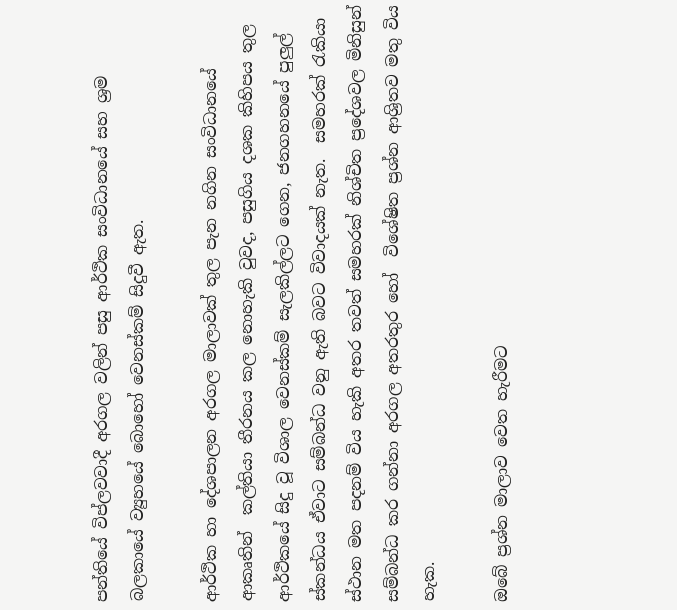පන්තියේ විප්ලවවාදී අරගල වලින් පසු ආර්ථික සංවිධානයේ සහ ශ්‍රම බලකායේ ව්‍යුහයේ බොහෝ වෙනස්කම් සිදුවී ඇත.

ආර්ථික හා දේශපාලන අරගල මාලාවක් තුල පැන නගින සංවිධානයේ ආකෘතින්  කල්තියා තීරනය කල නොහැකි වුවද, පසුගිය දශක කිහිපය තුල ආර්ථිකයේ සිදු වූ විශාල වෙනස්කම් සැලකිල්ලට ගෙන, ජනගහනයේ පුලුල් ස්කන්ධය ඒවාට සම්බන්ධ වනු ඇති බවට විවාදයක් නැත.  සමහරක් රැකියා ස්ථාන මත පදනම් විය හැකි අතර තවත් සමහරක් නිශ්චිත ප්‍රදේශවල මිනිසුන් සම්බන්ධ කර ගන්නා අරගල අතරතුර හෝ  විශේෂිත ප්‍රශ්න ආශ්‍රිතව මතු විය හැක.

ඔබේ ප්‍රශ්න මාලාව වෙත හැරීමට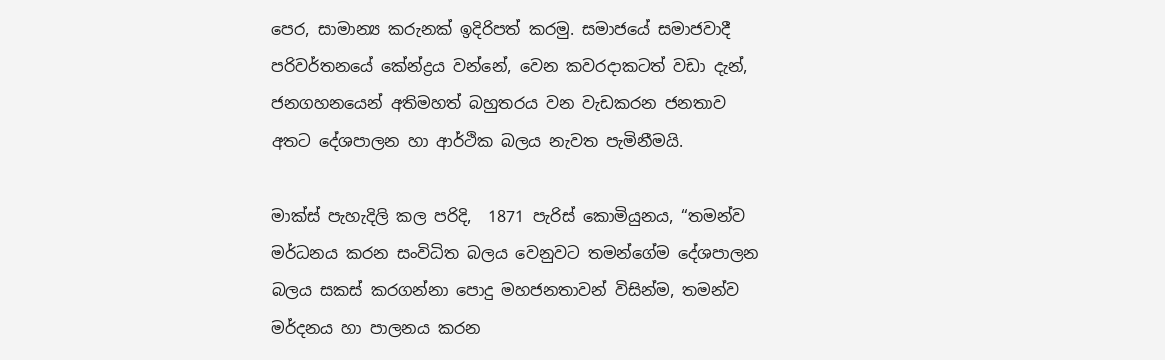පෙර, සාමාන්‍ය කරුනක් ඉදිරිපත් කරමු. සමාජයේ සමාජවාදී පරිවර්තනයේ කේන්ද්‍රය වන්නේ, වෙන කවරදාකටත් වඩා දැන්, ජනගහනයෙන් අතිමහත් බහුතරය වන වැඩකරන ජනතාව අතට දේශපාලන හා ආර්ථික බලය නැවත පැමිනීමයි.

මාක්ස් පැහැදිලි කල පරිදි,  1871 පැරිස් කොමියුනය, “තමන්ව මර්ධනය කරන සංවිධිත බලය වෙනුවට තමන්ගේම දේශපාලන බලය සකස් කරගන්නා පොදු මහජනතාවන් විසින්ම, තමන්ව මර්දනය හා පාලනය කරන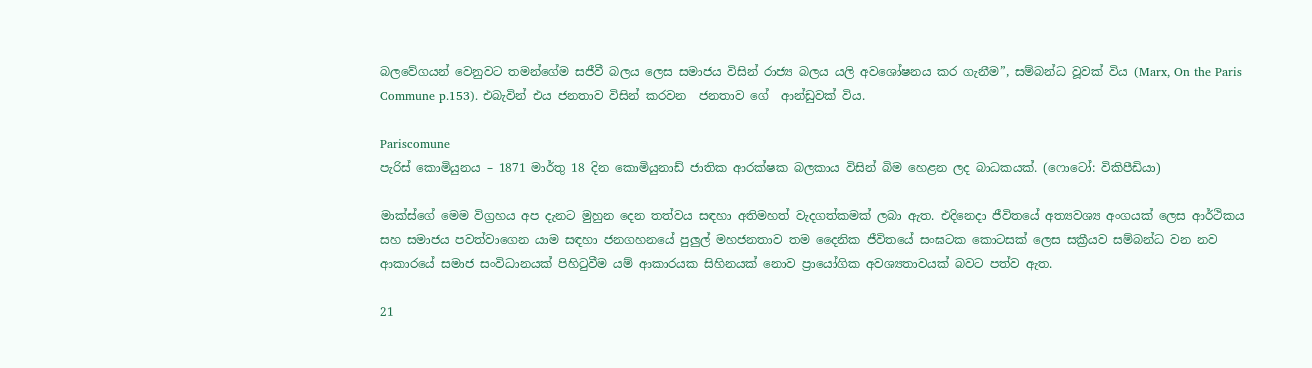බලවේගයන් වෙනුවට තමන්ගේම සජීවී බලය ලෙස සමාජය විසින් රාජ්‍ය බලය යලි අවශෝෂනය කර ගැනීම”, සම්බන්ධ වූවක් විය (Marx, On the Paris Commune p.153). එබැවින් එය ජනතාව විසින් කරවන  ජනතාව ගේ  ආන්ඩුවක් විය.

Pariscomune
පැරිස් කොමියුනය – 1871 මාර්තු 18 දින කොමියුනාඩ් ජාතික ආරක්ෂක බලකාය විසින් බිම හෙළන ලද බාධකයක්. (ෆොටෝ: විකිපීඩියා)

මාක්ස්ගේ මෙම විග්‍රහය අප දැනට මුහුන දෙන තත්වය සඳහා අතිමහත් වැදගත්කමක් ලබා ඇත. එදිනෙදා ජීවිතයේ අත්‍යවශ්‍ය අංගයක් ලෙස ආර්ථිකය සහ සමාජය පවත්වාගෙන යාම සඳහා ජනගහනයේ පුලුල් මහජනතාව තම දෛනික ජීවිතයේ සංඝටක කොටසක් ලෙස සක්‍රීයව සම්බන්ධ වන නව ආකාරයේ සමාජ සංවිධානයක් පිහිටුවීම යම් ආකාරයක සිහිනයක් නොව ප්‍රායෝගික අවශ්‍යතාවයක් බවට පත්ව ඇත.

21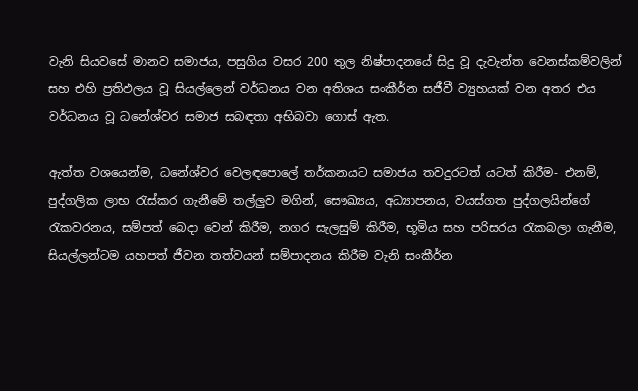වැනි සියවසේ මානව සමාජය, පසුගිය වසර 200 තුල නිෂ්පාදනයේ සිදු වූ දැවැන්ත වෙනස්කම්වලින් සහ එහි ප්‍රතිඵලය වූ සියල්ලෙන් වර්ධනය වන අතිශය සංකීර්න සජීවී ව්‍යුහයක් වන අතර එය වර්ධනය වූ ධනේශ්වර සමාජ සබඳතා අභිබවා ගොස් ඇත.

ඇත්ත වශයෙන්ම, ධනේශ්වර වෙලඳපොලේ තර්කනයට සමාජය තවදුරටත් යටත් කිරීම- එනම්, පුද්ගලික ලාභ රැස්කර ගැනීමේ තල්ලුව මගින්, සෞඛ්‍යය, අධ්‍යාපනය, වයස්ගත පුද්ගලයින්ගේ රැකවරනය, සම්පත් බෙදා වෙන් කිරීම, නගර සැලසුම් කිරීම, භූමිය සහ පරිසරය රැකබලා ගැනීම, සියල්ලන්ටම යහපත් ජීවන තත්වයන් සම්පාදනය කිරීම වැනි සංකීර්න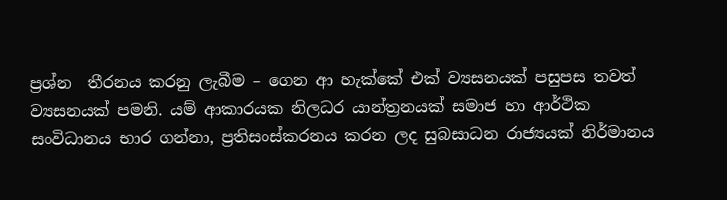ප්‍රශ්න  තීරනය කරනු ලැබීම – ගෙන ආ හැක්කේ එක් ව්‍යසනයක් පසුපස තවත් ව්‍යසනයක් පමනි. යම් ආකාරයක නිලධර යාන්ත්‍රනයක් සමාජ හා ආර්ථික සංවිධානය භාර ගන්නා, ප්‍රතිසංස්කරනය කරන ලද සුබසාධන රාජ්‍යයක් නිර්මානය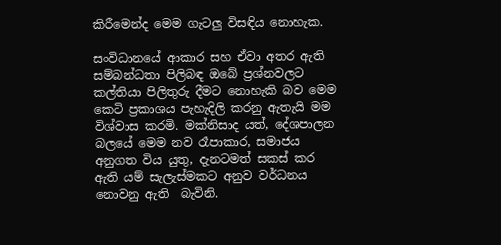කිරීමෙන්ද මෙම ගැටලු විසඳිය නොහැක.

සංවිධානයේ ආකාර සහ ඒවා අතර ඇති සම්බන්ධතා පිලිබඳ ඔබේ ප්‍රශ්නවලට කල්තියා පිලිතුරු දීමට නොහැකි බව මෙම කෙටි ප්‍රකාශය පැහැදිලි කරනු ඇතැයි මම විශ්වාස කරමි. මක්නිසාද යත්, දේශපාලන බලය‌ේ මෙම නව රෑපාකාර, සමාජය අනුගත විය යුතු, දැනටමත් සකස් කර ඇති යම් සැලැස්මකට අනුව වර්ධනය නොවනු ඇති  බැවිනි.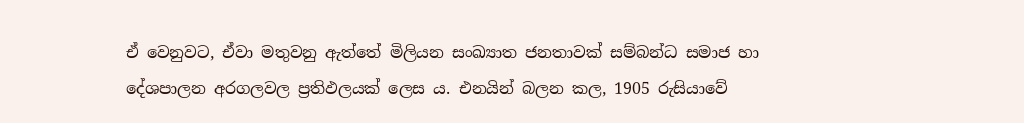ඒ වෙනුවට, ඒවා මතුවනු ඇත්තේ මිලියන සංඛ්‍යාත ජනතාවක් සම්බන්ධ සමාජ හා දේශපාලන අරගලවල ප්‍රතිඵලයක් ලෙස ය. එනයින් බලන කල, 1905 රුසියාවේ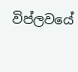විප්ලවයේ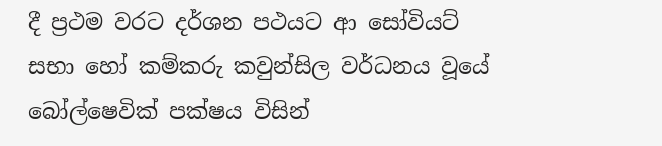දී ප්‍රථම වරට දර්ශන පථයට ආ සෝවියට් සභා හෝ කම්කරු කවුන්සිල වර්ධනය වූයේ බෝල්ෂෙවික් පක්ෂය විසින්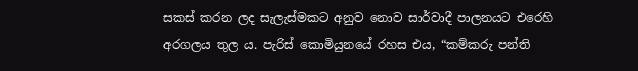සකස් කරන ලද සැලැස්මකට අනුව නොව සාර්වාදී පාලනයට එරෙහි අරගලය තුල ය. පැරිස් කොමියුනයේ රහස එය, “කම්කරු පන්ති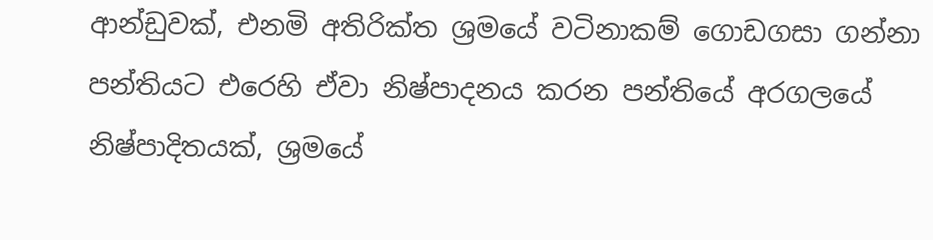ආන්ඩුවක්, එනමි අතිරික්ත ශ්‍රමයේ වටිනාකම් ගොඩගසා ගන්නා පන්තියට එරෙහි ඒවා නිෂ්පාදනය කරන පන්තියේ අරගලයේ නිෂ්පාදිතයක්, ශ්‍රමයේ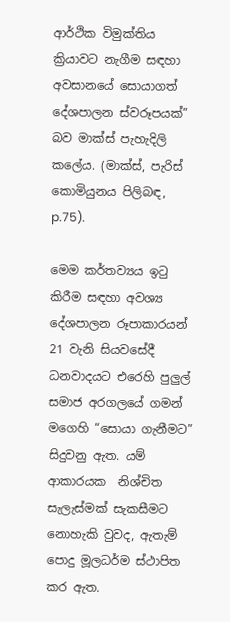ආර්ථික විමුක්තිය ක්‍රියාවට නැගීම සඳහා අවසානයේ සොයාගත් දේශපාලන ස්වරූපයක්” බව මාක්ස් පැහැදිලි කලේය. (මාක්ස්, පැරිස් කොමියුනය පිලිබඳ, p.75).

මෙම කර්තව්‍යය ඉටු කිරීම සඳහා අවශ්‍ය දේශපාලන රූපාකාරයන් 21 වැනි සියවසේදී ධනවාදයට එරෙහි පුලුල් සමාජ අරගලයේ ගමන් මගෙහි “සොයා ගැනීමට” සිදුවනු ඇත. යම් ආකාරයක  නිශ්චිත සැලැස්මක් සැකසීමට නොහැකි වුවද, ඇතැම් පොදු මූලධර්ම ස්ථාපිත කර ඇත.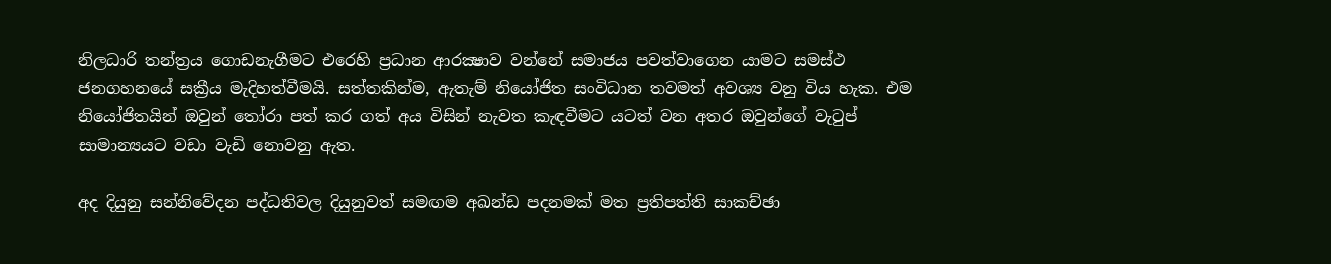නිලධාරි තන්ත්‍රය ගොඩනැගීමට එරෙහි ප්‍රධාන ආරක්‍ෂාව වන්නේ සමාජය පවත්වාගෙන යාමට සමස්ථ ජනගහනයේ සක්‍රීය මැදිහත්වීමයි. සත්තකින්ම, ඇතැම් නියෝජිත සංවිධාන තවමත් අවශ්‍ය වනු විය හැක. එම නියෝජිතයින් ඔවුන් තෝරා පත් කර ගත් අය විසින් නැවත කැඳවීමට යටත් වන අතර ඔවුන්ගේ වැටුප් සාමාන්‍යයට වඩා වැඩි නොවනු ඇත.

අද දියුනු සන්නිවේදන පද්ධතිවල දියුනුවත් සමඟම අඛන්ඩ පදනමක් මත ප්‍රතිපත්ති සාකච්ඡා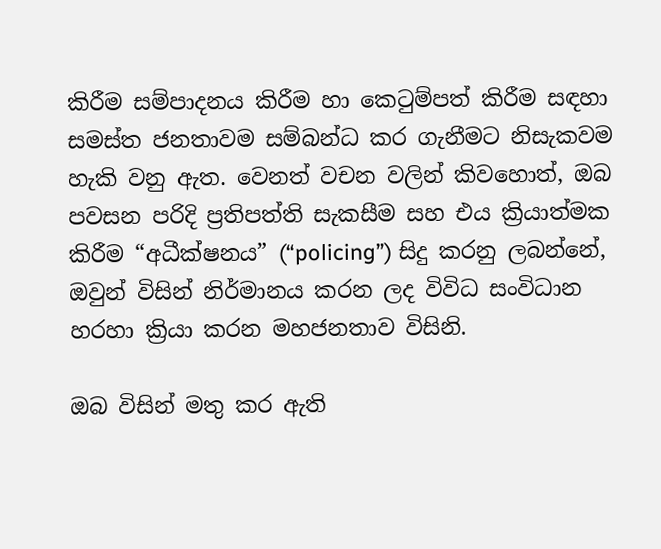කිරීම සම්පාදනය කිරීම හා කෙටුම්පත් කිරීම සඳහා සමස්ත ජනතාවම සම්බන්ධ කර ගැනීමට නිසැකවම හැකි වනු ඇත. වෙනත් වචන වලින් කිවහොත්, ඔබ පවසන පරිදි ප්‍රතිපත්ති සැකසීම සහ එය ක්‍රියාත්මක කිරීම “අධීක්ෂනය” (“policing”) සිදු කරනු ලබන්නේ, ඔවුන් විසින් නිර්මානය කරන ලද විවිධ සංවිධාන හරහා ක්‍රියා කරන මහජනතාව විසිනි.

ඔබ විසින් මතු කර ඇති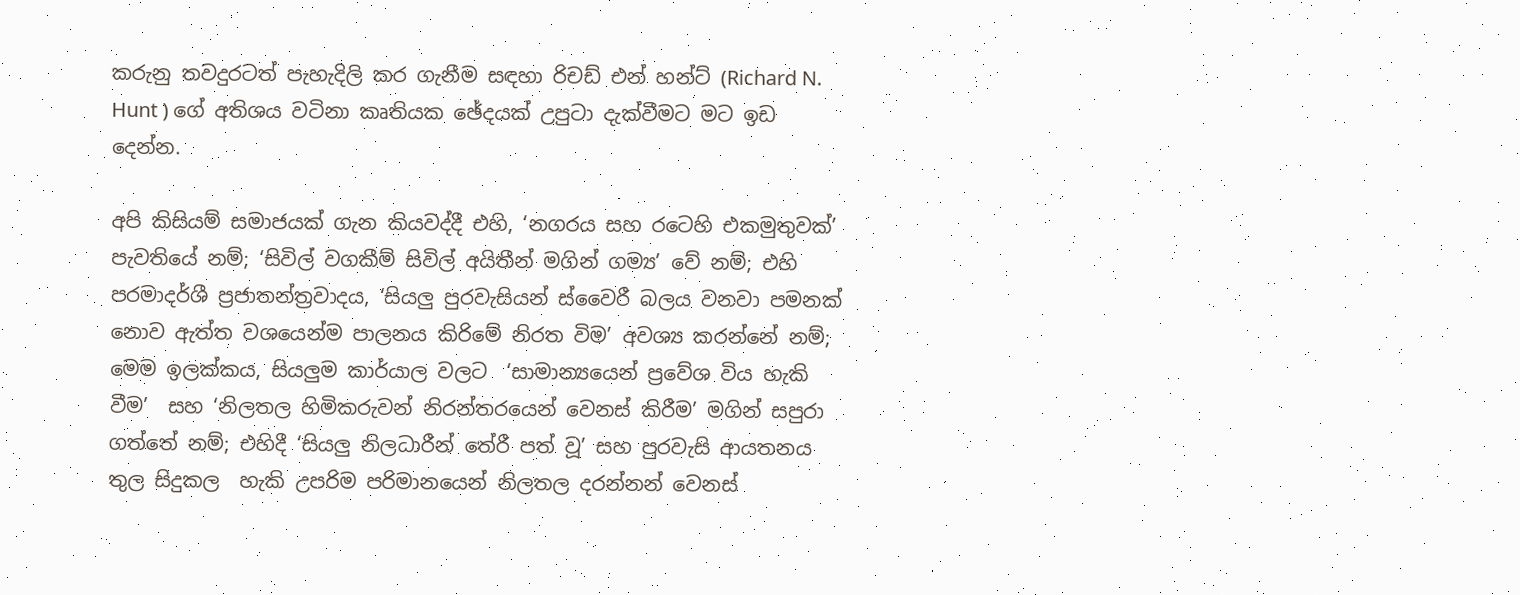කරුනු තවදුරටත් පැහැදිලි කර ගැනීම සඳහා රිචඩ් එන් හන්ට් (Richard N. Hunt ) ගේ අතිශය වටිනා කෘතියක ඡේදයක් උපුටා දැක්වීමට මට ඉඩ දෙන්න.

අපි කිසියම් සමාජයක් ගැන කියවද්දී එහි, ‘නගරය සහ රටෙහි එකමුතුවක්’ පැවතියේ නම්; ‘සිවිල් වගකීම් සිවිල් අයිතීන් මගින් ගම්‍ය’ වේ නම්; එහි  පරමාදර්ශී ප්‍රජාතන්ත්‍රවාදය, ‘සියලු පුරවැසියන් ස්වෛරී බලය වනවා පමනක් නොව ඇත්ත වශයෙන්ම පාලනය කිරිමේ නිරත විම’ අවශ්‍ය කරන්නේ නම්; මෙම ඉලක්කය, සියලුම කාර්යාල වලට  ‘සාමාන්‍යයෙන් ප්‍රවේශ විය හැකි වීම’  සහ ‘නිලතල හිමිකරුවන් නිරන්තරයෙන් වෙනස් කිරීම’ මගින් සපුරා ගත්තේ නම්; එහිදී ‘සියලු නිලධාරීන් තේරී පත් වූ’ සහ පුරවැසි ආයතනය තුල සිදුකල  හැකි උපරිම පරිමානයෙන් නිලතල දරන්නන් වෙනස්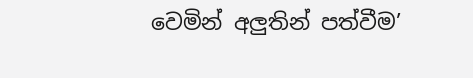වෙමින් අලුතින් පත්වීම’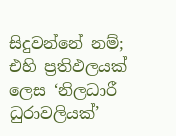සිදුවන්නේ නම්; එහි ප්‍රතිඵලයක් ලෙස ‘නිලධාරී ධුරාවලියක්’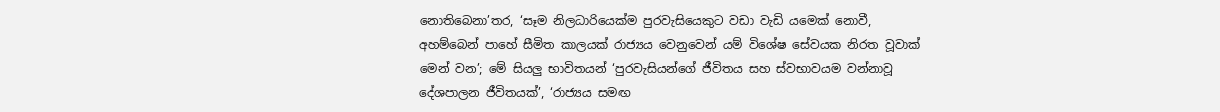නොතිබෙනා’තර, ‘සෑම නිලධාරියෙක්ම පුරවැසියෙකුට වඩා වැඩි යමෙක් නොවී, අහම්බෙන් පාහේ සීමිත කාලයක් රාජ්‍යය වෙනුවෙන් යම් විශේෂ සේවයක නිරත වූවාක් මෙන් වන’; මේ සියලු භාවිතයන් ‘පුරවැසියන්ගේ ජීවිතය සහ ස්වභාවයම වන්නාවූ දේශපාලන ජීවිතයක්’, ‘රාජ්‍යය සමඟ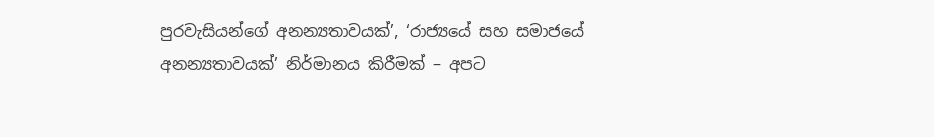පුරවැසියන්ගේ අනන්‍යතාවයක්’, ‘රාජ්‍යයේ සහ සමාජයේ අනන්‍යතාවයක්’ නිර්මානය කිරීමක් – අපට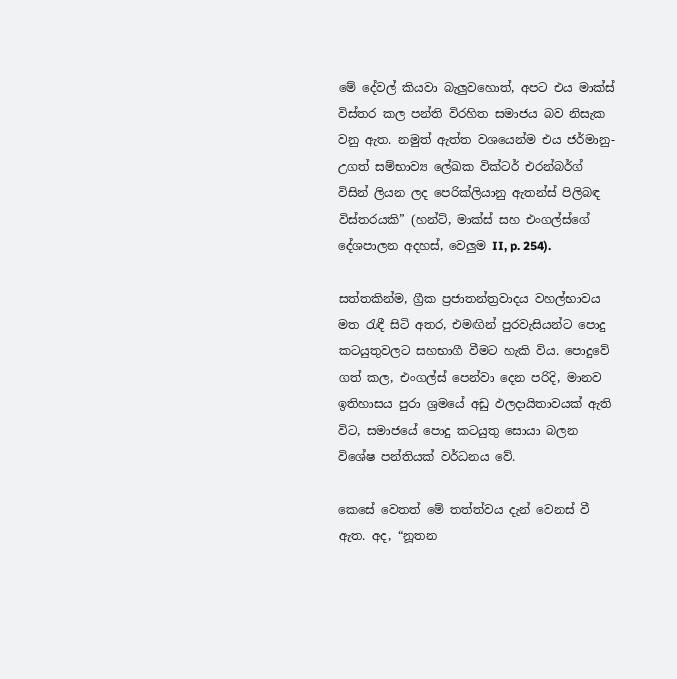මේ දේවල් කියවා බැලුවහොත්, අපට එය මාක්ස් විස්තර කල පන්ති විරහිත සමාජය බව නිසැක වනු ඇත. නමුත් ඇත්ත වශයෙන්ම එය ජර්මානු-උගත් සම්භාව්‍ය ලේඛක වික්ටර් එරන්බර්ග් විසින් ලියන ලද පෙරික්ලියානු ඇතන්ස් පිලිබඳ විස්තරයකි” (හන්ට්, මාක්ස් සහ එංගල්ස්ගේ දේශපාලන අදහස්, වෙලුම II, p. 254).

සත්තකින්ම, ග්‍රීක ප්‍රජාතන්ත්‍රවාදය වහල්භාවය මත රැඳී සිටි අතර, එමඟින් පුරවැසියන්ට පොදු කටයුතුවලට සහභාගී වීමට හැකි විය. පොදුවේ ගත් කල, එංගල්ස් පෙන්වා දෙන පරිදි, මානව ඉතිහාසය පුරා ශ්‍රමයේ අඩු ඵලදායිතාවයක් ඇති විට, සමාජයේ පොදු කටයුතු සොයා බලන විශේෂ පන්තියක් වර්ධනය වේ.

කෙසේ වෙතත් මේ තත්ත්වය දැන් වෙනස් වී ඇත. අද, “නූතන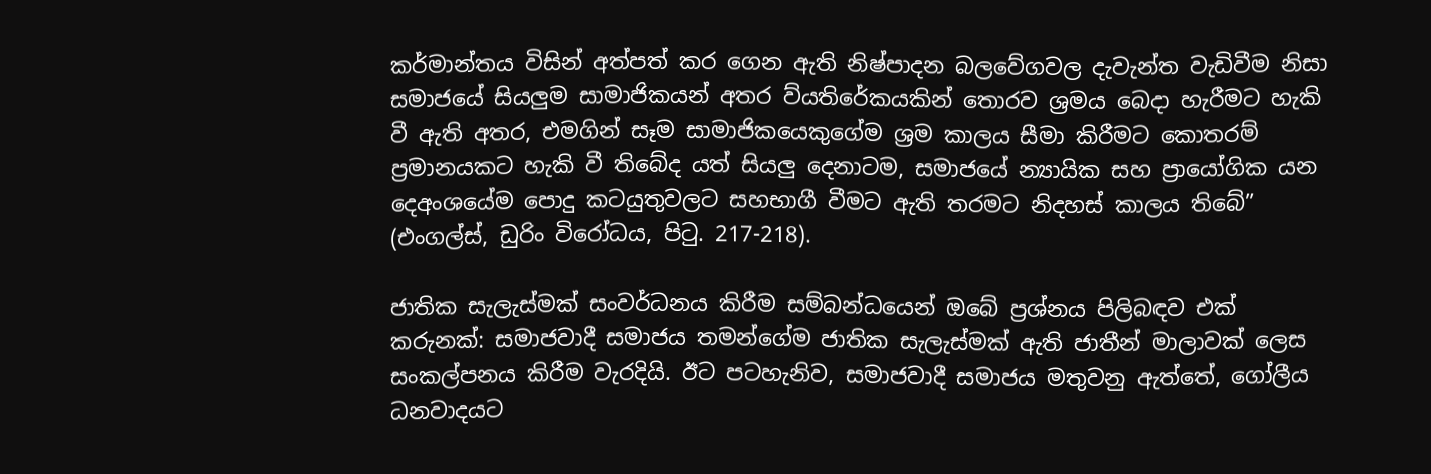කර්මාන්තය විසින් අත්පත් කර ගෙන ඇති නිෂ්පාදන බලවේගවල දැවැන්ත වැඩිවීම නිසා සමාජයේ සියලුම සාමාජිකයන් අතර ව්යතිරේකයකින් තොරව ශ්‍රමය බෙදා හැරීමට හැකි වී ඇති අතර, එමගින් සෑම සාමාජිකයෙකුගේම ශ්‍රම කාලය සීමා කිරීමට කොතරම් ප්‍රමානයකට හැකි වී තිබේද යත් සියලු දෙනාටම, සමාජයේ න්‍යායික සහ ප්‍රායෝගික යන දෙඅංශයේම පොදු කටයුතුවලට සහභාගී වීමට ඇති තරමට නිදහස් කාලය තිබේ” (එංගල්ස්, ඩුරිං විරෝධය, පිටු. 217-218).

ජාතික සැලැස්මක් සංවර්ධනය කිරීම සම්බන්ධයෙන් ඔබේ ප්‍රශ්නය පිලිබඳව එක් කරුනක්: සමාජවාදී සමාජය තමන්ගේම ජාතික සැලැස්මක් ඇති ජාතීන් මාලාවක් ලෙස සංකල්පනය කිරීම වැරදියි. ඊට පටහැනිව, සමාජවාදී සමාජය මතුවනු ඇත්තේ, ගෝලීය ධනවාදයට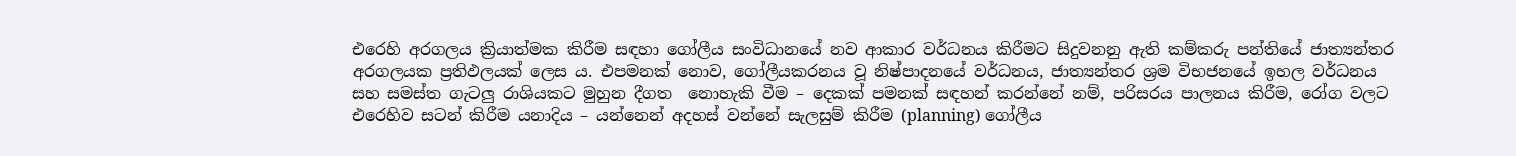එරෙහි අරගලය ක්‍රියාත්මක කිරීම සඳහා ගෝලීය සංවිධානයේ නව ආකාර වර්ධනය කිරීමට සිදුවනනු ඇති කම්කරු පන්තියේ ජාත්‍යන්තර අරගලයක ප්‍රතිඵලයක් ලෙස ය. එපමනක් නොව, ගෝලීයකරනය වූ නිෂ්පාදනයේ වර්ධනය, ජාත්‍යන්තර ශ්‍රම විභජනයේ ඉහල වර්ධනය සහ සමස්ත ගැටලු රාශියකට මුහුන දීගත  නොහැකි වීම – දෙකක් පමනක් සඳහන් කරන්නේ නම්, පරිසරය පාලනය කිරීම, රෝග වලට එරෙහිව සටන් කිරීම යනාදිය – යන්නෙන් අදහස් වන්නේ සැලසුම් කිරීම (planning) ගෝලීය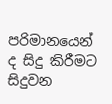පරිමානයෙන් ද සිදු කිරීමට සිදුවන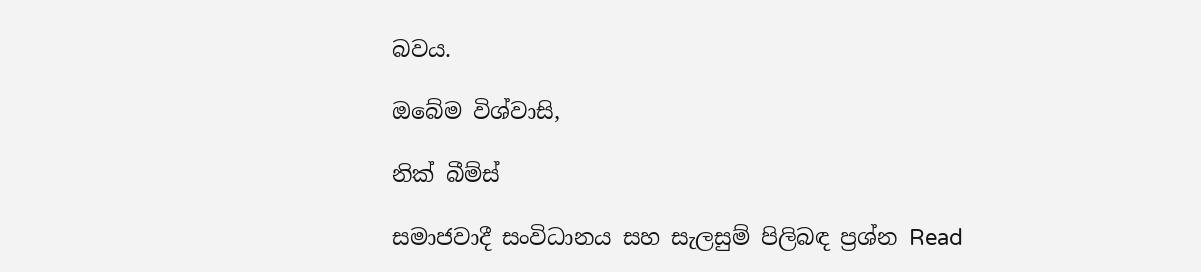බවය.

ඔබේම විශ්වාසි,

නික් බීම්ස්

සමාජවාදී සංවිධානය සහ සැලසුම් පිලිබඳ ප්‍රශ්න Read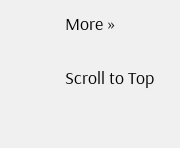More »

Scroll to Top